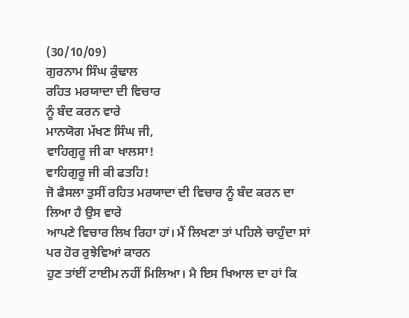(30/10/09)
ਗੁਰਨਾਮ ਸਿੰਘ ਕੁੰਢਾਲ
ਰਹਿਤ ਮਰਯਾਦਾ ਦੀ ਵਿਚਾਰ
ਨੂੰ ਬੰਦ ਕਰਨ ਵਾਰੇ
ਮਾਨਯੋਗ ਮੱਖਣ ਸਿੰਘ ਜੀ,
ਵਾਹਿਗੁਰੂ ਜੀ ਕਾ ਖਾਲਸਾ!
ਵਾਹਿਗੁਰੂ ਜੀ ਕੀ ਫਤਹਿ!
ਜੋ ਫੈਸਲਾ ਤੁਸੀਂ ਰਹਿਤ ਮਰਯਾਦਾ ਦੀ ਵਿਚਾਰ ਨੂੰ ਬੰਦ ਕਰਨ ਦਾ ਲਿਆ ਹੈ ਉਸ ਵਾਰੇ
ਆਪਣੇ ਵਿਚਾਰ ਲਿਖ ਰਿਹਾ ਹਾਂ। ਮੈਂ ਲਿਖਣਾ ਤਾਂ ਪਹਿਲੇ ਚਾਹੁੰਦਾ ਸਾਂ ਪਰ ਹੋਰ ਰੁਝੇਵਿਆਂ ਕਾਰਨ
ਹੁਣ ਤਾਂਈਂ ਟਾਈਮ ਨਹੀਂ ਮਿਲਿਆ। ਮੈ ਇਸ ਖਿਆਲ ਦਾ ਹਾਂ ਕਿ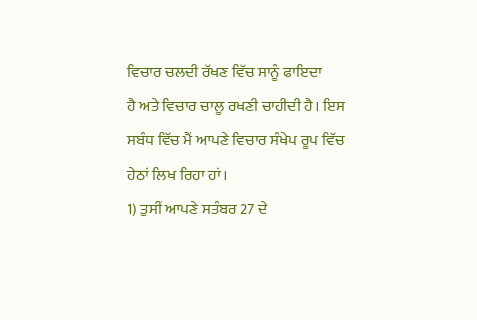ਵਿਚਾਰ ਚਲਦੀ ਰੱਖਣ ਵਿੱਚ ਸਾਨੂੰ ਫਾਇਦਾ
ਹੈ ਅਤੇ ਵਿਚਾਰ ਚਾਲੂ ਰਖਣੀ ਚਾਹੀਦੀ ਹੈ। ਇਸ ਸਬੰਧ ਵਿੱਚ ਮੈਂ ਆਪਣੇ ਵਿਚਾਰ ਸੰਖੇਪ ਰੂਪ ਵਿੱਚ
ਹੇਠਾਂ ਲਿਖ ਰਿਹਾ ਹਾਂ।
1) ਤੁਸੀਂ ਆਪਣੇ ਸਤੰਬਰ 27 ਦੇ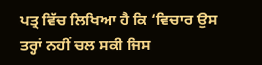ਪਤ੍ਰ ਵਿੱਚ ਲਿਖਿਆ ਹੈ ਕਿ ‘ਵਿਚਾਰ ਉਸ ਤਰ੍ਹਾਂ ਨਹੀਂ ਚਲ ਸਕੀ ਜਿਸ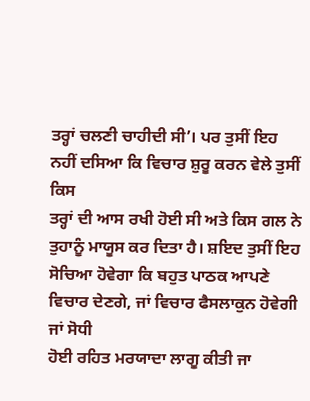ਤਰ੍ਹਾਂ ਚਲਣੀ ਚਾਹੀਦੀ ਸੀ’। ਪਰ ਤੁਸੀਂ ਇਹ ਨਹੀਂ ਦਸਿਆ ਕਿ ਵਿਚਾਰ ਸ਼ੁਰੂ ਕਰਨ ਵੇਲੇ ਤੁਸੀਂ ਕਿਸ
ਤਰ੍ਹਾਂ ਦੀ ਆਸ ਰਖੀ ਹੋਈ ਸੀ ਅਤੇ ਕਿਸ ਗਲ ਨੇ ਤੁਹਾਨੂੰ ਮਾਯੂਸ ਕਰ ਦਿਤਾ ਹੈ। ਸ਼ਇਦ ਤੁਸੀਂ ਇਹ
ਸੋਚਿਆ ਹੋਵੇਗਾ ਕਿ ਬਹੁਤ ਪਾਠਕ ਆਪਣੇ ਵਿਚਾਰ ਦੇਣਗੇ, ਜਾਂ ਵਿਚਾਰ ਫੈਸਲਾਕੁਨ ਹੋਵੇਗੀ ਜਾਂ ਸੋਧੀ
ਹੋਈ ਰਹਿਤ ਮਰਯਾਦਾ ਲਾਗੂ ਕੀਤੀ ਜਾ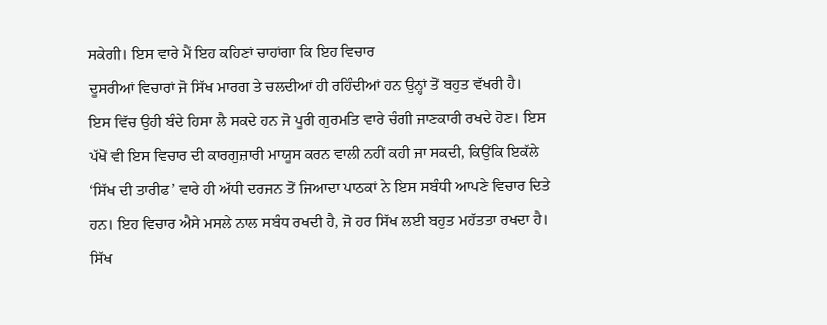ਸਕੇਗੀ। ਇਸ ਵਾਰੇ ਮੈਂ ਇਹ ਕਹਿਣਾਂ ਚਾਹਾਂਗਾ ਕਿ ਇਹ ਵਿਚਾਰ
ਦੂਸਰੀਆਂ ਵਿਚਾਰਾਂ ਜੋ ਸਿੱਖ ਮਾਰਗ ਤੇ ਚਲਦੀਆਂ ਹੀ ਰਹਿੰਦੀਆਂ ਹਨ ਉਨ੍ਹਾਂ ਤੋਂ ਬਹੁਤ ਵੱਖਰੀ ਹੈ।
ਇਸ ਵਿੱਚ ਉਹੀ ਬੰਦੇ ਹਿਸਾ ਲੈ ਸਕਦੇ ਹਨ ਜੋ ਪੂਰੀ ਗੁਰਮਤਿ ਵਾਰੇ ਚੰਗੀ ਜਾਣਕਾਰੀ ਰਖਦੇ ਹੋਣ। ਇਸ
ਪੱਖੋਂ ਵੀ ਇਸ ਵਿਚਾਰ ਦੀ ਕਾਰਗੁਜ਼ਾਰੀ ਮਾਯੂਸ ਕਰਨ ਵਾਲੀ ਨਹੀਂ ਕਹੀ ਜਾ ਸਕਦੀ, ਕਿਉਂਕਿ ਇਕੱਲੇ
‘ਸਿੱਖ ਦੀ ਤਾਰੀਫ’ ਵਾਰੇ ਹੀ ਅੱਧੀ ਦਰਜਨ ਤੋਂ ਜਿਆਦਾ ਪਾਠਕਾਂ ਨੇ ਇਸ ਸਬੰਧੀ ਆਪਣੇ ਵਿਚਾਰ ਦਿਤੇ
ਹਨ। ਇਹ ਵਿਚਾਰ ਐਸੇ ਮਸਲੇ ਨਾਲ ਸਬੰਧ ਰਖਦੀ ਹੈ, ਜੋ ਹਰ ਸਿੱਖ ਲਈ ਬਹੁਤ ਮਹੱਤਤਾ ਰਖਦਾ ਹੈ। ਸਿੱਖ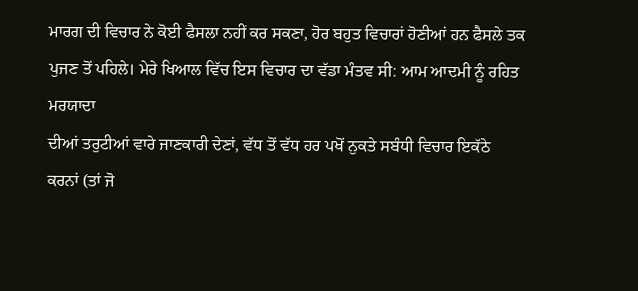ਮਾਰਗ ਦੀ ਵਿਚਾਰ ਨੇ ਕੋਈ ਫੈਸਲਾ ਨਹੀਂ ਕਰ ਸਕਣਾ, ਹੋਰ ਬਹੁਤ ਵਿਚਾਰਾਂ ਹੋਣੀਆਂ ਹਨ ਫੈਸਲੇ ਤਕ
ਪੁਜਣ ਤੋਂ ਪਹਿਲੇ। ਮੇਰੇ ਖਿਆਲ ਵਿੱਚ ਇਸ ਵਿਚਾਰ ਦਾ ਵੱਡਾ ਮੰਤਵ ਸੀ: ਆਮ ਆਦਮੀ ਨੂੰ ਰਹਿਤ ਮਰਯਾਦਾ
ਦੀਆਂ ਤਰੁਟੀਆਂ ਵਾਰੇ ਜਾਣਕਾਰੀ ਦੇਣਾਂ, ਵੱਧ ਤੋਂ ਵੱਧ ਹਰ ਪਖੋਂ ਨੁਕਤੇ ਸਬੰਧੀ ਵਿਚਾਰ ਇਕੱਠੇ
ਕਰਨਾਂ (ਤਾਂ ਜੋ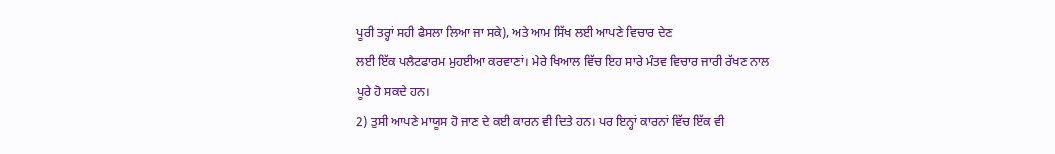ਪੂਰੀ ਤਰ੍ਹਾਂ ਸਹੀ ਫੈਸਲਾ ਲਿਆ ਜਾ ਸਕੇ), ਅਤੇ ਆਮ ਸਿੱਖ ਲਈ ਆਪਣੇ ਵਿਚਾਰ ਦੇਣ
ਲਈ ਇੱਕ ਪਲੈਟਫਾਰਮ ਮੁਹਈਆ ਕਰਵਾਣਾਂ। ਮੇਰੇ ਖਿਆਲ ਵਿੱਚ ਇਹ ਸਾਰੇ ਮੰਤਵ ਵਿਚਾਰ ਜਾਰੀ ਰੱਖਣ ਨਾਲ
ਪੂਰੇ ਹੋ ਸਕਦੇ ਹਨ।
2) ਤੁਸੀ ਆਪਣੇ ਮਾਯੂਸ ਹੋ ਜਾਣ ਦੇ ਕਈ ਕਾਰਨ ਵੀ ਦਿਤੇ ਹਨ। ਪਰ ਇਨ੍ਹਾਂ ਕਾਰਨਾਂ ਵਿੱਚ ਇੱਕ ਵੀ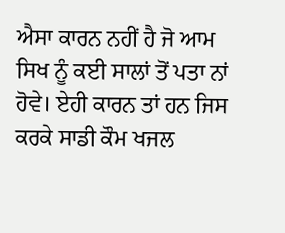ਐਸਾ ਕਾਰਨ ਨਹੀਂ ਹੈ ਜੋ ਆਮ ਸਿਖ ਨੂੰ ਕਈ ਸਾਲਾਂ ਤੋਂ ਪਤਾ ਨਾਂ ਹੋਵੇ। ਏਹੀ ਕਾਰਨ ਤਾਂ ਹਨ ਜਿਸ
ਕਰਕੇ ਸਾਡੀ ਕੌਮ ਖਜਲ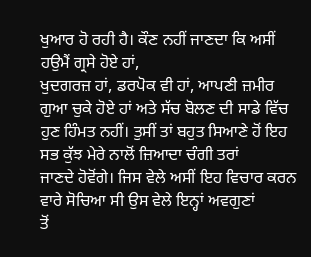ਖੁਆਰ ਹੋ ਰਹੀ ਹੈ। ਕੌਣ ਨਹੀਂ ਜਾਣਦਾ ਕਿ ਅਸੀਂ ਹਉਮੈਂ ਗ੍ਰਸੇ ਹੋਏ ਹਾਂ,
ਖੁਦਗਰਜ਼ ਹਾਂ, ਡਰਪੋਕ ਵੀ ਹਾਂ, ਆਪਣੀ ਜ਼ਮੀਰ ਗੁਆ ਚੁਕੇ ਹੋਏ ਹਾਂ ਅਤੇ ਸੱਚ ਬੋਲਣ ਦੀ ਸਾਡੇ ਵਿੱਚ
ਹੁਣ ਹਿੰਮਤ ਨਹੀਂ। ਤੁਸੀਂ ਤਾਂ ਬਹੁਤ ਸਿਆਣੇ ਹੋਂ ਇਹ ਸਭ ਕੁੱਝ ਮੇਰੇ ਨਾਲੋਂ ਜ਼ਿਆਦਾ ਚੰਗੀ ਤਰਾਂ
ਜਾਣਦੇ ਹੋਵੋਂਗੇ। ਜਿਸ ਵੇਲੇ ਅਸੀਂ ਇਹ ਵਿਚਾਰ ਕਰਨ ਵਾਰੇ ਸੋਚਿਆ ਸੀ ਉਸ ਵੇਲੇ ਇਨ੍ਹਾਂ ਅਵਗੁਣਾਂ
ਤੋਂ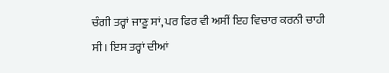ਚੰਗੀ ਤਰ੍ਹਾਂ ਜਾਣੂ ਸਾਂ, ਪਰ ਫਿਰ ਵੀ ਅਸੀਂ ਇਹ ਵਿਚਾਰ ਕਰਨੀ ਚਾਹੀ ਸੀ। ਇਸ ਤਰ੍ਹਾਂ ਦੀਆਂ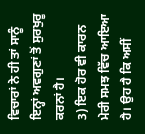ਵਿਚਾਰਾਂ ਨੇ ਹੀ ਤਾਂ ਸਾਨੂੰ ਇਨ੍ਹਾਂ ਅਵਗੁਣਾਂ ਤੋਂ ਸੁਰਖੁਰੂ ਕਰਨਾਂ ਹੈ।
3) ਇਕ ਹੋਰ ਵੀ ਕਾਰਨ ਮੇਰੀ ਸਮਝ ਵਿੱਚ ਆਇਆ ਹੈ। ਉਹ ਹੈ ਕਿ ਅਸੀਂ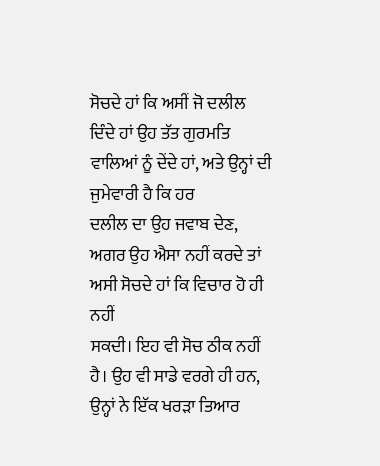ਸੋਚਦੇ ਹਾਂ ਕਿ ਅਸੀਂ ਜੋ ਦਲੀਲ
ਦਿੰਦੇ ਹਾਂ ਉਹ ਤੱਤ ਗੁਰਮਤਿ ਵਾਲਿਆਂ ਨੂੰ ਦੇਂਦੇ ਹਾਂ, ਅਤੇ ਉਨ੍ਹਾਂ ਦੀ ਜੁਮੇਵਾਰੀ ਹੈ ਕਿ ਹਰ
ਦਲੀਲ ਦਾ ਉਹ ਜਵਾਬ ਦੇਣ, ਅਗਰ ਉਹ ਐਸਾ ਨਹੀਂ ਕਰਦੇ ਤਾਂ ਅਸੀ ਸੋਚਦੇ ਹਾਂ ਕਿ ਵਿਚਾਰ ਹੋ ਹੀ ਨਹੀਂ
ਸਕਦੀ। ਇਹ ਵੀ ਸੋਚ ਠੀਕ ਨਹੀਂ ਹੈ। ਉਹ ਵੀ ਸਾਡੇ ਵਰਗੇ ਹੀ ਹਨ, ਉਨ੍ਹਾਂ ਨੇ ਇੱਕ ਖਰੜਾ ਤਿਆਰ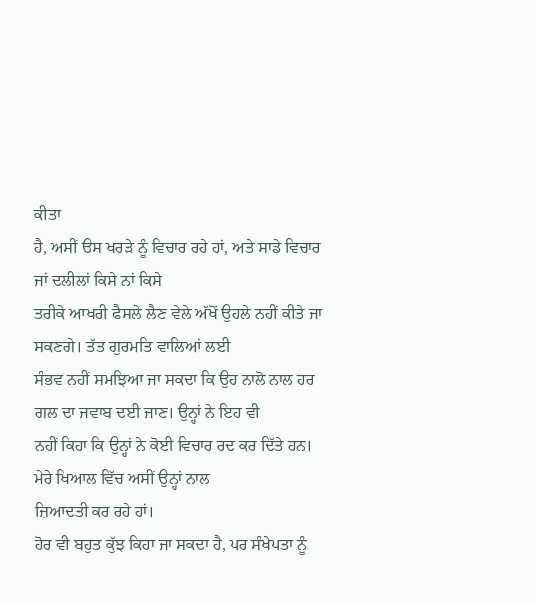ਕੀਤਾ
ਹੈ, ਅਸੀਂ ੳਸ ਖਰੜੇ ਨੂੰ ਵਿਚਾਰ ਰਹੇ ਹਾਂ, ਅਤੇ ਸਾਡੇ ਵਿਚਾਰ ਜਾਂ ਦਲੀਲਾਂ ਕਿਸੇ ਨਾਂ ਕਿਸੇ
ਤਰੀਕੇ ਆਖਰੀ ਫੈਸਲੇ ਲੈਣ ਵੇਲੇ ਅੱਖੋਂ ਉਹਲੇ ਨਹੀਂ ਕੀਤੇ ਜਾ ਸਕਣਗੇ। ਤੱਤ ਗੁਰਮਤਿ ਵਾਲਿਆਂ ਲਈ
ਸੰਭਵ ਨਹੀਂ ਸਮਝਿਆ ਜਾ ਸਕਦਾ ਕਿ ਉਹ ਨਾਲੋ ਨਾਲ ਹਰ ਗਲ ਦਾ ਜਵਾਬ ਦਈ ਜਾਣ। ਉਨ੍ਹਾਂ ਨੇ ਇਹ ਵੀ
ਨਹੀਂ ਕਿਹਾ ਕਿ ਉਨ੍ਹਾਂ ਨੇ ਕੋਈ ਵਿਚਾਰ ਰਦ ਕਰ ਦਿੱਤੇ ਹਨ। ਮੇਰੇ ਖਿਆਲ ਵਿੱਚ ਅਸੀਂ ਉਨ੍ਹਾਂ ਨਾਲ
ਜ਼ਿਆਦਤੀ ਕਰ ਰਹੇ ਹਾਂ।
ਹੋਰ ਵੀ ਬਹੁਤ ਕੁੱਝ ਕਿਹਾ ਜਾ ਸਕਦਾ ਹੈ, ਪਰ ਸੰਖੇਪਤਾ ਨੂੰ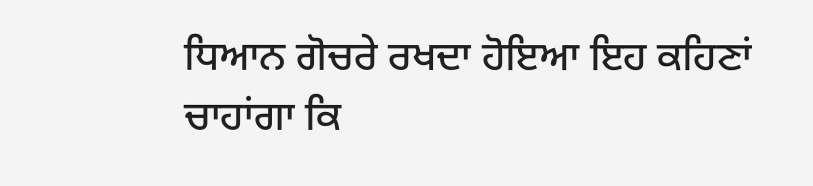ਧਿਆਨ ਗੋਚਰੇ ਰਖਦਾ ਹੋਇਆ ਇਹ ਕਹਿਣਾਂ
ਚਾਹਾਂਗਾ ਕਿ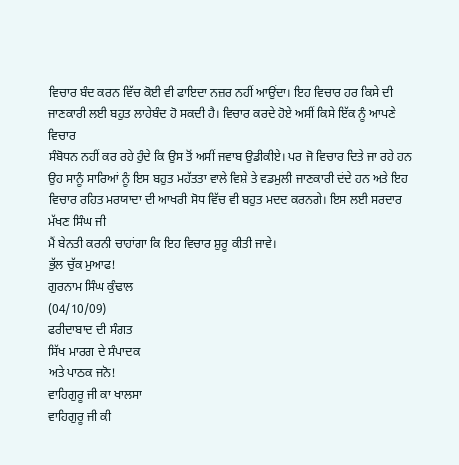ਵਿਚਾਰ ਬੰਦ ਕਰਨ ਵਿੱਚ ਕੋਈ ਵੀ ਫਾਇਦਾ ਨਜ਼ਰ ਨਹੀਂ ਆਉਂਦਾ। ਇਹ ਵਿਚਾਰ ਹਰ ਕਿਸੇ ਦੀ
ਜਾਣਕਾਰੀ ਲਈ ਬਹੁਤ ਲਾਹੇਬੰਦ ਹੋ ਸਕਦੀ ਹੈ। ਵਿਚਾਰ ਕਰਦੇ ਹੋਏ ਅਸੀਂ ਕਿਸੇ ਇੱਕ ਨੂੰ ਆਪਣੇ ਵਿਚਾਰ
ਸੰਬੋਧਨ ਨਹੀਂ ਕਰ ਰਹੇ ਹੁੰਦੇ ਕਿ ਉਸ ਤੋਂ ਅਸੀਂ ਜਵਾਬ ਉਡੀਕੀਏ। ਪਰ ਜੋ ਵਿਚਾਰ ਦਿਤੇ ਜਾ ਰਹੇ ਹਨ
ਉਹ ਸਾਨੂੰ ਸਾਰਿਆਂ ਨੂੰ ਇਸ ਬਹੁਤ ਮਹੱਤਤਾ ਵਾਲੇ ਵਿਸ਼ੇ ਤੇ ਵਡਮੁਲੀ ਜਾਣਕਾਰੀ ਦਂਦੇ ਹਨ ਅਤੇ ਇਹ
ਵਿਚਾਰ ਰਹਿਤ ਮਰਯਾਦਾ ਦੀ ਆਖਰੀ ਸੋਧ ਵਿੱਚ ਵੀ ਬਹੁਤ ਮਦਦ ਕਰਨਗੇ। ਇਸ ਲਈ ਸਰਦਾਰ ਮੱਖਣ ਸਿੰਘ ਜੀ
ਮੈਂ ਬੇਨਤੀ ਕਰਨੀ ਚਾਹਾਂਗਾ ਕਿ ਇਹ ਵਿਚਾਰ ਸ਼ੁਰੂ ਕੀਤੀ ਜਾਵੇ।
ਭੁੱਲ ਚੁੱਕ ਮੁਆਫ!
ਗੁਰਨਾਮ ਸਿੰਘ ਕੁੰਢਾਲ
(04/10/09)
ਫਰੀਦਾਬਾਦ ਦੀ ਸੰਗਤ
ਸਿੱਖ ਮਾਰਗ ਦੇ ਸੰਪਾਦਕ
ਅਤੇ ਪਾਠਕ ਜਨੋ!
ਵਾਹਿਗੁਰੂ ਜੀ ਕਾ ਖਾਲਸਾ
ਵਾਹਿਗੁਰੂ ਜੀ ਕੀ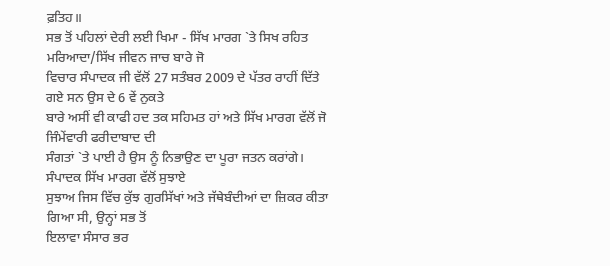ਫ਼ਤਿਹ॥
ਸਭ ਤੋਂ ਪਹਿਲਾਂ ਦੇਰੀ ਲਈ ਖਿਮਾ - ਸਿੱਖ ਮਾਰਗ `ਤੇ ਸਿਖ ਰਹਿਤ ਮਰਿਆਦਾ/ਸਿੱਖ ਜੀਵਨ ਜਾਚ ਬਾਰੇ ਜੋ
ਵਿਚਾਰ ਸੰਪਾਦਕ ਜੀ ਵੱਲੋਂ 27 ਸਤੰਬਰ 2009 ਦੇ ਪੱਤਰ ਰਾਹੀਂ ਦਿੱਤੇ ਗਏ ਸਨ ਉਸ ਦੇ 6 ਵੇਂ ਨੁਕਤੇ
ਬਾਰੇ ਅਸੀਂ ਵੀ ਕਾਫੀ ਹਦ ਤਕ ਸਹਿਮਤ ਹਾਂ ਅਤੇ ਸਿੱਖ ਮਾਰਗ ਵੱਲੋਂ ਜੋ ਜਿੰਮੇਂਵਾਰੀ ਫਰੀਦਾਬਾਦ ਦੀ
ਸੰਗਤਾਂ `ਤੇ ਪਾਈ ਹੈ ਉਸ ਨੂੰ ਨਿਭਾਉਣ ਦਾ ਪੂਰਾ ਜਤਨ ਕਰਾਂਗੇ। ਸੰਪਾਦਕ ਸਿੱਖ ਮਾਰਗ ਵੱਲੋਂ ਸੁਝਾਏ
ਸੁਝਾਅ ਜਿਸ ਵਿੱਚ ਕੁੱਝ ਗੁਰਸਿੱਖਾਂ ਅਤੇ ਜੱਥੇਬੰਦੀਆਂ ਦਾ ਜ਼ਿਕਰ ਕੀਤਾ ਗਿਆ ਸੀ, ਉਨ੍ਹਾਂ ਸਭ ਤੋਂ
ਇਲਾਵਾ ਸੰਸਾਰ ਭਰ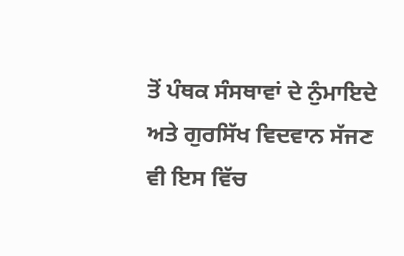ਤੋਂ ਪੰਥਕ ਸੰਸਥਾਵਾਂ ਦੇ ਨੁੰਮਾਇਦੇ ਅਤੇ ਗੁਰਸਿੱਖ ਵਿਦਵਾਨ ਸੱਜਣ ਵੀ ਇਸ ਵਿੱਚ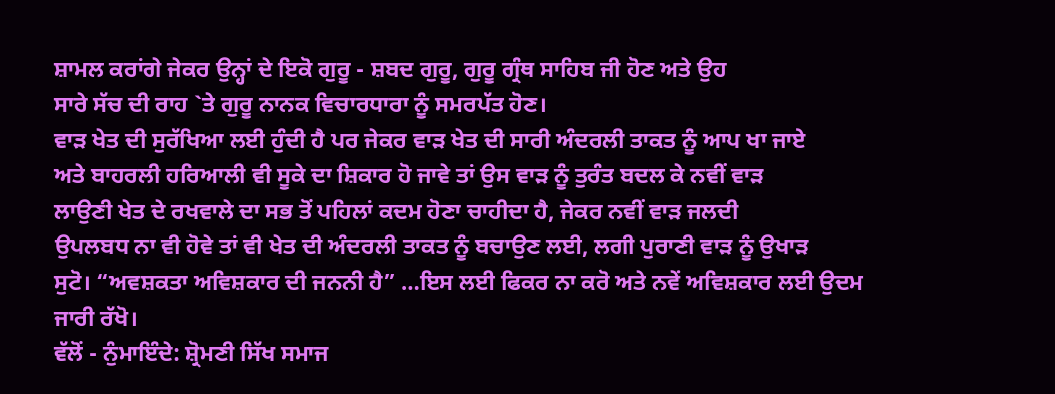ਸ਼ਾਮਲ ਕਰਾਂਗੇ ਜੇਕਰ ਉਨ੍ਹਾਂ ਦੇ ਇਕੋ ਗੁਰੂ - ਸ਼ਬਦ ਗੁਰੂ, ਗੁਰੂ ਗ੍ਰੰਥ ਸਾਹਿਬ ਜੀ ਹੋਣ ਅਤੇ ਉਹ
ਸਾਰੇ ਸੱਚ ਦੀ ਰਾਹ `ਤੇ ਗੁਰੂ ਨਾਨਕ ਵਿਚਾਰਧਾਰਾ ਨੂੰ ਸਮਰਪੱਤ ਹੋਣ।
ਵਾੜ ਖੇਤ ਦੀ ਸੁਰੱਖਿਆ ਲਈ ਹੁੰਦੀ ਹੈ ਪਰ ਜੇਕਰ ਵਾੜ ਖੇਤ ਦੀ ਸਾਰੀ ਅੰਦਰਲੀ ਤਾਕਤ ਨੂੰ ਆਪ ਖਾ ਜਾਏ
ਅਤੇ ਬਾਹਰਲੀ ਹਰਿਆਲੀ ਵੀ ਸੂਕੇ ਦਾ ਸ਼ਿਕਾਰ ਹੋ ਜਾਵੇ ਤਾਂ ਉਸ ਵਾੜ ਨੂੰ ਤੁਰੰਤ ਬਦਲ ਕੇ ਨਵੀਂ ਵਾੜ
ਲਾਉਣੀ ਖੇਤ ਦੇ ਰਖਵਾਲੇ ਦਾ ਸਭ ਤੋਂ ਪਹਿਲਾਂ ਕਦਮ ਹੋਣਾ ਚਾਹੀਦਾ ਹੈ, ਜੇਕਰ ਨਵੀਂ ਵਾੜ ਜਲਦੀ
ਉਪਲਬਧ ਨਾ ਵੀ ਹੋਵੇ ਤਾਂ ਵੀ ਖੇਤ ਦੀ ਅੰਦਰਲੀ ਤਾਕਤ ਨੂੰ ਬਚਾਉਣ ਲਈ, ਲਗੀ ਪੁਰਾਣੀ ਵਾੜ ਨੂੰ ਉਖਾੜ
ਸੁਟੋ। “ਅਵਸ਼ਕਤਾ ਅਵਿਸ਼ਕਾਰ ਦੀ ਜਨਨੀ ਹੈ” …ਇਸ ਲਈ ਫਿਕਰ ਨਾ ਕਰੋ ਅਤੇ ਨਵੇਂ ਅਵਿਸ਼ਕਾਰ ਲਈ ਉਦਮ
ਜਾਰੀ ਰੱਖੋ।
ਵੱਲੋਂ - ਨੁੰਮਾਇੰਦੇ: ਸ਼੍ਰੋਮਣੀ ਸਿੱਖ ਸਮਾਜ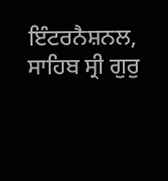ਇੰਟਰਨੈਸ਼ਨਲ, ਸਾਹਿਬ ਸ੍ਰੀ ਗੁਰੁ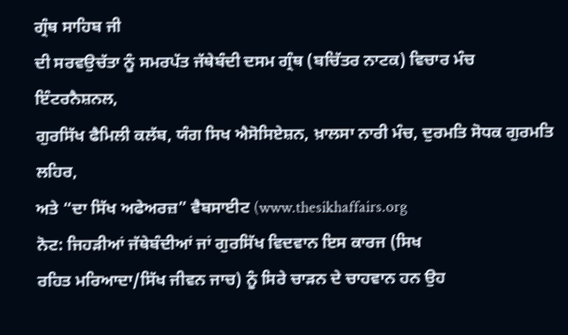ਗ੍ਰੰਥ ਸਾਹਿਬ ਜੀ
ਦੀ ਸਰਵਉਚੱਤਾ ਨੂੰ ਸਮਰਪੱਤ ਜੱਥੇਬੰਦੀ ਦਸਮ ਗ੍ਰੰਥ (ਬਚਿੱਤਰ ਨਾਟਕ) ਵਿਚਾਰ ਮੰਚ ਇੰਟਰਨੈਸ਼ਨਲ,
ਗੁਰਸਿੱਖ ਫੈਮਿਲੀ ਕਲੱਬ, ਯੰਗ ਸਿਖ ਐਸੋਸਿਏਸ਼ਨ, ਖ਼ਾਲਸਾ ਨਾਰੀ ਮੰਚ, ਦੁਰਮਤਿ ਸੋਧਕ ਗੁਰਮਤਿ ਲਹਿਰ,
ਅਤੇ “ਦਾ ਸਿੱਖ ਅਫੇਅਰਜ਼” ਵੈਬਸਾਈਟ (www.thesikhaffairs.org
ਨੋਟ: ਜਿਹੜੀਆਂ ਜੱਥੇਬੰਦੀਆਂ ਜਾਂ ਗੁਰਸਿੱਖ ਵਿਦਵਾਨ ਇਸ ਕਾਰਜ (ਸਿਖ
ਰਹਿਤ ਮਰਿਆਦਾ/ਸਿੱਖ ਜੀਵਨ ਜਾਚ) ਨੂੰ ਸਿਰੇ ਚਾੜਨ ਦੇ ਚਾਹਵਾਨ ਹਨ ਉਹ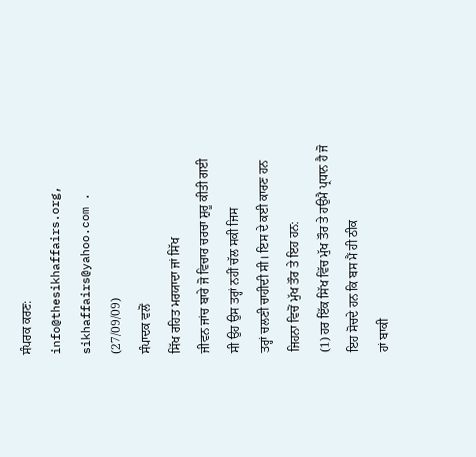ਸੰਪਰਕ ਕਰਣ:
info@thesikhaffairs.org, sikhaffairs@yahoo.com .
(27/09/09)
ਸੰਪਾਦਕ ਵਲੋਂ
ਸਿੱਖ ਰਹਿਤ ਮਰਯਾਦਾ ਜਾਂ ਸਿੱਖ
ਜੀਵਨ ਜਾਂਚ ਬਾਰੇ ਜੋ ਵਿਚਾਰ ਚਰਚਾ ਸ਼ੁਰੂ ਕੀਤੀ ਗਈ ਸੀ ਉਹ ਉਸ ਤਰ੍ਹਾਂ ਨਹੀਂ ਚੱਲ ਸਕੀ ਜਿਸ
ਤਰ੍ਹਾਂ ਚਲਣੀ ਚਾਹੀਦੀ ਸੀ। ਇਸ ਦੇ ਕਈ ਕਾਰਣ ਹਨ ਜਿਹਨਾ ਵਿਚੋਂ ਮੁੱਖ ਤੌਰ ਤੇ ਇਹ ਹਨ:
(1) ਹਰ ਇੱਕ ਸਿੱਖ ਵਿੱਚ ਮੁੱਖ ਤੌਰ ਤੇ ਹਉਮੈ ਪ੍ਰਧਾਨ ਹੈ ਜੋ ਇਹ ਸੋਚਦੇ ਹਨ ਕਿ ਬਸ ਮੈਂ ਹੀ ਠੀਕ
ਹਾਂ ਬਾਕੀ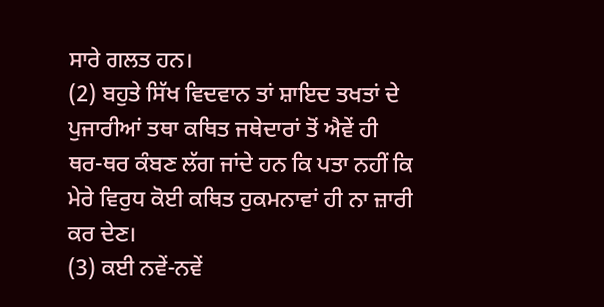ਸਾਰੇ ਗਲਤ ਹਨ।
(2) ਬਹੁਤੇ ਸਿੱਖ ਵਿਦਵਾਨ ਤਾਂ ਸ਼ਾਇਦ ਤਖਤਾਂ ਦੇ ਪੁਜਾਰੀਆਂ ਤਥਾ ਕਥਿਤ ਜਥੇਦਾਰਾਂ ਤੋਂ ਐਵੇਂ ਹੀ
ਥਰ-ਥਰ ਕੰਬਣ ਲੱਗ ਜਾਂਦੇ ਹਨ ਕਿ ਪਤਾ ਨਹੀਂ ਕਿ ਮੇਰੇ ਵਿਰੁਧ ਕੋਈ ਕਥਿਤ ਹੁਕਮਨਾਵਾਂ ਹੀ ਨਾ ਜ਼ਾਰੀ
ਕਰ ਦੇਣ।
(3) ਕਈ ਨਵੇਂ-ਨਵੇਂ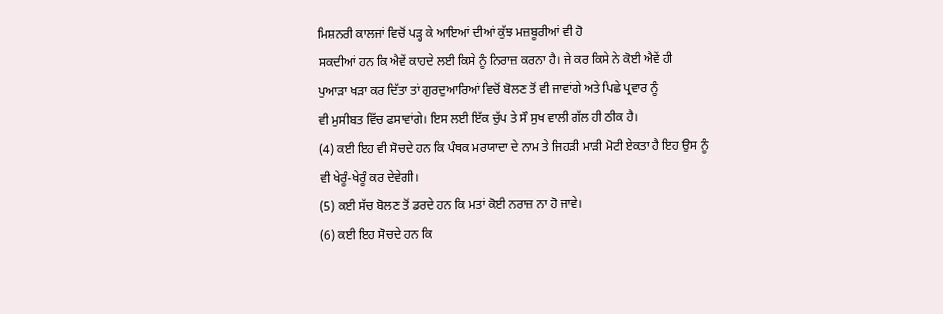ਮਿਸ਼ਨਰੀ ਕਾਲਜਾਂ ਵਿਚੋਂ ਪੜ੍ਹ ਕੇ ਆਇਆਂ ਦੀਆਂ ਕੁੱਝ ਮਜ਼ਬੂਰੀਆਂ ਵੀ ਹੋ
ਸਕਦੀਆਂ ਹਨ ਕਿ ਐਵੇਂ ਕਾਹਦੇ ਲਈ ਕਿਸੇ ਨੂੰ ਨਿਰਾਜ਼ ਕਰਨਾ ਹੈ। ਜੇ ਕਰ ਕਿਸੇ ਨੇ ਕੋਈ ਐਵੇਂ ਹੀ
ਪੁਆੜਾ ਖੜਾ ਕਰ ਦਿੱਤਾ ਤਾਂ ਗੁਰਦੁਆਰਿਆਂ ਵਿਚੋਂ ਬੋਲਣ ਤੋਂ ਵੀ ਜਾਵਾਂਗੇ ਅਤੇ ਪਿਛੇ ਪ੍ਰਵਾਰ ਨੂੰ
ਵੀ ਮੁਸੀਬਤ ਵਿੱਚ ਫਸਾਵਾਂਗੇ। ਇਸ ਲਈ ਇੱਕ ਚੁੱਪ ਤੇ ਸੌ ਸੁਖ ਵਾਲੀ ਗੱਲ ਹੀ ਠੀਕ ਹੈ।
(4) ਕਈ ਇਹ ਵੀ ਸੋਚਦੇ ਹਨ ਕਿ ਪੰਥਕ ਮਰਯਾਦਾ ਦੇ ਨਾਮ ਤੇ ਜਿਹੜੀ ਮਾੜੀ ਮੋਟੀ ਏਕਤਾ ਹੈ ਇਹ ਉਸ ਨੂੰ
ਵੀ ਖੇਰੂੰ-ਖੇਰੂੰ ਕਰ ਦੇਵੇਗੀ।
(5) ਕਈ ਸੱਚ ਬੋਲਣ ਤੋਂ ਡਰਦੇ ਹਨ ਕਿ ਮਤਾਂ ਕੋਈ ਨਰਾਜ਼ ਨਾ ਹੋ ਜਾਵੇ।
(6) ਕਈ ਇਹ ਸੋਚਦੇ ਹਨ ਕਿ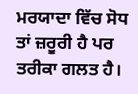ਮਰਯਾਦਾ ਵਿੱਚ ਸੋਧ ਤਾਂ ਜ਼ਰੂਰੀ ਹੈ ਪਰ ਤਰੀਕਾ ਗਲਤ ਹੈ।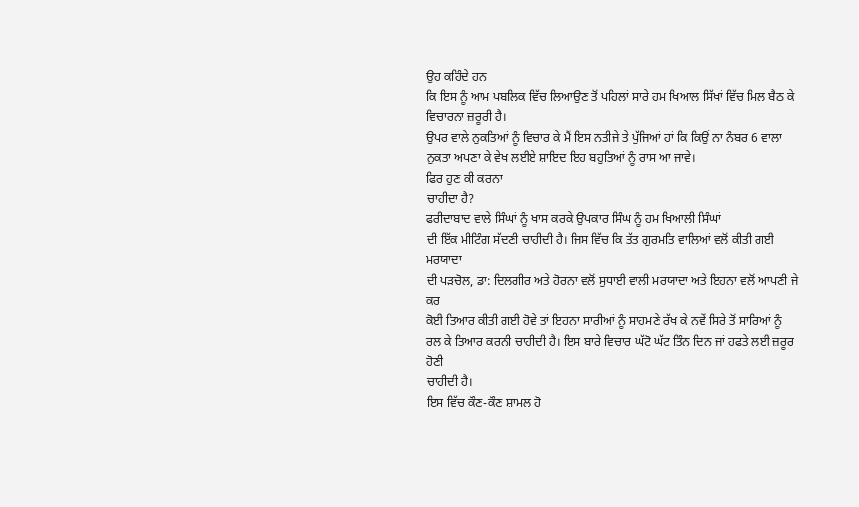ਉਹ ਕਹਿੰਦੇ ਹਨ
ਕਿ ਇਸ ਨੂੰ ਆਮ ਪਬਲਿਕ ਵਿੱਚ ਲਿਆਉਣ ਤੋਂ ਪਹਿਲਾਂ ਸਾਰੇ ਹਮ ਖਿਆਲ ਸਿੱਖਾਂ ਵਿੱਚ ਮਿਲ ਬੈਠ ਕੇ
ਵਿਚਾਰਨਾ ਜ਼ਰੂਰੀ ਹੈ।
ਉਪਰ ਵਾਲੇ ਨੁਕਤਿਆਂ ਨੂੰ ਵਿਚਾਰ ਕੇ ਮੈਂ ਇਸ ਨਤੀਜੇ ਤੇ ਪੁੱਜਿਆਂ ਹਾਂ ਕਿ ਕਿਉਂ ਨਾ ਨੰਬਰ 6 ਵਾਲਾ
ਨੁਕਤਾ ਅਪਣਾ ਕੇ ਵੇਖ ਲਈਏ ਸ਼ਾਇਦ ਇਹ ਬਹੁਤਿਆਂ ਨੂੰ ਰਾਸ ਆ ਜਾਵੇ।
ਫਿਰ ਹੁਣ ਕੀ ਕਰਨਾ
ਚਾਹੀਦਾ ਹੈ?
ਫਰੀਦਾਬਾਦ ਵਾਲੇ ਸਿੰਘਾਂ ਨੂੰ ਖਾਸ ਕਰਕੇ ਉਪਕਾਰ ਸਿੰਘ ਨੂੰ ਹਮ ਖਿਆਲੀ ਸਿੰਘਾਂ
ਦੀ ਇੱਕ ਮੀਟਿੰਗ ਸੱਦਣੀ ਚਾਹੀਦੀ ਹੈ। ਜਿਸ ਵਿੱਚ ਕਿ ਤੱਤ ਗੁਰਮਤਿ ਵਾਲਿਆਂ ਵਲੋਂ ਕੀਤੀ ਗਈ ਮਰਯਾਦਾ
ਦੀ ਪੜਚੋਲ, ਡਾ: ਦਿਲਗੀਰ ਅਤੇ ਹੋਰਨਾ ਵਲੋਂ ਸੁਧਾਈ ਵਾਲੀ ਮਰਯਾਦਾ ਅਤੇ ਇਹਨਾ ਵਲੋਂ ਆਪਣੀ ਜੇ ਕਰ
ਕੋਈ ਤਿਆਰ ਕੀਤੀ ਗਈ ਹੋਵੇ ਤਾਂ ਇਹਨਾ ਸਾਰੀਆਂ ਨੂੰ ਸਾਹਮਣੇ ਰੱਖ ਕੇ ਨਵੇਂ ਸਿਰੇ ਤੋਂ ਸਾਰਿਆਂ ਨੂੰ
ਰਲ ਕੇ ਤਿਆਰ ਕਰਨੀ ਚਾਹੀਦੀ ਹੈ। ਇਸ ਬਾਰੇ ਵਿਚਾਰ ਘੱਟੋ ਘੱਟ ਤਿੰਨ ਦਿਨ ਜਾਂ ਹਫਤੇ ਲਈ ਜ਼ਰੂਰ ਹੋਣੀ
ਚਾਹੀਦੀ ਹੈ।
ਇਸ ਵਿੱਚ ਕੌਣ-ਕੌਣ ਸ਼ਾਮਲ ਹੋ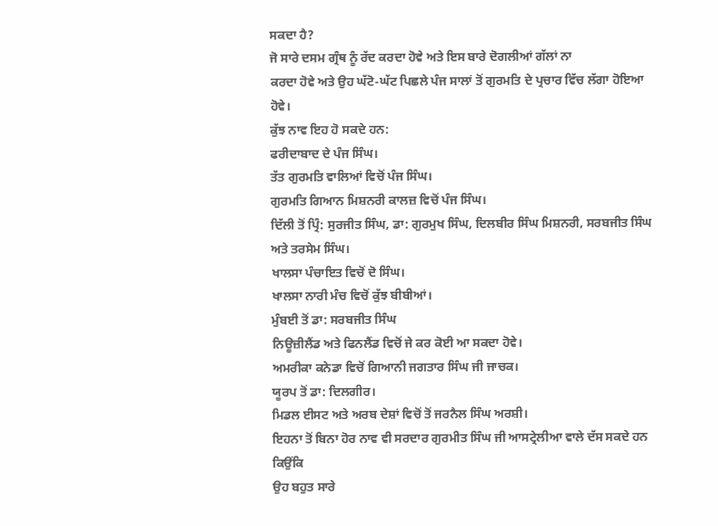ਸਕਦਾ ਹੈ?
ਜੋ ਸਾਰੇ ਦਸਮ ਗ੍ਰੰਥ ਨੂੰ ਰੱਦ ਕਰਦਾ ਹੋਵੇ ਅਤੇ ਇਸ ਬਾਰੇ ਦੋਗਲੀਆਂ ਗੱਲਾਂ ਨਾ
ਕਰਦਾ ਹੋਵੇ ਅਤੇ ਉਹ ਘੱਟੋ-ਘੱਟ ਪਿਛਲੇ ਪੰਜ ਸਾਲਾਂ ਤੋਂ ਗੁਰਮਤਿ ਦੇ ਪ੍ਰਚਾਰ ਵਿੱਚ ਲੱਗਾ ਹੋਇਆ
ਹੋਵੇ।
ਕੁੱਝ ਨਾਵ ਇਹ ਹੋ ਸਕਦੇ ਹਨ:
ਫਰੀਦਾਬਾਦ ਦੇ ਪੰਜ ਸਿੰਘ।
ਤੱਤ ਗੁਰਮਤਿ ਵਾਲਿਆਂ ਵਿਚੋਂ ਪੰਜ ਸਿੰਘ।
ਗੁਰਮਤਿ ਗਿਆਨ ਮਿਸ਼ਨਰੀ ਕਾਲਜ਼ ਵਿਚੋਂ ਪੰਜ ਸਿੰਘ।
ਦਿੱਲੀ ਤੋਂ ਪ੍ਰਿੰ: ਸੁਰਜੀਤ ਸਿੰਘ, ਡਾ: ਗੁਰਮੁਖ ਸਿੰਘ, ਦਿਲਬੀਰ ਸਿੰਘ ਮਿਸ਼ਨਰੀ, ਸਰਬਜੀਤ ਸਿੰਘ
ਅਤੇ ਤਰਸੇਮ ਸਿੰਘ।
ਖਾਲਸਾ ਪੰਚਾਇਤ ਵਿਚੋਂ ਦੋ ਸਿੰਘ।
ਖਾਲਸਾ ਨਾਰੀ ਮੰਚ ਵਿਚੋਂ ਕੁੱਝ ਬੀਬੀਆਂ।
ਮੁੰਬਈ ਤੋਂ ਡਾ: ਸਰਬਜੀਤ ਸਿੰਘ
ਨਿਊਜ਼ੀਲੈਂਡ ਅਤੇ ਫਿਨਲੈਂਡ ਵਿਚੋਂ ਜੇ ਕਰ ਕੋਈ ਆ ਸਕਦਾ ਹੋਵੇ।
ਅਮਰੀਕਾ ਕਨੇਡਾ ਵਿਚੋਂ ਗਿਆਨੀ ਜਗਤਾਰ ਸਿੰਘ ਜੀ ਜਾਚਕ।
ਯੂਰਪ ਤੋਂ ਡਾ: ਦਿਲਗੀਰ।
ਮਿਡਲ ਈਸਟ ਅਤੇ ਅਰਬ ਦੇਸ਼ਾਂ ਵਿਚੋਂ ਤੋਂ ਜਰਨੈਲ ਸਿੰਘ ਅਰਸ਼ੀ।
ਇਹਨਾ ਤੋਂ ਬਿਨਾ ਹੋਰ ਨਾਵ ਵੀ ਸਰਦਾਰ ਗੁਰਮੀਤ ਸਿੰਘ ਜੀ ਆਸਟ੍ਰੇਲੀਆ ਵਾਲੇ ਦੱਸ ਸਕਦੇ ਹਨ ਕਿਉਂਕਿ
ਉਹ ਬਹੁਤ ਸਾਰੇ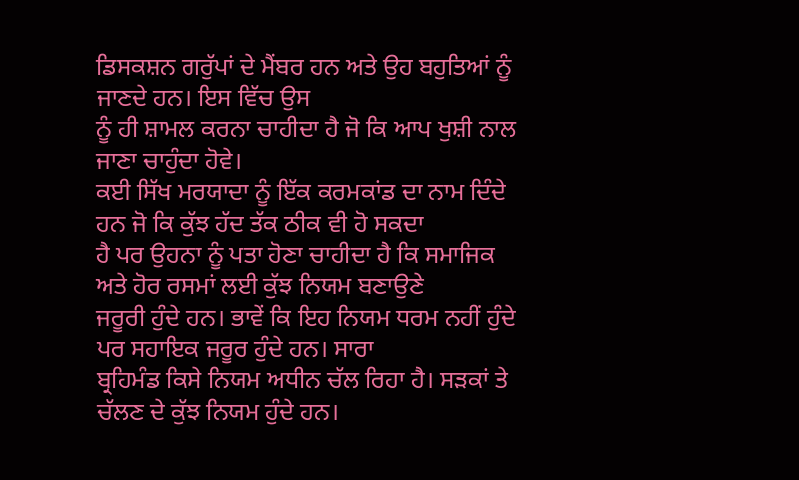ਡਿਸਕਸ਼ਨ ਗਰੁੱਪਾਂ ਦੇ ਮੈਂਬਰ ਹਨ ਅਤੇ ਉਹ ਬਹੁਤਿਆਂ ਨੂੰ ਜਾਣਦੇ ਹਨ। ਇਸ ਵਿੱਚ ਉਸ
ਨੂੰ ਹੀ ਸ਼ਾਮਲ ਕਰਨਾ ਚਾਹੀਦਾ ਹੈ ਜੋ ਕਿ ਆਪ ਖੁਸ਼ੀ ਨਾਲ ਜਾਣਾ ਚਾਹੁੰਦਾ ਹੋਵੇ।
ਕਈ ਸਿੱਖ ਮਰਯਾਦਾ ਨੂੰ ਇੱਕ ਕਰਮਕਾਂਡ ਦਾ ਨਾਮ ਦਿੰਦੇ ਹਨ ਜੋ ਕਿ ਕੁੱਝ ਹੱਦ ਤੱਕ ਠੀਕ ਵੀ ਹੋ ਸਕਦਾ
ਹੈ ਪਰ ਉਹਨਾ ਨੂੰ ਪਤਾ ਹੋਣਾ ਚਾਹੀਦਾ ਹੈ ਕਿ ਸਮਾਜਿਕ ਅਤੇ ਹੋਰ ਰਸਮਾਂ ਲਈ ਕੁੱਝ ਨਿਯਮ ਬਣਾਉਣੇ
ਜਰੂਰੀ ਹੁੰਦੇ ਹਨ। ਭਾਵੇਂ ਕਿ ਇਹ ਨਿਯਮ ਧਰਮ ਨਹੀਂ ਹੁੰਦੇ ਪਰ ਸਹਾਇਕ ਜਰੂਰ ਹੁੰਦੇ ਹਨ। ਸਾਰਾ
ਬ੍ਰਹਿਮੰਡ ਕਿਸੇ ਨਿਯਮ ਅਧੀਨ ਚੱਲ ਰਿਹਾ ਹੈ। ਸੜਕਾਂ ਤੇ ਚੱਲਣ ਦੇ ਕੁੱਝ ਨਿਯਮ ਹੁੰਦੇ ਹਨ।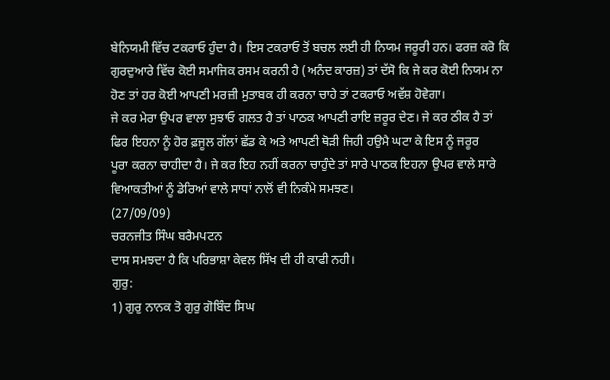ਬੇਨਿਯਮੀ ਵਿੱਚ ਟਕਰਾਓ ਹੁੰਦਾ ਹੈ। ਇਸ ਟਕਰਾਓ ਤੋਂ ਬਚਲ ਲਈ ਹੀ ਨਿਯਮ ਜਰੂਰੀ ਹਨ। ਫਰਜ਼ ਕਰੋ ਕਿ
ਗੁਰਦੁਆਰੇ ਵਿੱਚ ਕੋਈ ਸਮਾਜਿਕ ਰਸਮ ਕਰਨੀ ਹੈ (ਅਨੰਦ ਕਾਰਜ਼) ਤਾਂ ਦੱਸੋ ਕਿ ਜੇ ਕਰ ਕੋਈ ਨਿਯਮ ਨਾ
ਹੋਣ ਤਾਂ ਹਰ ਕੋਈ ਆਪਣੀ ਮਰਜ਼ੀ ਮੁਤਾਬਕ ਹੀ ਕਰਨਾ ਚਾਹੇ ਤਾਂ ਟਕਰਾਓ ਅਵੱਸ਼ ਹੋਵੇਗਾ।
ਜੇ ਕਰ ਮੇਰਾ ਉਪਰ ਵਾਲਾ ਸੁਝਾਓ ਗਲਤ ਹੈ ਤਾਂ ਪਾਠਕ ਆਪਣੀ ਰਾਇ ਜ਼ਰੂਰ ਦੇਣ। ਜੇ ਕਰ ਠੀਕ ਹੈ ਤਾਂ
ਫਿਰ ਇਹਨਾ ਨੂੰ ਹੋਰ ਫ਼ਜੂਲ ਗੱਲਾਂ ਛੱਡ ਕੇ ਅਤੇ ਆਪਣੀ ਥੋੜੀ ਜਿਹੀ ਹਉਮੈ ਘਟਾ ਕੇ ਇਸ ਨੂੰ ਜਰੂਰ
ਪੂਰਾ ਕਰਨਾ ਚਾਹੀਦਾ ਹੈ। ਜੇ ਕਰ ਇਹ ਨਹੀਂ ਕਰਨਾ ਚਾਹੁੰਦੇ ਤਾਂ ਸਾਰੇ ਪਾਠਕ ਇਹਨਾ ਉਪਰ ਵਾਲੇ ਸਾਰੇ
ਵਿਆਕਤੀਆਂ ਨੂੰ ਡੇਰਿਆਂ ਵਾਲੇ ਸਾਧਾਂ ਨਾਲੋਂ ਵੀ ਨਿਕੰਮੇ ਸਮਝਣ।
(27/09/09)
ਚਰਨਜੀਤ ਸਿੰਘ ਬਰੈਮਪਟਨ
ਦਾਸ ਸਮਝਦਾ ਹੈ ਕਿ ਪਰਿਭਾਸ਼ਾ ਕੇਵਲ ਸਿੱਖ ਦੀ ਹੀ ਕਾਫੀ ਨਹੀ।
ਗੁਰੁ:
1) ਗੁਰੁ ਨਾਨਕ ਤੋ ਗੁਰੁ ਗੋਬਿੰਦ ਸਿਘ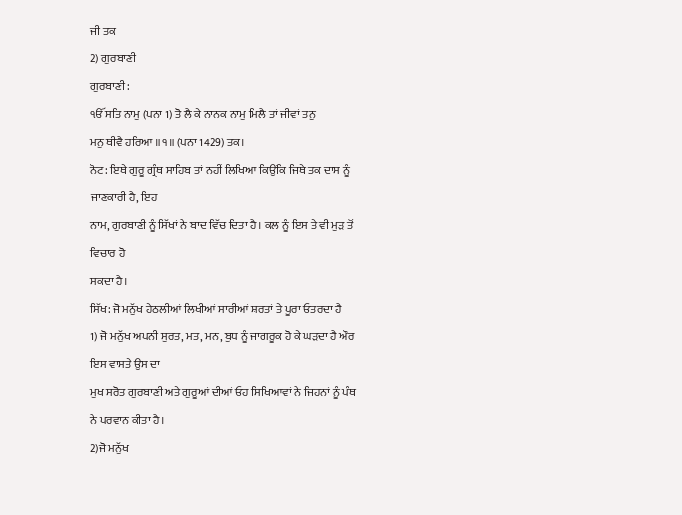ਜੀ ਤਕ
2) ਗੁਰਬਾਣੀ
ਗੁਰਬਾਣੀ:
ੴ ਸਤਿ ਨਾਮੁ (ਪਨਾ 1) ਤੋ ਲੈ ਕੇ ਨਾਨਕ ਨਾਮੁ ਮਿਲੈ ਤਾਂ ਜੀਵਾਂ ਤਨੁ
ਮਨੁ ਥੀਵੈ ਹਰਿਆ ॥੧॥ (ਪਨਾ 1429) ਤਕ।
ਨੋਟ: ਇਥੇ ਗੁਰੂ ਗ੍ਰੰਥ ਸਾਹਿਬ ਤਾਂ ਨਹੀਂ ਲਿਖਿਆ ਕਿਉਂਕਿ ਜਿਥੇ ਤਕ ਦਾਸ ਨੂੰ ਜਾਣਕਾਰੀ ਹੈ, ਇਹ
ਨਾਮ, ਗੁਰਬਾਣੀ ਨੂੰ ਸਿੱਖਾਂ ਨੇ ਬਾਦ ਵਿੱਚ ਦਿਤਾ ਹੈ। ਕਲ ਨੂੰ ਇਸ ਤੇ ਵੀ ਮੁੜ ਤੋਂ ਵਿਚਾਰ ਹੋ
ਸਕਦਾ ਹੈ।
ਸਿੱਖ: ਜੋ ਮਨੁੱਖ ਹੇਠਲੀਆਂ ਲਿਖੀਆਂ ਸਾਰੀਆਂ ਸ਼ਰਤਾਂ ਤੇ ਪੂਰਾ ਓਤਰਦਾ ਹੈ
1) ਜੋ ਮਨੁੱਖ ਅਪਨੀ ਸੁਰਤ, ਮਤ, ਮਨ, ਬੁਧ ਨੂੰ ਜਾਗਰੂਕ ਹੋ ਕੇ ਘੜਦਾ ਹੈ ਔਰ ਇਸ ਵਾਸਤੇ ਉਸ ਦਾ
ਮੁਖ ਸਰੋਤ ਗੁਰਬਾਣੀ ਅਤੇ ਗੁਰੂਆਂ ਦੀਆਂ ਓਹ ਸਿਖਿਆਵਾਂ ਨੇ ਜਿਹਨਾਂ ਨੂੰ ਪੰਥ ਨੇ ਪਰਵਾਨ ਕੀਤਾ ਹੈ।
2)ਜੋ ਮਨੁੱਖ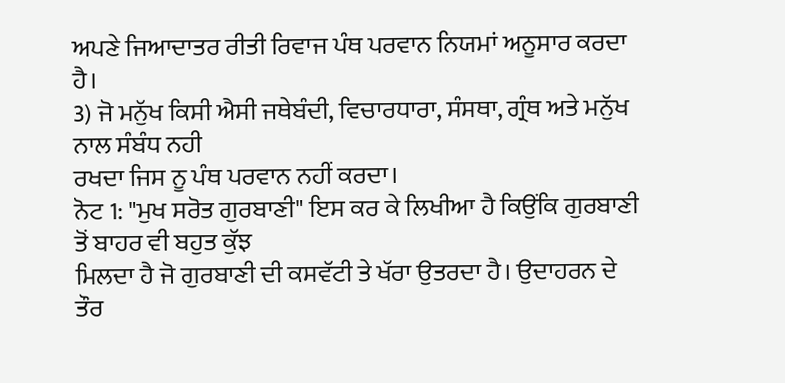ਅਪਣੇ ਜਿਆਦਾਤਰ ਰੀਤੀ ਰਿਵਾਜ ਪੰਥ ਪਰਵਾਨ ਨਿਯਮਾਂ ਅਨੂਸਾਰ ਕਰਦਾ ਹੈ।
3) ਜੋ ਮਨੁੱਖ ਕਿਸੀ ਐਸੀ ਜਥੇਬੰਦੀ, ਵਿਚਾਰਧਾਰਾ, ਸੰਸਥਾ, ਗ੍ਰੰਥ ਅਤੇ ਮਨੁੱਖ ਨਾਲ ਸੰਬੰਧ ਨਹੀ
ਰਖਦਾ ਜਿਸ ਨੂ ਪੰਥ ਪਰਵਾਨ ਨਹੀਂ ਕਰਦਾ।
ਨੋਟ 1: "ਮੁਖ ਸਰੋਤ ਗੁਰਬਾਣੀ" ਇਸ ਕਰ ਕੇ ਲਿਖੀਆ ਹੈ ਕਿਉਂਕਿ ਗੁਰਬਾਣੀ ਤੋਂ ਬਾਹਰ ਵੀ ਬਹੁਤ ਕੁੱਝ
ਮਿਲਦਾ ਹੈ ਜੋ ਗੁਰਬਾਣੀ ਦੀ ਕਸਵੱਟੀ ਤੇ ਖੱਰਾ ਉਤਰਦਾ ਹੈ। ਉਦਾਹਰਨ ਦੇ ਤੌਰ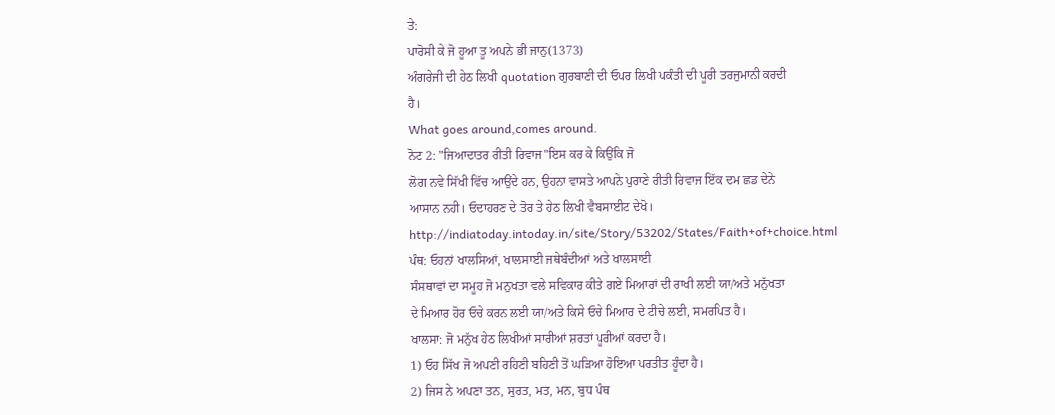ਤੇ:
ਪਾਰੋਸੀ ਕੇ ਜੋ ਹੂਆ ਤੂ ਅਪਨੇ ਭੀ ਜਾਨੁ(1373)
ਅੰਗਰੇਜੀ ਦੀ ਹੇਠ ਲਿਖੀ quotation ਗੁਰਬਾਣੀ ਦੀ ਓਪਰ ਲਿਖੀ ਪਕੰਤੀ ਦੀ ਪੂਰੀ ਤਰਜੁਮਾਨੀ ਕਰਦੀ
ਹੈ।
What goes around,comes around.
ਨੋਟ 2: "ਜਿਆਦਾਤਰ ਰੀਤੀ ਰਿਵਾਜ"ਇਸ ਕਰ ਕੇ ਕਿਉਂਕਿ ਜੋ
ਲੋਗ ਨਵੇ ਸਿੱਖੀ ਵਿੱਚ ਆਉਂਦੇ ਹਨ, ਉਹਨਾ ਵਾਸਤੇ ਆਪਨੇ ਪੁਰਾਣੇ ਰੀਤੀ ਰਿਵਾਜ ਇੱਕ ਦਮ ਛਡ ਦੇਨੇ
ਆਸਾਨ ਨਹੀ। ਓਦਾਹਰਣ ਦੇ ਤੋਰ ਤੇ ਹੇਠ ਲਿਖੀ ਵੈਬਸਾਈਟ ਦੇਖੋ।
http://indiatoday.intoday.in/site/Story/53202/States/Faith+of+choice.html
ਪੰਥ: ਓਹਨਾਂ ਖਾਲਸਿਆਂ, ਖਾਲਸਾਈ ਜਥੇਬੰਦੀਆਂ ਅਤੇ ਖਾਲਸਾਈ
ਸੰਸਥਾਵਾਂ ਦਾ ਸਮੂਹ ਜੋ ਮਨੁਖਤਾ ਵਲੇ ਸਵਿਕਾਰ ਕੀਤੇ ਗਏ ਮਿਆਰਾਂ ਦੀ ਰਾਖੀ ਲਈ ਯਾ/ਅਤੇ ਮਨੁੱਖਤਾ
ਦੇ ਮਿਆਰ ਹੋਰ ਓਚੇ ਕਰਨ ਲਈ ਯਾ/ਅਤੇ ਕਿਸੇ ਓਚੇ ਮਿਆਰ ਦੇ ਟੀਚੇ ਲਈ, ਸਮਰਪਿਤ ਹੈ।
ਖਾਲਸਾ: ਜੋ ਮਨੁੱਖ ਹੇਠ ਲਿਖੀਆਂ ਸਾਰੀਆਂ ਸ਼ਰਤਾਂ ਪੂਰੀਆਂ ਕਰਦਾ ਹੈ।
1) ਓਹ ਸਿੱਖ ਜੋ ਅਪਣੀ ਰਹਿਣੀ ਬਹਿਣੀ ਤੋਂ ਘੜਿਆ ਹੋਇਆ ਪਰਤੀਤ ਹੂੰਦਾ ਹੈ।
2) ਜਿਸ ਨੇ ਅਪਣਾ ਤਨ, ਸੁਰਤ, ਮਤ, ਮਨ, ਬੁਧ ਪੰਥ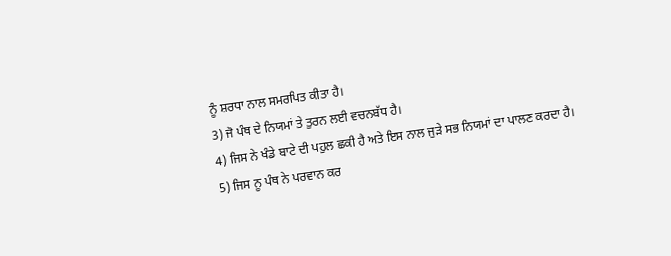ਨੂੰ ਸ਼ਰਧਾ ਨਾਲ ਸਮਰਪਿਤ ਕੀਤਾ ਹੈ।
3) ਜੋ ਪੰਥ ਦੇ ਨਿਯਮਾਂ ਤੇ ਤੁਰਨ ਲਈ ਵਚਨਬੱਧ ਹੈ।
4) ਜਿਸ ਨੇ ਖੰਡੇ ਬਾਟੇ ਦੀ ਪਹੁਲ ਛਕੀ ਹੈ ਅਤੇ ਇਸ ਨਾਲ ਜੁੜੇ ਸਭ ਨਿਯਮਾਂ ਦਾ ਪਾਲਣ ਕਰਦਾ ਹੈ।
5) ਜਿਸ ਨੂ ਪੰਥ ਨੇ ਪਰਵਾਨ ਕਰ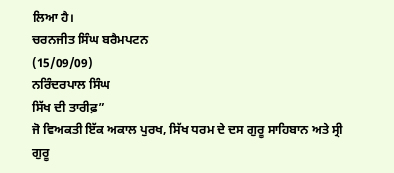ਲਿਆ ਹੈ।
ਚਰਨਜੀਤ ਸਿੰਘ ਬਰੈਮਪਟਨ
(15/09/09)
ਨਰਿੰਦਰਪਾਲ ਸਿੰਘ
ਸਿੱਖ ਦੀ ਤਾਰੀਫ਼”
ਜੋ ਵਿਅਕਤੀ ਇੱਕ ਅਕਾਲ ਪੁਰਖ, ਸਿੱਖ ਧਰਮ ਦੇ ਦਸ ਗੁਰੂ ਸਾਹਿਬਾਨ ਅਤੇ ਸ੍ਰੀ ਗੁਰੂ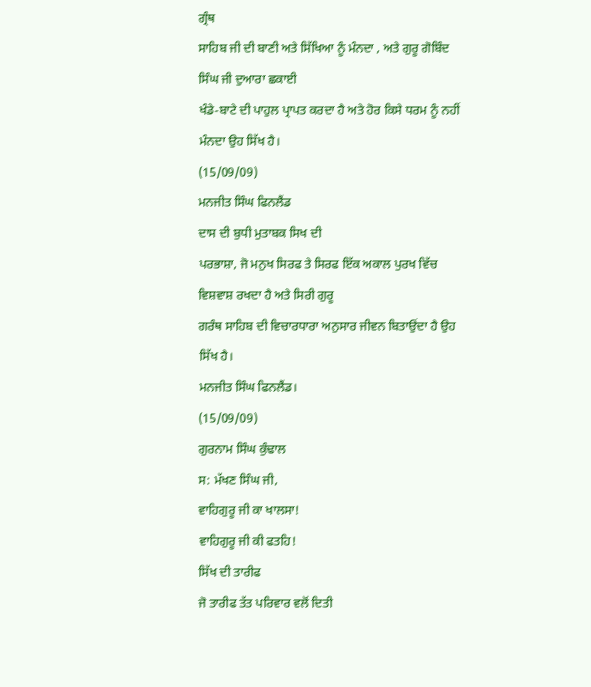ਗ੍ਰੰਥ
ਸਾਹਿਬ ਜੀ ਦੀ ਬਾਣੀ ਅਤੇ ਸਿੱਖਿਆ ਨੂੰ ਮੰਨਦਾ , ਅਤੇ ਗੁਰੂ ਗੋਬਿੰਦ ਸਿੰਘ ਜੀ ਦੁਆਰਾ ਛਕਾਈ
ਖੰਡੇ-ਬਾਟੇ ਦੀ ਪਾਹੁਲ ਪ੍ਰਾਪਤ ਕਰਦਾ ਹੈ ਅਤੇ ਹੋਰ ਕਿਸੇ ਧਰਮ ਨੂੰ ਨਹੀਂ ਮੰਨਦਾ ਉਹ ਸਿੱਖ ਹੈ।
(15/09/09)
ਮਨਜੀਤ ਸਿੰਘ ਫਿਨਲੈਂਡ
ਦਾਸ ਦੀ ਬੁਧੀ ਮੁਤਾਬਕ ਸਿਖ ਦੀ
ਪਰਭਾਸ਼ਾ, ਜੋ ਮਨੁਖ ਸਿਰਫ ਤੇ ਸਿਰਫ ਇੱਕ ਅਕਾਲ ਪੁਰਖ ਵਿੱਚ ਵਿਸ਼ਵਾਸ਼ ਰਖਦਾ ਹੈ ਅਤੇ ਸਿਰੀ ਗੁਰੂ
ਗਰੰਥ ਸਾਹਿਬ ਦੀ ਵਿਚਾਰਧਾਰਾ ਅਨੁਸਾਰ ਜੀਵਨ ਬਿਤਾਉਂਦਾ ਹੈ ਉਹ ਸਿੱਖ ਹੈ।
ਮਨਜੀਤ ਸਿੰਘ ਫਿਨਲੈਂਡ।
(15/09/09)
ਗੁਰਨਾਮ ਸਿੰਘ ਕੁੰਢਾਲ
ਸ: ਮੱਖਣ ਸਿੰਘ ਜੀ,
ਵਾਹਿਗੁਰੂ ਜੀ ਕਾ ਖਾਲਸਾ!
ਵਾਹਿਗੁਰੂ ਜੀ ਕੀ ਫਤਹਿ!
ਸਿੱਖ ਦੀ ਤਾਰੀਫ
ਜੋ ਤਾਰੀਫ ਤੱਤ ਪਰਿਵਾਰ ਵਲੋਂ ਦਿਤੀ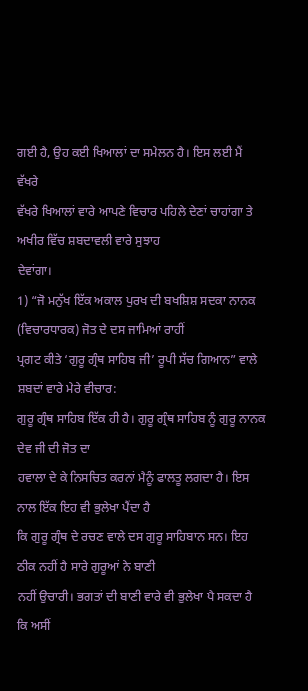ਗਈ ਹੈ, ਉਹ ਕਈ ਖਿਆਲਾਂ ਦਾ ਸਮੇਲਨ ਹੈ। ਇਸ ਲਈ ਮੈਂ ਵੱਖਰੇ
ਵੱਖਰੇ ਖਿਆਲਾਂ ਵਾਰੇ ਆਪਣੇ ਵਿਚਾਰ ਪਹਿਲੇ ਦੇਣਾਂ ਚਾਹਾਂਗਾ ਤੇ ਅਖੀਰ ਵਿੱਚ ਸ਼ਬਦਾਵਲੀ ਵਾਰੇ ਸੁਝਾਹ
ਦੇਵਾਂਗਾ।
1) “ਜੋ ਮਨੁੱਖ ਇੱਕ ਅਕਾਲ ਪੁਰਖ ਦੀ ਬਖਸ਼ਿਸ਼ ਸਦਕਾ ਨਾਨਕ (ਵਿਚਾਰਧਾਰਕ) ਜੋਤ ਦੇ ਦਸ ਜਾਮਿਆਂ ਰਾਹੀਂ
ਪ੍ਰਗਟ ਕੀਤੇ ‘ਗੁਰੂ ਗ੍ਰੰਥ ਸਾਹਿਬ ਜੀ’ ਰੂਪੀ ਸੱਚ ਗਿਆਨ” ਵਾਲੇ ਸ਼ਬਦਾਂ ਵਾਰੇ ਮੇਰੇ ਵੀਚਾਰ:
ਗੁਰੂ ਗ੍ਰੰਥ ਸਾਹਿਬ ਇੱਕ ਹੀ ਹੈ। ਗੁਰੂ ਗ੍ਰੰਥ ਸਾਹਿਬ ਨੂੰ ਗੁਰੂ ਨਾਨਕ ਦੇਵ ਜੀ ਦੀ ਜੋਤ ਦਾ
ਹਵਾਲਾ ਦੇ ਕੇ ਨਿਸਚਿਤ ਕਰਨਾਂ ਮੈਨੂੰ ਫਾਲਤੂ ਲਗਦਾ ਹੈ। ਇਸ ਨਾਲ ਇੱਕ ਇਹ ਵੀ ਭੁਲੇਖਾ ਪੈਂਦਾ ਹੈ
ਕਿ ਗੁਰੂ ਗ੍ਰੰਥ ਦੇ ਰਚਣ ਵਾਲੇ ਦਸ ਗੁਰੂ ਸਾਹਿਬਾਨ ਸਨ। ਇਹ ਠੀਕ ਨਹੀਂ ਹੈ ਸਾਰੇ ਗੁਰੂਆਂ ਨੇ ਬਾਣੀ
ਨਹੀਂ ਉਚਾਰੀ। ਭਗਤਾਂ ਦੀ ਬਾਣੀ ਵਾਰੇ ਵੀ ਭੁਲੇਖਾ ਪੈ ਸਕਦਾ ਹੈ ਕਿ ਅਸੀਂ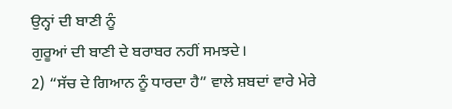ਉਨ੍ਹਾਂ ਦੀ ਬਾਣੀ ਨੂੰ
ਗੁਰੂਆਂ ਦੀ ਬਾਣੀ ਦੇ ਬਰਾਬਰ ਨਹੀਂ ਸਮਝਦੇ।
2) “ਸੱਚ ਦੇ ਗਿਆਨ ਨੂੰ ਧਾਰਦਾ ਹੈ” ਵਾਲੇ ਸ਼ਬਦਾਂ ਵਾਰੇ ਮੇਰੇ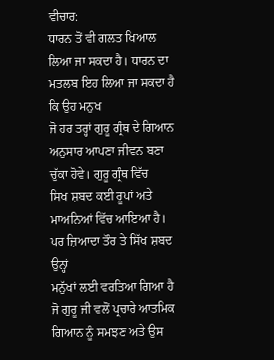ਵੀਚਾਰ:
ਧਾਰਨ ਤੋਂ ਵੀ ਗਲਤ ਖਿਆਲ ਲਿਆ ਜਾ ਸਕਦਾ ਹੈ। ਧਾਰਨ ਦਾ ਮਤਲਬ ਇਹ ਲਿਆ ਜਾ ਸਕਦਾ ਹੈ ਕਿ ਉਹ ਮਨੁਖ
ਜੋ ਹਰ ਤਰ੍ਹਾਂ ਗੁਰੂ ਗ੍ਰੰਥ ਦੇ ਗਿਆਨ ਅਨੁਸਾਰ ਆਪਣਾ ਜੀਵਨ ਬਣਾ ਚੁੱਕਾ ਹੋਵੇ। ਗੁਰੂ ਗ੍ਰੰਥ ਵਿੱਚ
ਸਿਖ ਸ਼ਬਦ ਕਈ ਰੂਪਾਂ ਅਤੇ ਮਾਅਨਿਆਂ ਵਿੱਚ ਆਇਆ ਹੈ। ਪਰ ਜ਼ਿਆਦਾ ਤੌਰ ਤੇ ਸਿੱਖ ਸ਼ਬਦ ਉਨ੍ਹਾਂ
ਮਨੁੱਖਾਂ ਲਈ ਵਰਤਿਆ ਗਿਆ ਹੈ ਜੋ ਗੁਰੂ ਜੀ ਵਲੋਂ ਪ੍ਰਚਾਰੇ ਆਤਮਿਕ ਗਿਆਨ ਨੂੰ ਸਮਝਣ ਅਤੇ ਉਸ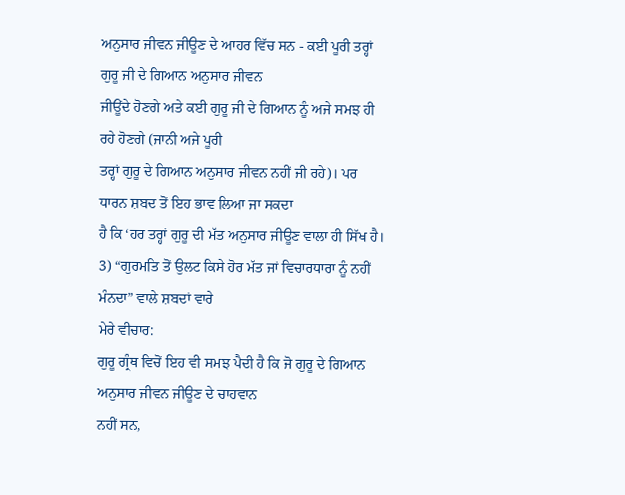ਅਨੁਸਾਰ ਜੀਵਨ ਜੀਊਣ ਦੇ ਆਹਰ ਵਿੱਚ ਸਨ - ਕਈ ਪੂਰੀ ਤਰ੍ਹਾਂ ਗੁਰੂ ਜੀ ਦੇ ਗਿਆਨ ਅਨੁਸਾਰ ਜੀਵਨ
ਜੀਊਂਦੇ ਹੋਣਗੇ ਅਤੇ ਕਈ ਗੁਰੂ ਜੀ ਦੇ ਗਿਆਨ ਨੂੰ ਅਜੇ ਸਮਝ ਹੀ ਰਹੇ ਹੋਣਗੇ (ਜਾਨੀ ਅਜੇ ਪੂਰੀ
ਤਰ੍ਹਾਂ ਗੁਰੂ ਦੇ ਗਿਆਨ ਅਨੁਸਾਰ ਜੀਵਨ ਨਹੀਂ ਜੀ ਰਹੇ)। ਪਰ ਧਾਰਨ ਸ਼ਬਦ ਤੋਂ ਇਹ ਭਾਵ ਲਿਆ ਜਾ ਸਕਦਾ
ਹੈ ਕਿ ‘ਹਰ ਤਰ੍ਹਾਂ ਗੁਰੂ ਦੀ ਮੱਤ ਅਨੁਸਾਰ ਜੀਊਣ ਵਾਲਾ ਹੀ ਸਿੱਖ ਹੈ।
3) “ਗੁਰਮਤਿ ਤੋਂ ਉਲਟ ਕਿਸੇ ਹੋਰ ਮੱਤ ਜਾਂ ਵਿਚਾਰਧਾਰਾ ਨੂੰ ਨਹੀਂ ਮੰਨਦਾ” ਵਾਲੇ ਸ਼ਬਦਾਂ ਵਾਰੇ
ਮੇਰੇ ਵੀਚਾਰ:
ਗੁਰੂ ਗ੍ਰੰਥ ਵਿਚੋਂ ਇਹ ਵੀ ਸਮਝ ਪੈਦੀ ਹੈ ਕਿ ਜੋ ਗੁਰੂ ਦੇ ਗਿਆਨ ਅਨੁਸਾਰ ਜੀਵਨ ਜੀਊਣ ਦੇ ਚਾਹਵਾਨ
ਨਹੀਂ ਸਨ,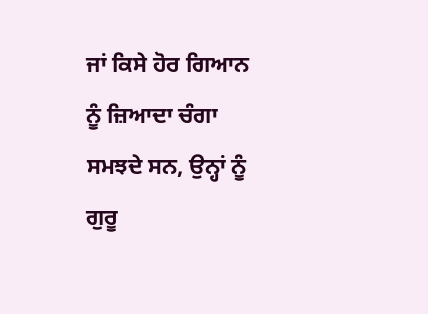ਜਾਂ ਕਿਸੇ ਹੋਰ ਗਿਆਨ ਨੂੰ ਜ਼ਿਆਦਾ ਚੰਗਾ ਸਮਝਦੇ ਸਨ, ਉਨ੍ਹਾਂ ਨੂੰ ਗੁਰੂ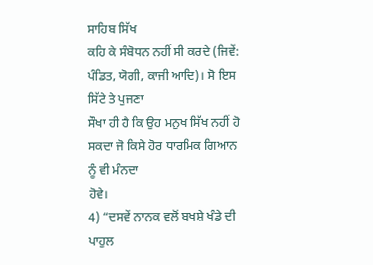ਸਾਹਿਬ ਸਿੱਖ
ਕਹਿ ਕੇ ਸੰਬੋਧਨ ਨਹੀਂ ਸੀ ਕਰਦੇ (ਜਿਵੇਂ: ਪੰਡਿਤ, ਯੋਗੀ, ਕਾਜੀ ਆਦਿ)। ਸੋ ਇਸ ਸਿੱਟੇ ਤੇ ਪੁਜਣਾ
ਸੌਖਾ ਹੀ ਹੈ ਕਿ ਉਹ ਮਨੁਖ ਸਿੱਖ ਨਹੀਂ ਹੋ ਸਕਦਾ ਜੋ ਕਿਸੇ ਹੋਰ ਧਾਰਮਿਕ ਗਿਆਨ ਨੂੰ ਵੀ ਮੰਨਦਾ
ਹੋਵੇ।
4) “ਦਸਵੇਂ ਨਾਨਕ ਵਲੋਂ ਬਖਸ਼ੇ ਖੰਡੇ ਦੀ ਪਾਹੁਲ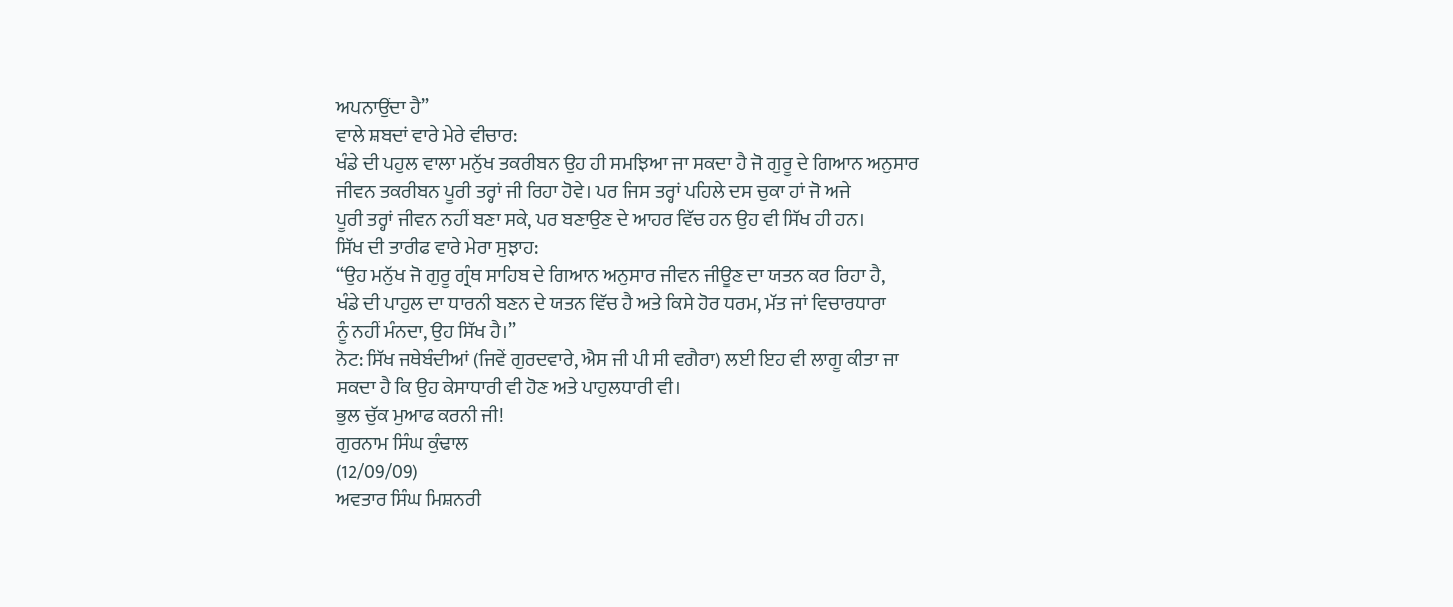ਅਪਨਾਉਂਦਾ ਹੈ”
ਵਾਲੇ ਸ਼ਬਦਾਂ ਵਾਰੇ ਮੇਰੇ ਵੀਚਾਰ:
ਖੰਡੇ ਦੀ ਪਹੁਲ ਵਾਲਾ ਮਨੁੱਖ ਤਕਰੀਬਨ ਉਹ ਹੀ ਸਮਝਿਆ ਜਾ ਸਕਦਾ ਹੈ ਜੋ ਗੁਰੂ ਦੇ ਗਿਆਨ ਅਨੁਸਾਰ
ਜੀਵਨ ਤਕਰੀਬਨ ਪੂਰੀ ਤਰ੍ਹਾਂ ਜੀ ਰਿਹਾ ਹੋਵੇ। ਪਰ ਜਿਸ ਤਰ੍ਹਾਂ ਪਹਿਲੇ ਦਸ ਚੁਕਾ ਹਾਂ ਜੋ ਅਜੇ
ਪੂਰੀ ਤਰ੍ਹਾਂ ਜੀਵਨ ਨਹੀਂ ਬਣਾ ਸਕੇ, ਪਰ ਬਣਾਉਣ ਦੇ ਆਹਰ ਵਿੱਚ ਹਨ ਉਹ ਵੀ ਸਿੱਖ ਹੀ ਹਨ।
ਸਿੱਖ ਦੀ ਤਾਰੀਫ ਵਾਰੇ ਮੇਰਾ ਸੁਝਾਹ:
“ਉਹ ਮਨੁੱਖ ਜੋ ਗੁਰੂ ਗ੍ਰੰਥ ਸਾਹਿਬ ਦੇ ਗਿਆਨ ਅਨੁਸਾਰ ਜੀਵਨ ਜੀਊਣ ਦਾ ਯਤਨ ਕਰ ਰਿਹਾ ਹੈ,
ਖੰਡੇ ਦੀ ਪਾਹੁਲ ਦਾ ਧਾਰਨੀ ਬਣਨ ਦੇ ਯਤਨ ਵਿੱਚ ਹੈ ਅਤੇ ਕਿਸੇ ਹੋਰ ਧਰਮ, ਮੱਤ ਜਾਂ ਵਿਚਾਰਧਾਰਾ
ਨੂੰ ਨਹੀਂ ਮੰਨਦਾ, ਉਹ ਸਿੱਖ ਹੈ।”
ਨੋਟ: ਸਿੱਖ ਜਥੇਬੰਦੀਆਂ (ਜਿਵੇਂ ਗੁਰਦਵਾਰੇ, ਐਸ ਜੀ ਪੀ ਸੀ ਵਗੈਰਾ) ਲਈ ਇਹ ਵੀ ਲਾਗੂ ਕੀਤਾ ਜਾ
ਸਕਦਾ ਹੈ ਕਿ ਉਹ ਕੇਸਾਧਾਰੀ ਵੀ ਹੋਣ ਅਤੇ ਪਾਹੁਲਧਾਰੀ ਵੀ।
ਭੁਲ ਚੁੱਕ ਮੁਆਫ ਕਰਨੀ ਜੀ!
ਗੁਰਨਾਮ ਸਿੰਘ ਕੁੰਢਾਲ
(12/09/09)
ਅਵਤਾਰ ਸਿੰਘ ਮਿਸ਼ਨਰੀ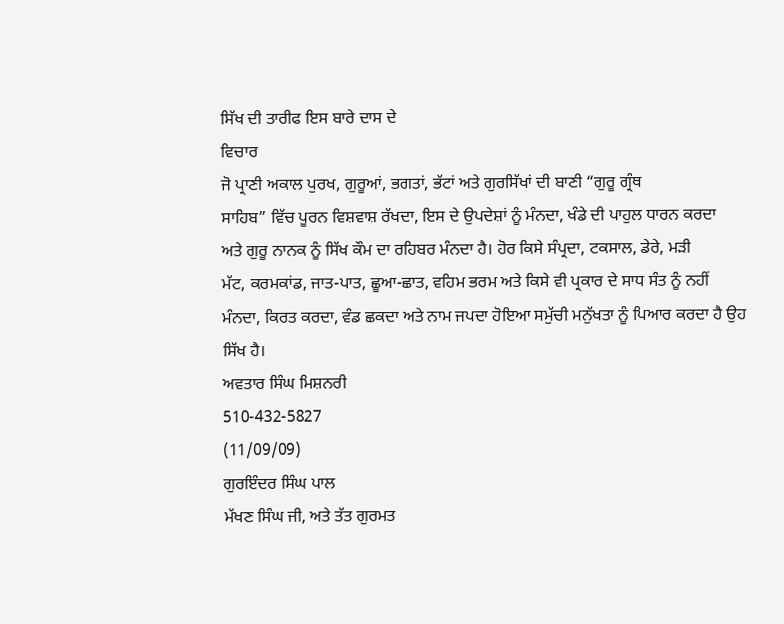ਸਿੱਖ ਦੀ ਤਾਰੀਫ ਇਸ ਬਾਰੇ ਦਾਸ ਦੇ
ਵਿਚਾਰ
ਜੋ ਪ੍ਰਾਣੀ ਅਕਾਲ ਪੁਰਖ, ਗੁਰੂਆਂ, ਭਗਤਾਂ, ਭੱਟਾਂ ਅਤੇ ਗੁਰਸਿੱਖਾਂ ਦੀ ਬਾਣੀ “ਗੁਰੂ ਗ੍ਰੰਥ
ਸਾਹਿਬ” ਵਿੱਚ ਪੂਰਨ ਵਿਸ਼ਵਾਸ਼ ਰੱਖਦਾ, ਇਸ ਦੇ ਉਪਦੇਸ਼ਾਂ ਨੂੰ ਮੰਨਦਾ, ਖੰਡੇ ਦੀ ਪਾਹੁਲ ਧਾਰਨ ਕਰਦਾ
ਅਤੇ ਗੁਰੂ ਨਾਨਕ ਨੂੰ ਸਿੱਖ ਕੌਮ ਦਾ ਰਹਿਬਰ ਮੰਨਦਾ ਹੈ। ਹੋਰ ਕਿਸੇ ਸੰਪ੍ਰਦਾ, ਟਕਸਾਲ, ਡੇਰੇ, ਮੜੀ
ਮੱਟ, ਕਰਮਕਾਂਡ, ਜਾਤ-ਪਾਤ, ਛੂਆ-ਛਾਤ, ਵਹਿਮ ਭਰਮ ਅਤੇ ਕਿਸੇ ਵੀ ਪ੍ਰਕਾਰ ਦੇ ਸਾਧ ਸੰਤ ਨੂੰ ਨਹੀਂ
ਮੰਨਦਾ, ਕਿਰਤ ਕਰਦਾ, ਵੰਡ ਛਕਦਾ ਅਤੇ ਨਾਮ ਜਪਦਾ ਹੋਇਆ ਸਮੁੱਚੀ ਮਨੁੱਖਤਾ ਨੂੰ ਪਿਆਰ ਕਰਦਾ ਹੈ ਉਹ
ਸਿੱਖ ਹੈ।
ਅਵਤਾਰ ਸਿੰਘ ਮਿਸ਼ਨਰੀ
510-432-5827
(11/09/09)
ਗੁਰਇੰਦਰ ਸਿੰਘ ਪਾਲ
ਮੱਖਣ ਸਿੰਘ ਜੀ, ਅਤੇ ਤੱਤ ਗੁਰਮਤ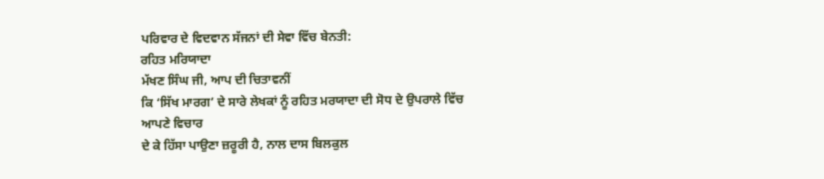ਪਰਿਵਾਰ ਦੇ ਵਿਦਵਾਨ ਸੱਜਨਾਂ ਦੀ ਸੇਵਾ ਵਿੱਚ ਬੇਨਤੀ:
ਰਹਿਤ ਮਰਿਯਾਦਾ
ਮੱਖਣ ਸਿੰਘ ਜੀ, ਆਪ ਦੀ ਚਿਤਾਵਨੀਂ
ਕਿ ‘ਸਿੱਖ ਮਾਰਗ’ ਦੇ ਸਾਰੇ ਲੇਖਕਾਂ ਨੂੰ ਰਹਿਤ ਮਰਯਾਦਾ ਦੀ ਸੋਧ ਦੇ ਉਪਰਾਲੇ ਵਿੱਚ ਆਪਣੇ ਵਿਚਾਰ
ਦੇ ਕੇ ਹਿੱਸਾ ਪਾਉਣਾ ਜ਼ਰੂਰੀ ਹੈ, ਨਾਲ ਦਾਸ ਬਿਲਕੁਲ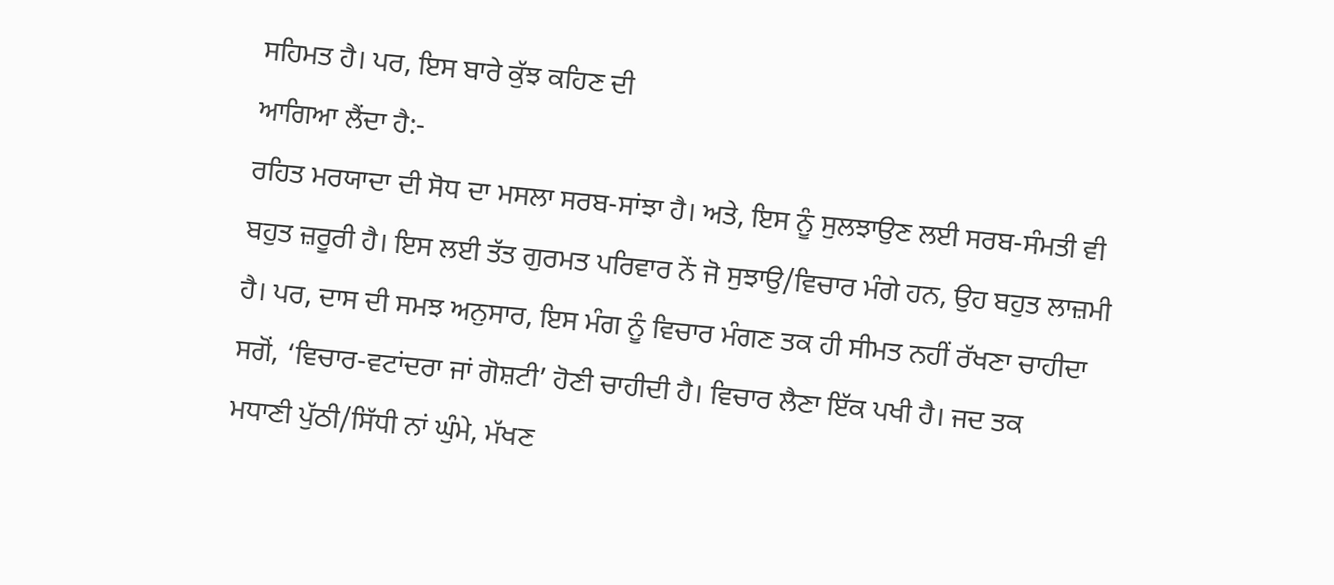ਸਹਿਮਤ ਹੈ। ਪਰ, ਇਸ ਬਾਰੇ ਕੁੱਝ ਕਹਿਣ ਦੀ
ਆਗਿਆ ਲੈਂਦਾ ਹੈ:-
ਰਹਿਤ ਮਰਯਾਦਾ ਦੀ ਸੋਧ ਦਾ ਮਸਲਾ ਸਰਬ-ਸਾਂਝਾ ਹੈ। ਅਤੇ, ਇਸ ਨੂੰ ਸੁਲਝਾਉਣ ਲਈ ਸਰਬ-ਸੰਮਤੀ ਵੀ
ਬਹੁਤ ਜ਼ਰੂਰੀ ਹੈ। ਇਸ ਲਈ ਤੱਤ ਗੁਰਮਤ ਪਰਿਵਾਰ ਨੇਂ ਜੋ ਸੁਝਾਉ/ਵਿਚਾਰ ਮੰਗੇ ਹਨ, ਉਹ ਬਹੁਤ ਲਾਜ਼ਮੀ
ਹੈ। ਪਰ, ਦਾਸ ਦੀ ਸਮਝ ਅਨੁਸਾਰ, ਇਸ ਮੰਗ ਨੂੰ ਵਿਚਾਰ ਮੰਗਣ ਤਕ ਹੀ ਸੀਮਤ ਨਹੀਂ ਰੱਖਣਾ ਚਾਹੀਦਾ
ਸਗੋਂ, ‘ਵਿਚਾਰ-ਵਟਾਂਦਰਾ ਜਾਂ ਗੋਸ਼ਟੀ’ ਹੋਣੀ ਚਾਹੀਦੀ ਹੈ। ਵਿਚਾਰ ਲੈਣਾ ਇੱਕ ਪਖੀ ਹੈ। ਜਦ ਤਕ
ਮਧਾਣੀ ਪੁੱਠੀ/ਸਿੱਧੀ ਨਾਂ ਘੁੰਮੇ, ਮੱਖਣ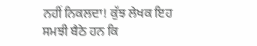ਨਹੀਂ ਨਿਕਲਦਾ! ਕੁੱਝ ਲੇਖਕ ਇਹ ਸਮਝੀ ਬੈਠੇ ਹਨ ਕਿ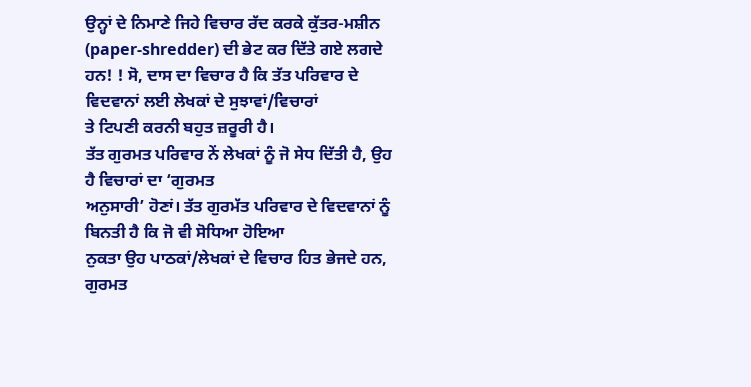ਉਨ੍ਹਾਂ ਦੇ ਨਿਮਾਣੇ ਜਿਹੇ ਵਿਚਾਰ ਰੱਦ ਕਰਕੇ ਕੁੱਤਰ-ਮਸ਼ੀਨ
(paper-shredder) ਦੀ ਭੇਟ ਕਰ ਦਿੱਤੇ ਗਏ ਲਗਦੇ
ਹਨ! ! ਸੋ, ਦਾਸ ਦਾ ਵਿਚਾਰ ਹੈ ਕਿ ਤੱਤ ਪਰਿਵਾਰ ਦੇ ਵਿਦਵਾਨਾਂ ਲਈ ਲੇਖਕਾਂ ਦੇ ਸੁਝਾਵਾਂ/ਵਿਚਾਰਾਂ
ਤੇ ਟਿਪਣੀ ਕਰਨੀ ਬਹੁਤ ਜ਼ਰੂਰੀ ਹੈ।
ਤੱਤ ਗੁਰਮਤ ਪਰਿਵਾਰ ਨੇਂ ਲੇਖਕਾਂ ਨੂੰ ਜੋ ਸੇਧ ਦਿੱਤੀ ਹੈ, ਉਹ ਹੈ ਵਿਚਾਰਾਂ ਦਾ ‘ਗੁਰਮਤ
ਅਨੁਸਾਰੀ’ ਹੋਣਾਂ। ਤੱਤ ਗੁਰਮੱਤ ਪਰਿਵਾਰ ਦੇ ਵਿਦਵਾਨਾਂ ਨੂੰ ਬਿਨਤੀ ਹੈ ਕਿ ਜੋ ਵੀ ਸੋਧਿਆ ਹੋਇਆ
ਨੁਕਤਾ ਉਹ ਪਾਠਕਾਂ/ਲੇਖਕਾਂ ਦੇ ਵਿਚਾਰ ਹਿਤ ਭੇਜਦੇ ਹਨ, ਗੁਰਮਤ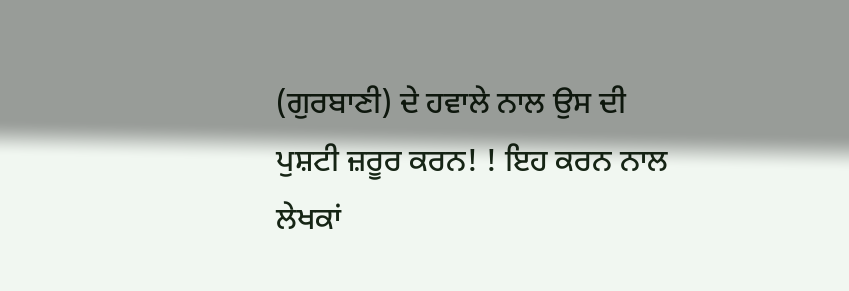(ਗੁਰਬਾਣੀ) ਦੇ ਹਵਾਲੇ ਨਾਲ ਉਸ ਦੀ
ਪੁਸ਼ਟੀ ਜ਼ਰੂਰ ਕਰਨ! ! ਇਹ ਕਰਨ ਨਾਲ ਲੇਖਕਾਂ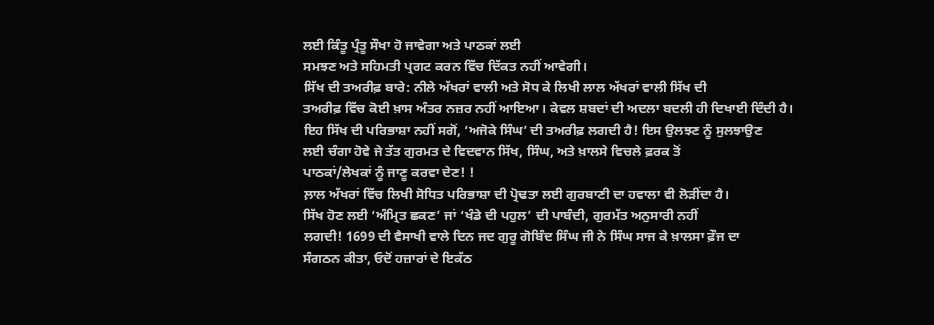ਲਈ ਕਿੰਤੂ ਪ੍ਰੰਤੂ ਸੌਖਾ ਹੋ ਜਾਵੇਗਾ ਅਤੇ ਪਾਠਕਾਂ ਲਈ
ਸਮਝਣ ਅਤੇ ਸਹਿਮਤੀ ਪ੍ਰਗਟ ਕਰਨ ਵਿੱਚ ਦਿੱਕਤ ਨਹੀਂ ਆਵੇਗੀ।
ਸਿੱਖ ਦੀ ਤਅਰੀਫ਼ ਬਾਰੇ: ਨੀਲੇ ਅੱਖਰਾਂ ਵਾਲੀ ਅਤੇ ਸੋਧ ਕੇ ਲਿਖੀ ਲਾਲ ਅੱਖਰਾਂ ਵਾਲੀ ਸਿੱਖ ਦੀ
ਤਅਰੀਫ਼ ਵਿੱਚ ਕੋਈ ਖ਼ਾਸ ਅੰਤਰ ਨਜ਼ਰ ਨਹੀਂ ਆਇਆ। ਕੇਵਲ ਸ਼ਬਦਾਂ ਦੀ ਅਦਲਾ ਬਦਲੀ ਹੀ ਦਿਖਾਈ ਦਿੰਦੀ ਹੈ।
ਇਹ ਸਿੱਖ ਦੀ ਪਰਿਭਾਸ਼ਾ ਨਹੀਂ ਸਗੋਂ, ‘ਅਜੋਕੇ ਸਿੰਘ’ ਦੀ ਤਅਰੀਫ਼ ਲਗਦੀ ਹੈ! ਇਸ ਉਲਝਣ ਨੂੰ ਸੁਲਝਾਉਣ
ਲਈ ਚੰਗਾ ਹੋਵੇ ਜੇ ਤੱਤ ਗੁਰਮਤ ਦੇ ਵਿਦਵਾਨ ਸਿੱਖ, ਸਿੰਘ, ਅਤੇ ਖ਼ਾਲਸੇ ਵਿਚਲੇ ਫ਼ਰਕ ਤੋਂ
ਪਾਠਕਾਂ/ਲੇਖਕਾਂ ਨੂੰ ਜਾਣੂ ਕਰਵਾ ਦੇਣ! !
ਲ਼ਾਲ ਅੱਖਰਾਂ ਵਿੱਚ ਲਿਖੀ ਸੋਧਿਤ ਪਰਿਭਾਸ਼ਾ ਦੀ ਪ੍ਰੋਢਤਾ ਲਈ ਗੁਰਬਾਣੀ ਦਾ ਹਵਾਲਾ ਵੀ ਲੋੜੀਂਦਾ ਹੈ।
ਸਿੱਖ ਹੋਣ ਲਈ ‘ਅੰਮ੍ਰਿਤ ਛਕਣ’ ਜਾਂ ‘ਖੰਡੇ ਦੀ ਪਹੁਲ’ ਦੀ ਪਾਬੰਦੀ, ਗੁਰਮੱਤ ਅਨੁਸਾਰੀ ਨਹੀਂ
ਲਗਦੀ! 1699 ਦੀ ਵੈਸਾਖੀ ਵਾਲੇ ਦਿਨ ਜਦ ਗੁਰੂ ਗੋਬਿੰਦ ਸਿੰਘ ਜੀ ਨੇ ਸਿੰਘ ਸਾਜ ਕੇ ਖ਼ਾਲਸਾ ਫ਼ੌਜ ਦਾ
ਸੰਗਠਨ ਕੀਤਾ, ਓਦੋਂ ਹਜ਼ਾਰਾਂ ਦੇ ਇਕੱਠ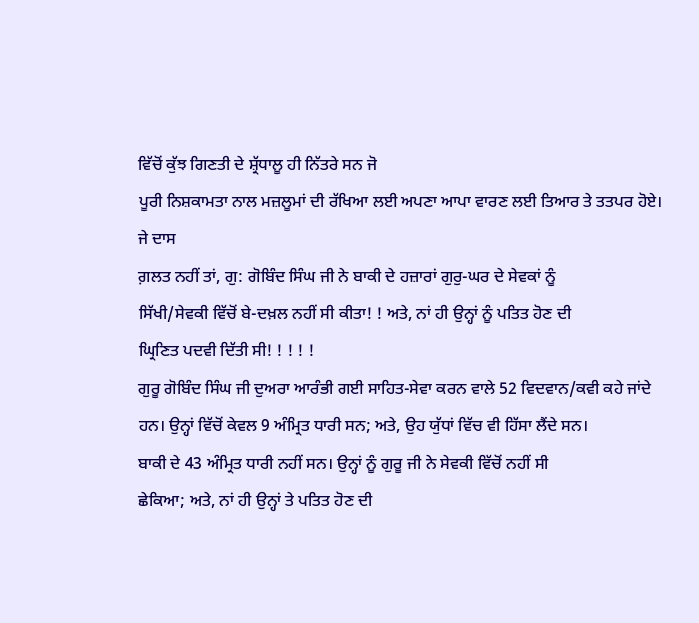ਵਿੱਚੋਂ ਕੁੱਝ ਗਿਣਤੀ ਦੇ ਸ਼੍ਰੱਧਾਲੂ ਹੀ ਨਿੱਤਰੇ ਸਨ ਜੋ
ਪੂਰੀ ਨਿਸ਼ਕਾਮਤਾ ਨਾਲ ਮਜ਼ਲੂਮਾਂ ਦੀ ਰੱਖਿਆ ਲਈ ਅਪਣਾ ਆਪਾ ਵਾਰਣ ਲਈ ਤਿਆਰ ਤੇ ਤਤਪਰ ਹੋਏ। ਜੇ ਦਾਸ
ਗ਼ਲਤ ਨਹੀਂ ਤਾਂ, ਗੁ: ਗੋਬਿੰਦ ਸਿੰਘ ਜੀ ਨੇ ਬਾਕੀ ਦੇ ਹਜ਼ਾਰਾਂ ਗੁਰੁ-ਘਰ ਦੇ ਸੇਵਕਾਂ ਨੂੰ
ਸਿੱਖੀ/ਸੇਵਕੀ ਵਿੱਚੋਂ ਬੇ-ਦਖ਼ਲ ਨਹੀਂ ਸੀ ਕੀਤਾ! ! ਅਤੇ, ਨਾਂ ਹੀ ਉਨ੍ਹਾਂ ਨੂੰ ਪਤਿਤ ਹੋਣ ਦੀ
ਘ੍ਰਿਣਿਤ ਪਦਵੀ ਦਿੱਤੀ ਸੀ! ! ! ! !
ਗੁਰੂ ਗੋਬਿੰਦ ਸਿੰਘ ਜੀ ਦੁਅਰਾ ਆਰੰਭੀ ਗਈ ਸਾਹਿਤ-ਸੇਵਾ ਕਰਨ ਵਾਲੇ 52 ਵਿਦਵਾਨ/ਕਵੀ ਕਹੇ ਜਾਂਦੇ
ਹਨ। ਉਨ੍ਹਾਂ ਵਿੱਚੋਂ ਕੇਵਲ 9 ਅੰਮ੍ਰਿਤ ਧਾਰੀ ਸਨ; ਅਤੇ, ਉਹ ਯੁੱਧਾਂ ਵਿੱਚ ਵੀ ਹਿੱਸਾ ਲੈਂਦੇ ਸਨ।
ਬਾਕੀ ਦੇ 43 ਅੰਮ੍ਰਿਤ ਧਾਰੀ ਨਹੀਂ ਸਨ। ਉਨ੍ਹਾਂ ਨੂੰ ਗੁਰੂ ਜੀ ਨੇ ਸੇਵਕੀ ਵਿੱਚੋਂ ਨਹੀਂ ਸੀ
ਛੇਕਿਆ; ਅਤੇ, ਨਾਂ ਹੀ ਉਨ੍ਹਾਂ ਤੇ ਪਤਿਤ ਹੋਣ ਦੀ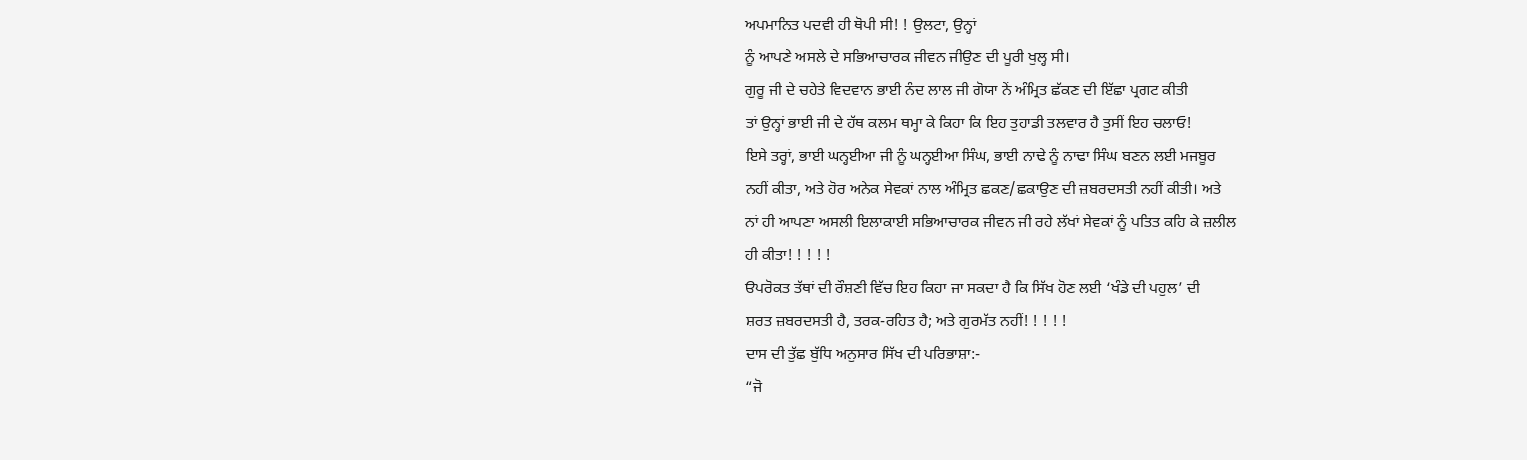ਅਪਮਾਨਿਤ ਪਦਵੀ ਹੀ ਥੋਪੀ ਸੀ! ! ਉਲਟਾ, ਉਨ੍ਹਾਂ
ਨੂੰ ਆਪਣੇ ਅਸਲੇ ਦੇ ਸਭਿਆਚਾਰਕ ਜੀਵਨ ਜੀਉਣ ਦੀ ਪੂਰੀ ਖੁਲ੍ਹ ਸੀ।
ਗੁਰੂ ਜੀ ਦੇ ਚਹੇਤੇ ਵਿਦਵਾਨ ਭਾਈ ਨੰਦ ਲਾਲ ਜੀ ਗੋਯਾ ਨੇਂ ਅੰਮ੍ਰਿਤ ਛੱਕਣ ਦੀ ਇੱਛਾ ਪ੍ਰਗਟ ਕੀਤੀ
ਤਾਂ ਉਨ੍ਹਾਂ ਭਾਈ ਜੀ ਦੇ ਹੱਥ ਕਲਮ ਥਮ੍ਹਾ ਕੇ ਕਿਹਾ ਕਿ ਇਹ ਤੁਹਾਡੀ ਤਲਵਾਰ ਹੈ ਤੁਸੀਂ ਇਹ ਚਲਾਓ!
ਇਸੇ ਤਰ੍ਹਾਂ, ਭਾਈ ਘਨ੍ਹਈਆ ਜੀ ਨੂੰ ਘਨ੍ਹਈਆ ਸਿੰਘ, ਭਾਈ ਨਾਢੇ ਨੂੰ ਨਾਢਾ ਸਿੰਘ ਬਣਨ ਲਈ ਮਜਬੂਰ
ਨਹੀਂ ਕੀਤਾ, ਅਤੇ ਹੋਰ ਅਨੇਕ ਸੇਵਕਾਂ ਨਾਲ ਅੰਮ੍ਰਿਤ ਛਕਣ/ਛਕਾਉਣ ਦੀ ਜ਼ਬਰਦਸਤੀ ਨਹੀਂ ਕੀਤੀ। ਅਤੇ
ਨਾਂ ਹੀ ਆਪਣਾ ਅਸਲੀ ਇਲਾਕਾਈ ਸਭਿਆਚਾਰਕ ਜੀਵਨ ਜੀ ਰਹੇ ਲੱਖਾਂ ਸੇਵਕਾਂ ਨੂੰ ਪਤਿਤ ਕਹਿ ਕੇ ਜ਼ਲੀਲ
ਹੀ ਕੀਤਾ! ! ! ! !
ੳਪਰੋਕਤ ਤੱਥਾਂ ਦੀ ਰੌਸ਼ਣੀ ਵਿੱਚ ਇਹ ਕਿਹਾ ਜਾ ਸਕਦਾ ਹੈ ਕਿ ਸਿੱਖ ਹੋਣ ਲਈ ‘ਖੰਡੇ ਦੀ ਪਹੁਲ’ ਦੀ
ਸ਼ਰਤ ਜ਼ਬਰਦਸਤੀ ਹੈ, ਤਰਕ-ਰਹਿਤ ਹੈ; ਅਤੇ ਗੁਰਮੱਤ ਨਹੀਂ! ! ! ! !
ਦਾਸ ਦੀ ਤੁੱਛ ਬੁੱਧਿ ਅਨੁਸਾਰ ਸਿੱਖ ਦੀ ਪਰਿਭਾਸ਼ਾ:-
“ਜੋ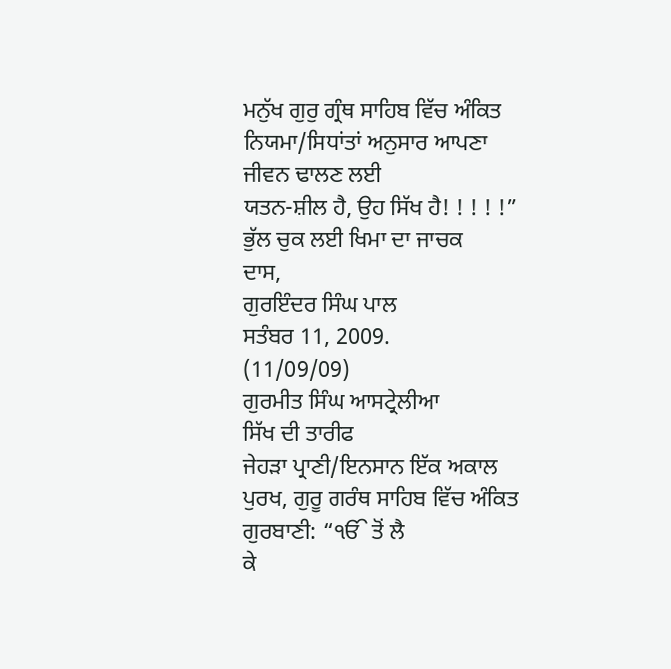ਮਨੁੱਖ ਗੁਰੁ ਗ੍ਰੰਥ ਸਾਹਿਬ ਵਿੱਚ ਅੰਕਿਤ ਨਿਯਮਾ/ਸਿਧਾਂਤਾਂ ਅਨੁਸਾਰ ਆਪਣਾ ਜੀਵਨ ਢਾਲਣ ਲਈ
ਯਤਨ-ਸ਼ੀਲ ਹੈ, ਉਹ ਸਿੱਖ ਹੈ! ! ! ! !”
ਭੁੱਲ ਚੁਕ ਲਈ ਖਿਮਾ ਦਾ ਜਾਚਕ
ਦਾਸ,
ਗੁਰਇੰਦਰ ਸਿੰਘ ਪਾਲ
ਸਤੰਬਰ 11, 2009.
(11/09/09)
ਗੁਰਮੀਤ ਸਿੰਘ ਆਸਟ੍ਰੇਲੀਆ
ਸਿੱਖ ਦੀ ਤਾਰੀਫ
ਜੇਹੜਾ ਪ੍ਰਾਣੀ/ਇਨਸਾਨ ਇੱਕ ਅਕਾਲ ਪੁਰਖ, ਗੁਰੂ ਗਰੰਥ ਸਾਹਿਬ ਵਿੱਚ ਅੰਕਿਤ ਗੁਰਬਾਣੀ: “ੴ ਤੋਂ ਲੈ
ਕੇ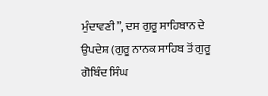ਮੁੰਦਾਵਣੀ”, ਦਸ ਗੁਰੂ ਸਾਹਿਬਾਨ ਦੇ ਉਪਦੇਸ਼ (ਗੁਰੂ ਨਾਨਕ ਸਾਹਿਬ ਤੋਂ ਗੁਰੂ ਗੋਬਿੰਦ ਸਿੰਘ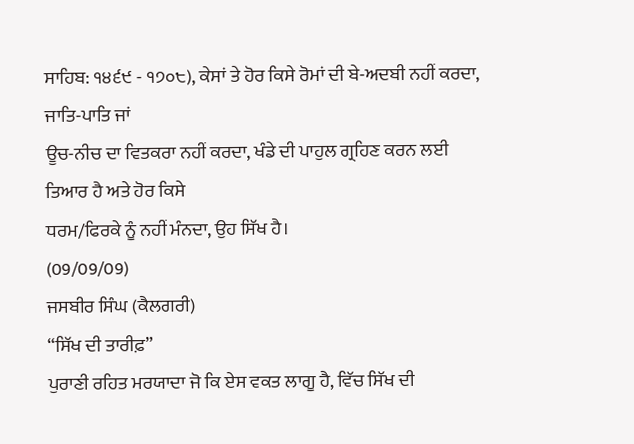ਸਾਹਿਬ: ੧੪੬੯ - ੧੭੦੮), ਕੇਸਾਂ ਤੇ ਹੋਰ ਕਿਸੇ ਰੋਮਾਂ ਦੀ ਬੇ-ਅਦਬੀ ਨਹੀਂ ਕਰਦਾ, ਜਾਤਿ-ਪਾਤਿ ਜਾਂ
ਊਚ-ਨੀਚ ਦਾ ਵਿਤਕਰਾ ਨਹੀਂ ਕਰਦਾ, ਖੰਡੇ ਦੀ ਪਾਹੁਲ ਗ੍ਰਹਿਣ ਕਰਨ ਲਈ ਤਿਆਰ ਹੈ ਅਤੇ ਹੋਰ ਕਿਸੇ
ਧਰਮ/ਫਿਰਕੇ ਨੂੰ ਨਹੀਂ ਮੰਨਦਾ, ਉਹ ਸਿੱਖ ਹੈ।
(09/09/09)
ਜਸਬੀਰ ਸਿੰਘ (ਕੈਲਗਰੀ)
“ਸਿੱਖ ਦੀ ਤਾਰੀਫ਼”
ਪੁਰਾਣੀ ਰਹਿਤ ਮਰਯਾਦਾ ਜੋ ਕਿ ਏਸ ਵਕਤ ਲਾਗੂ ਹੈ, ਵਿੱਚ ਸਿੱਖ ਦੀ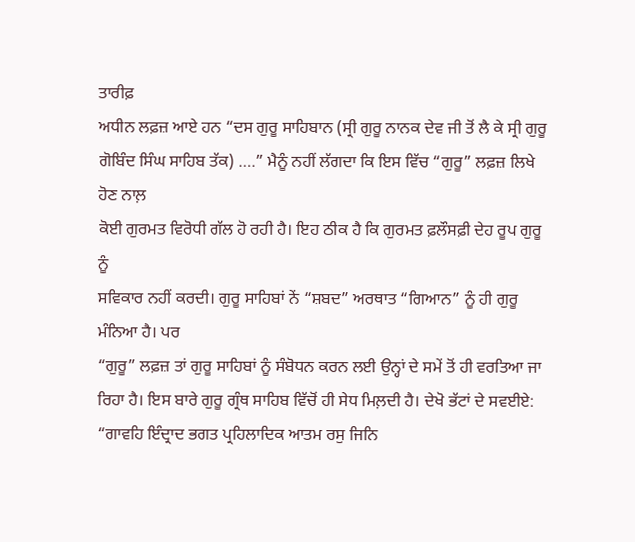ਤਾਰੀਫ਼
ਅਧੀਨ ਲਫ਼ਜ਼ ਆਏ ਹਨ “ਦਸ ਗੁਰੂ ਸਾਹਿਬਾਨ (ਸ੍ਰੀ ਗੁਰੂ ਨਾਨਕ ਦੇਵ ਜੀ ਤੋਂ ਲੈ ਕੇ ਸ੍ਰੀ ਗੁਰੂ
ਗੋਬਿੰਦ ਸਿੰਘ ਸਾਹਿਬ ਤੱਕ) ….” ਮੈਨੂੰ ਨਹੀਂ ਲੱਗਦਾ ਕਿ ਇਸ ਵਿੱਚ “ਗੁਰੂ” ਲਫ਼ਜ਼ ਲਿਖੇ ਹੋਣ ਨਾਲ਼
ਕੋਈ ਗੁਰਮਤ ਵਿਰੋਧੀ ਗੱਲ ਹੋ ਰਹੀ ਹੈ। ਇਹ ਠੀਕ ਹੈ ਕਿ ਗੁਰਮਤ ਫ਼ਲੌਸਫ਼ੀ ਦੇਹ ਰੂਪ ਗੁਰੂ ਨੂੰ
ਸਵਿਕਾਰ ਨਹੀਂ ਕਰਦੀ। ਗੁਰੂ ਸਾਹਿਬਾਂ ਨੇਂ “ਸ਼ਬਦ” ਅਰਥਾਤ “ਗਿਆਨ” ਨੂੰ ਹੀ ਗੁਰੂ ਮੰਨਿਆ ਹੈ। ਪਰ
“ਗੁਰੂ” ਲਫ਼ਜ਼ ਤਾਂ ਗੁਰੂ ਸਾਹਿਬਾਂ ਨੂੰ ਸੰਬੋਧਨ ਕਰਨ ਲਈ ਉਨ੍ਹਾਂ ਦੇ ਸਮੇਂ ਤੋਂ ਹੀ ਵਰਤਿਆ ਜਾ
ਰਿਹਾ ਹੈ। ਇਸ ਬਾਰੇ ਗੁਰੂ ਗ੍ਰੰਥ ਸਾਹਿਬ ਵਿੱਚੋਂ ਹੀ ਸੇਧ ਮਿਲ਼ਦੀ ਹੈ। ਦੇਖੋ ਭੱਟਾਂ ਦੇ ਸਵਈਏ:
“ਗਾਵਹਿ ਇੰਦ੍ਰਾਦ ਭਗਤ ਪ੍ਰਹਿਲਾਦਿਕ ਆਤਮ ਰਸੁ ਜਿਨਿ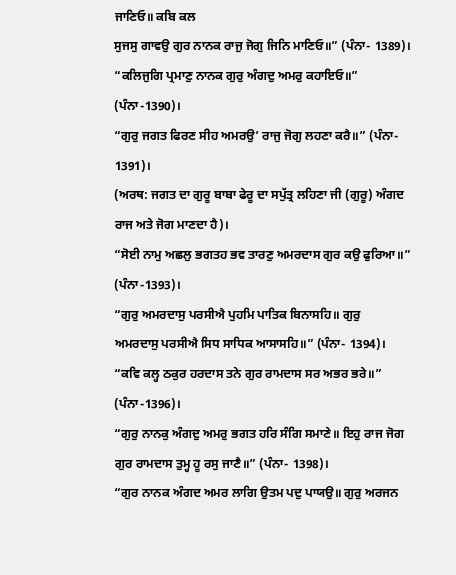ਜਾਣਿਓ॥ ਕਬਿ ਕਲ
ਸੁਜਸੁ ਗਾਵਉ ਗੁਰ ਨਾਨਕ ਰਾਜੁ ਜੋਗੁ ਜਿਨਿ ਮਾਣਿਓ॥” (ਪੰਨਾ- 1389)।
“ਕਲਿਜੁਗਿ ਪ੍ਰਮਾਣੁ ਨਾਨਕ ਗੁਰੁ ਅੰਗਦੁ ਅਮਰੁ ਕਹਾਇਓ॥”
(ਪੰਨਾ-1390)।
“ਗੁਰੁ ਜਗਤ ਫਿਰਣ ਸੀਹ ਅਮਰਉ’ ਰਾਜੁ ਜੋਗੁ ਲਹਣਾ ਕਰੈ॥” (ਪੰਨਾ-
1391)।
(ਅਰਥ: ਜਗਤ ਦਾ ਗੁਰੂ ਬਾਬਾ ਫੇਰੂ ਦਾ ਸਪੁੱਤ੍ਰ ਲਹਿਣਾ ਜੀ (ਗੁਰੂ) ਅੰਗਦ
ਰਾਜ ਅਤੇ ਜੋਗ ਮਾਣਦਾ ਹੈ)।
“ਸੋਈ ਨਾਮੁ ਅਛਲੁ ਭਗਤਹ ਭਵ ਤਾਰਣੁ ਅਮਰਦਾਸ ਗੁਰ ਕਉ ਫੁਰਿਆ॥”
(ਪੰਨਾ-1393)।
“ਗੁਰੁ ਅਮਰਦਾਸੁ ਪਰਸੀਐ ਪੁਹਮਿ ਪਾਤਿਕ ਬਿਨਾਸਹਿ॥ ਗੁਰੁ
ਅਮਰਦਾਸੁ ਪਰਸੀਐ ਸਿਧ ਸਾਧਿਕ ਆਸਾਸਹਿ॥” (ਪੰਨਾ- 1394)।
“ਕਵਿ ਕਲ੍ਹ ਠਕੁਰ ਹਰਦਾਸ ਤਨੇ ਗੁਰ ਰਾਮਦਾਸ ਸਰ ਅਭਰ ਭਰੇ॥”
(ਪੰਨਾ-1396)।
“ਗੁਰੁ ਨਾਨਕੁ ਅੰਗਦੁ ਅਮਰੁ ਭਗਤ ਹਰਿ ਸੰਗਿ ਸਮਾਣੇ॥ ਇਹੁ ਰਾਜ ਜੋਗ
ਗੁਰ ਰਾਮਦਾਸ ਤੁਮ੍ਹ ਹੂ ਰਸੁ ਜਾਣੈ॥” (ਪੰਨਾ- 1398)।
“ਗੁਰ ਨਾਨਕ ਅੰਗਦ ਅਮਰ ਲਾਗਿ ਉਤਮ ਪਦੁ ਪਾਯਉ॥ ਗੁਰੁ ਅਰਜਨ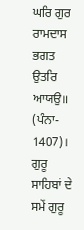ਘਰਿ ਗੁਰ ਰਾਮਦਾਸ ਭਗਤ ਉਤਰਿ ਆਯਉ॥ (ਪੰਨਾ- 1407)।
ਗੁਰੂ ਸਾਹਿਬਾਂ ਦੇ ਸਮੇਂ ਗੁਰੂ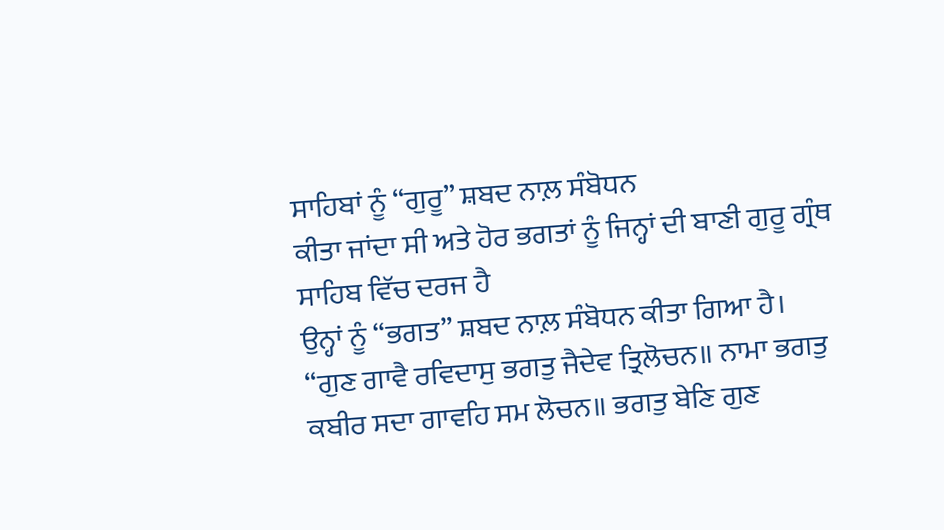ਸਾਹਿਬਾਂ ਨੂੰ “ਗੁਰੂ” ਸ਼ਬਦ ਨਾਲ਼ ਸੰਬੋਧਨ
ਕੀਤਾ ਜਾਂਦਾ ਸੀ ਅਤੇ ਹੋਰ ਭਗਤਾਂ ਨੂੰ ਜਿਨ੍ਹਾਂ ਦੀ ਬਾਣੀ ਗੁਰੂ ਗ੍ਰੰਥ ਸਾਹਿਬ ਵਿੱਚ ਦਰਜ ਹੈ
ਉਨ੍ਹਾਂ ਨੂੰ “ਭਗਤ” ਸ਼ਬਦ ਨਾਲ਼ ਸੰਬੋਧਨ ਕੀਤਾ ਗਿਆ ਹੈ।
“ਗੁਣ ਗਾਵੈ ਰਵਿਦਾਸੁ ਭਗਤੁ ਜੈਦੇਵ ਤ੍ਰਿਲੋਚਨ॥ ਨਾਮਾ ਭਗਤੁ
ਕਬੀਰ ਸਦਾ ਗਾਵਹਿ ਸਮ ਲੋਚਨ॥ ਭਗਤੁ ਬੇਣਿ ਗੁਣ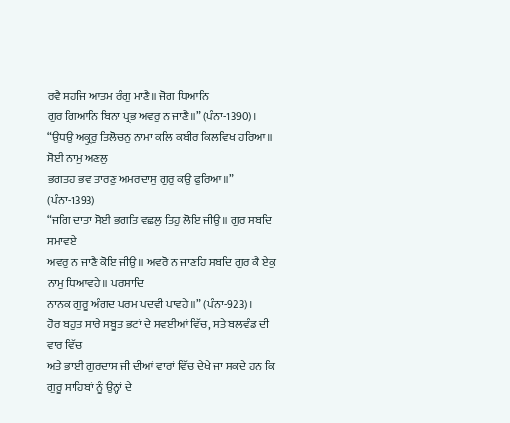ਰਵੈ ਸਹਜਿ ਆਤਮ ਰੰਗੁ ਮਾਣੈ॥ ਜੋਗ ਧਿਆਨਿ
ਗੁਰ ਗਿਆਨਿ ਬਿਨਾ ਪ੍ਰਭ ਅਵਰੁ ਨ ਜਾਣੈ॥” (ਪੰਨਾ-1390)।
“ਉਧਉ ਅਕ੍ਰੁਰੁ ਤਿਲੋਚਨੁ ਨਾਮਾ ਕਲਿ ਕਬੀਰ ਕਿਲਵਿਖ ਹਰਿਆ॥ ਸੋਈ ਨਾਮੁ ਅਣਲੁ
ਭਗਤਹ ਭਵ ਤਾਰਣੁ ਅਮਰਦਾਸੁ ਗੁਰੁ ਕਉ ਫੁਰਿਆ॥” (ਪੰਨਾ-1393)
“ਜਗਿ ਦਾਤਾ ਸੋਈ ਭਗਤਿ ਵਛਲੁ ਤਿਹੁ ਲੋਇ ਜੀਉ॥ ਗੁਰ ਸਬਦਿ ਸਮਾਵਏ
ਅਵਰੁ ਨ ਜਾਣੈ ਕੋਇ ਜੀਉ॥ ਅਵਰੋ ਨ ਜਾਣਹਿ ਸਬਦਿ ਗੁਰ ਕੈ ਏਕੁ ਨਾਮੁ ਧਿਆਵਹੇ॥ ਪਰਸਾਦਿ
ਨਾਨਕ ਗੁਰੂ ਅੰਗਦ ਪਰਮ ਪਦਵੀ ਪਾਵਹੇ॥” (ਪੰਨਾ-923)।
ਹੋਰ ਬਹੁਤ ਸਾਰੇ ਸਬੂਤ ਭਟਾਂ ਦੇ ਸਵਈਆਂ ਵਿੱਚ, ਸਤੇ ਬਲਵੰਡ ਦੀ ਵਾਰ ਵਿੱਚ
ਅਤੇ ਭਾਈ ਗੁਰਦਾਸ ਜੀ ਦੀਆਂ ਵਾਰਾਂ ਵਿੱਚ ਦੇਖੇ ਜਾ ਸਕਦੇ ਹਨ ਕਿ ਗੁਰੂ ਸਾਹਿਬਾਂ ਨੂੰ ਉਨ੍ਹਾਂ ਦੇ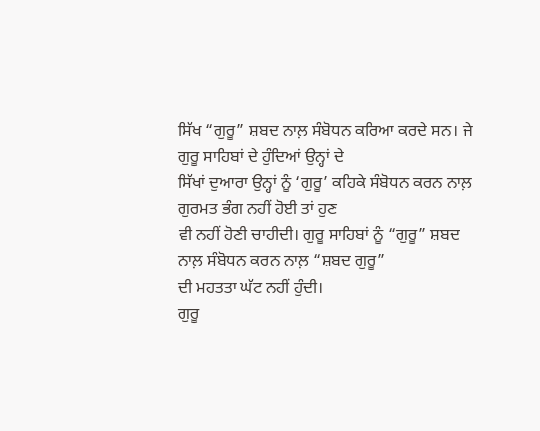ਸਿੱਖ “ਗੁਰੂ” ਸ਼ਬਦ ਨਾਲ਼ ਸੰਬੋਧਨ ਕਰਿਆ ਕਰਦੇ ਸਨ। ਜੇ ਗੁਰੂ ਸਾਹਿਬਾਂ ਦੇ ਹੁੰਦਿਆਂ ਉਨ੍ਹਾਂ ਦੇ
ਸਿੱਖਾਂ ਦੁਆਰਾ ਉਨ੍ਹਾਂ ਨੂੰ ‘ਗੁਰੂ’ ਕਹਿਕੇ ਸੰਬੋਧਨ ਕਰਨ ਨਾਲ਼ ਗੁਰਮਤ ਭੰਗ ਨਹੀਂ ਹੋਈ ਤਾਂ ਹੁਣ
ਵੀ ਨਹੀਂ ਹੋਣੀ ਚਾਹੀਦੀ। ਗੁਰੂ ਸਾਹਿਬਾਂ ਨੂੰ “ਗੁਰੂ” ਸ਼ਬਦ ਨਾਲ਼ ਸੰਬੋਧਨ ਕਰਨ ਨਾਲ਼ “ਸ਼ਬਦ ਗੁਰੂ”
ਦੀ ਮਹਤਤਾ ਘੱਟ ਨਹੀਂ ਹੁੰਦੀ।
ਗੁਰੂ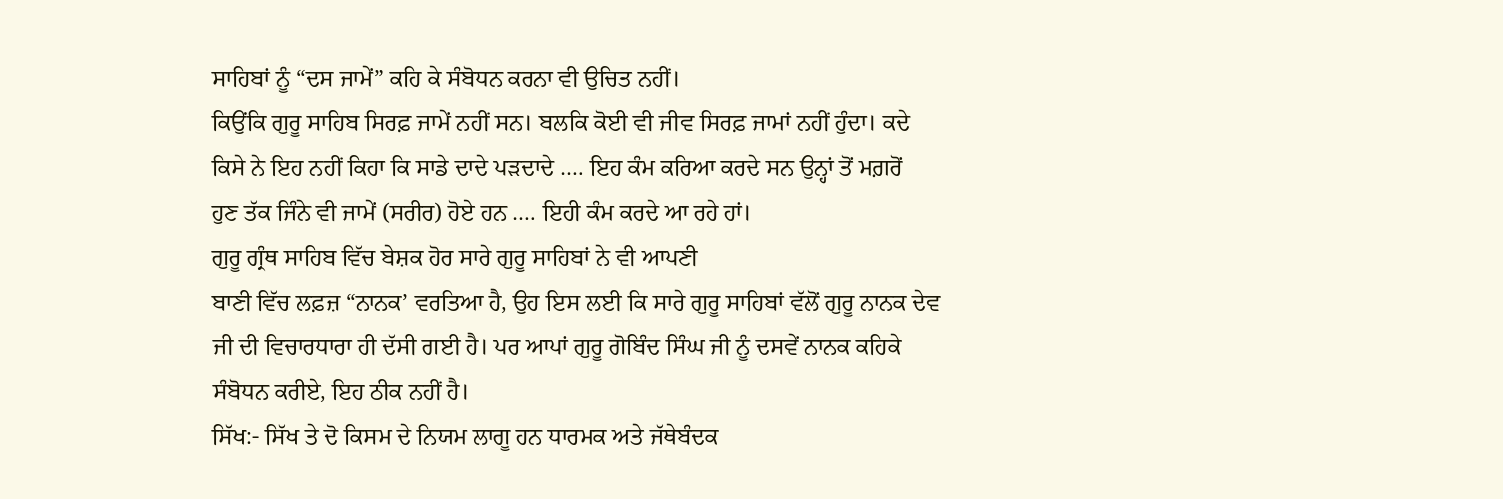ਸਾਹਿਬਾਂ ਨੂੰ “ਦਸ ਜਾਮੇਂ” ਕਹਿ ਕੇ ਸੰਬੋਧਨ ਕਰਨਾ ਵੀ ਉਚਿਤ ਨਹੀਂ।
ਕਿਉਂਕਿ ਗੁਰੂ ਸਾਹਿਬ ਸਿਰਫ਼ ਜਾਮੇਂ ਨਹੀਂ ਸਨ। ਬਲਕਿ ਕੋਈ ਵੀ ਜੀਵ ਸਿਰਫ਼ ਜਾਮਾਂ ਨਹੀਂ ਹੁੰਦਾ। ਕਦੇ
ਕਿਸੇ ਨੇ ਇਹ ਨਹੀਂ ਕਿਹਾ ਕਿ ਸਾਡੇ ਦਾਦੇ ਪੜਦਾਦੇ …. ਇਹ ਕੰਮ ਕਰਿਆ ਕਰਦੇ ਸਨ ਉਨ੍ਹਾਂ ਤੋਂ ਮਗ਼ਰੋਂ
ਹੁਣ ਤੱਕ ਜਿੰਨੇ ਵੀ ਜਾਮੇਂ (ਸਰੀਰ) ਹੋਏ ਹਨ …. ਇਹੀ ਕੰਮ ਕਰਦੇ ਆ ਰਹੇ ਹਾਂ।
ਗੁਰੂ ਗ੍ਰੰਥ ਸਾਹਿਬ ਵਿੱਚ ਬੇਸ਼ਕ ਹੋਰ ਸਾਰੇ ਗੁਰੂ ਸਾਹਿਬਾਂ ਨੇ ਵੀ ਆਪਣੀ
ਬਾਣੀ ਵਿੱਚ ਲਫ਼ਜ਼ “ਨਾਨਕ’ ਵਰਤਿਆ ਹੈ, ਉਹ ਇਸ ਲਈ ਕਿ ਸਾਰੇ ਗੁਰੂ ਸਾਹਿਬਾਂ ਵੱਲੋਂ ਗੁਰੂ ਨਾਨਕ ਦੇਵ
ਜੀ ਦੀ ਵਿਚਾਰਧਾਰਾ ਹੀ ਦੱਸੀ ਗਈ ਹੈ। ਪਰ ਆਪਾਂ ਗੁਰੂ ਗੋਬਿੰਦ ਸਿੰਘ ਜੀ ਨੂੰ ਦਸਵੇਂ ਨਾਨਕ ਕਹਿਕੇ
ਸੰਬੋਧਨ ਕਰੀਏ, ਇਹ ਠੀਕ ਨਹੀਂ ਹੈ।
ਸਿੱਖ:- ਸਿੱਖ ਤੇ ਦੋ ਕਿਸਮ ਦੇ ਨਿਯਮ ਲਾਗੂ ਹਨ ਧਾਰਮਕ ਅਤੇ ਜੱਥੇਬੰਦਕ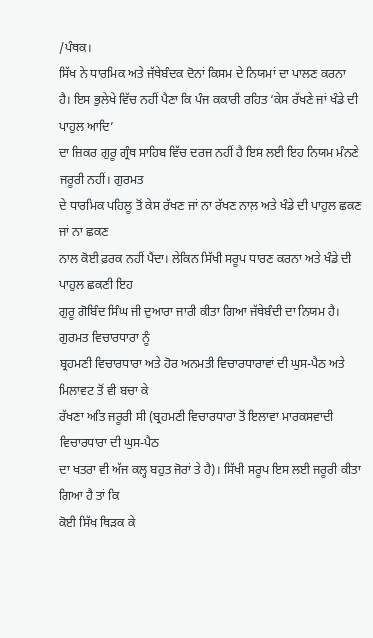/ਪੰਥਕ।
ਸਿੱਖ ਨੇ ਧਾਰਮਿਕ ਅਤੇ ਜੱਥੇਬੰਦਕ ਦੋਨਾਂ ਕਿਸਮ ਦੇ ਨਿਯਮਾਂ ਦਾ ਪਾਲਣ ਕਰਨਾ
ਹੈ। ਇਸ ਭੁਲੇਖੇ ਵਿੱਚ ਨਹੀਂ ਪੈਣਾ ਕਿ ਪੰਜ ਕਕਾਰੀ ਰਹਿਤ ‘ਕੇਸ ਰੱਖਣੇ ਜਾਂ ਖੰਡੇ ਦੀ ਪਾਹੁਲ ਆਦਿ’
ਦਾ ਜ਼ਿਕਰ ਗੁਰੂ ਗ੍ਰੰਥ ਸਾਹਿਬ ਵਿੱਚ ਦਰਜ ਨਹੀਂ ਹੈ ਇਸ ਲਈ ਇਹ ਨਿਯਮ ਮੰਨਣੇ ਜਰੂਰੀ ਨਹੀਂ। ਗੁਰਮਤ
ਦੇ ਧਾਰਮਿਕ ਪਹਿਲੂ ਤੋਂ ਕੇਸ ਰੱਖਣ ਜਾਂ ਨਾ ਰੱਖਣ ਨਾਲ਼ ਅਤੇ ਖੰਡੇ ਦੀ ਪਾਹੁਲ ਛਕਣ ਜਾਂ ਨਾ ਛਕਣ
ਨਾਲ ਕੋਈ ਫ਼ਰਕ ਨਹੀਂ ਪੈਂਦਾ। ਲੇਕਿਨ ਸਿੱਖੀ ਸਰੂਪ ਧਾਰਣ ਕਰਨਾ ਅਤੇ ਖੰਡੇ ਦੀ ਪਾਹੁਲ ਛਕਣੀ ਇਹ
ਗੁਰੂ ਗੋਬਿੰਦ ਸਿੰਘ ਜੀ ਦੁਆਰਾ ਜਾਰੀ ਕੀਤਾ ਗਿਆ ਜੱਥੇਬੰਦੀ ਦਾ ਨਿਯਮ ਹੈ। ਗੁਰਮਤ ਵਿਚਾਰਧਾਰਾ ਨੂੰ
ਬ੍ਰਹਮਣੀ ਵਿਚਾਰਧਾਰਾ ਅਤੇ ਹੋਰ ਅਨਮਤੀ ਵਿਚਾਰਧਾਰਾਵਾਂ ਦੀ ਘੁਸ-ਪੈਠ ਅਤੇ ਮਿਲਾਵਟ ਤੋਂ ਵੀ ਬਚਾ ਕੇ
ਰੱਖਣਾ ਅਤਿ ਜਰੂਰੀ ਸੀ (ਬ੍ਰਹਮਣੀ ਵਿਚਾਰਧਾਰਾ ਤੋਂ ਇਲਾਵਾ ਮਾਰਕਸਵਾਦੀ ਵਿਚਾਰਧਾਰਾ ਦੀ ਘੁਸ-ਪੈਠ
ਦਾ ਖਤਰਾ ਵੀ ਅੱਜ ਕਲ੍ਹ ਬਹੁਤ ਜੋਰਾਂ ਤੇ ਹੈ)। ਸਿੱਖੀ ਸਰੂਪ ਇਸ ਲਈ ਜਰੂਰੀ ਕੀਤਾ ਗਿਆ ਹੈ ਤਾਂ ਕਿ
ਕੋਈ ਸਿੱਖ ਥਿੜਕ ਕੇ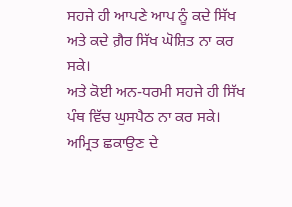ਸਹਜੇ ਹੀ ਆਪਣੇ ਆਪ ਨੂੰ ਕਦੇ ਸਿੱਖ ਅਤੇ ਕਦੇ ਗ਼ੈਰ ਸਿੱਖ ਘੋਸ਼ਿਤ ਨਾ ਕਰ ਸਕੇ।
ਅਤੇ ਕੋਈ ਅਨ-ਧਰਮੀ ਸਹਜੇ ਹੀ ਸਿੱਖ ਪੰਥ ਵਿੱਚ ਘੁਸਪੈਠ ਨਾ ਕਰ ਸਕੇ।
ਅਮ੍ਰਿਤ ਛਕਾਉਣ ਦੇ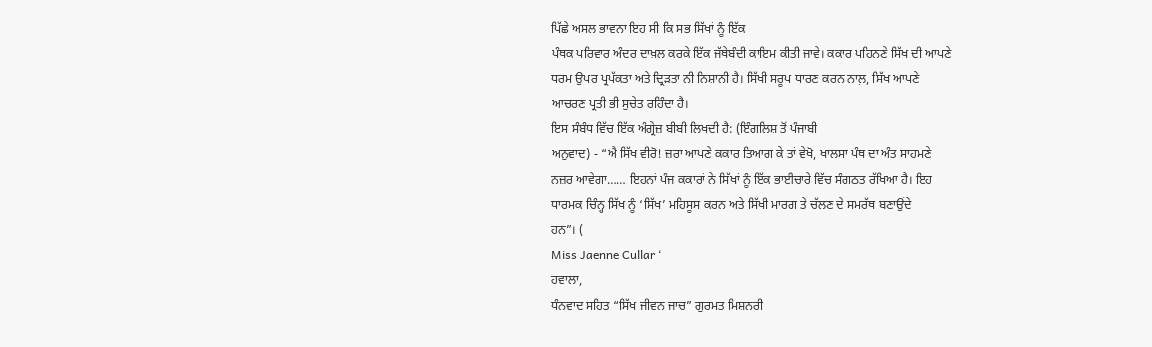ਪਿੱਛੇ ਅਸਲ ਭਾਵਨਾ ਇਹ ਸੀ ਕਿ ਸਭ ਸਿੱਖਾਂ ਨੂੰ ਇੱਕ
ਪੰਥਕ ਪਰਿਵਾਰ ਅੰਦਰ ਦਾਖ਼ਲ ਕਰਕੇ ਇੱਕ ਜੱਥੇਬੰਦੀ ਕਾਇਮ ਕੀਤੀ ਜਾਵੇ। ਕਕਾਰ ਪਹਿਨਣੇ ਸਿੱਖ ਦੀ ਆਪਣੇ
ਧਰਮ ਉਪਰ ਪ੍ਰਪੱਕਤਾ ਅਤੇ ਦ੍ਰਿੜਤਾ ਨੀ ਨਿਸ਼ਾਨੀ ਹੈ। ਸਿੱਖੀ ਸਰੂਪ ਧਾਰਣ ਕਰਨ ਨਾਲ਼, ਸਿੱਖ ਆਪਣੇ
ਆਚਰਣ ਪ੍ਰਤੀ ਭੀ ਸੁਚੇਤ ਰਹਿੰਦਾ ਹੈ।
ਇਸ ਸੰਬੰਧ ਵਿੱਚ ਇੱਕ ਅੰਗ੍ਰੇਜ਼ ਬੀਬੀ ਲਿਖਦੀ ਹੈ: (ਇੰਗਲਿਸ਼ ਤੋਂ ਪੰਜਾਬੀ
ਅਨੁਵਾਦ) - “ਐ ਸਿੱਖ ਵੀਰੋ! ਜ਼ਰਾ ਆਪਣੇ ਕਕਾਰ ਤਿਆਗ ਕੇ ਤਾਂ ਵੇਖੋ, ਖਾਲਸਾ ਪੰਥ ਦਾ ਅੰਤ ਸਾਹਮਣੇ
ਨਜ਼ਰ ਆਵੇਗਾ…… ਇਹਨਾਂ ਪੰਜ ਕਕਾਰਾਂ ਨੇ ਸਿੱਖਾਂ ਨੂੰ ਇੱਕ ਭਾਈਚਾਰੇ ਵਿੱਚ ਸੰਗਠਤ ਰੱਖਿਆ ਹੈ। ਇਹ
ਧਾਰਮਕ ਚਿੰਨ੍ਹ ਸਿੱਖ ਨੂੰ ‘ਸਿੱਖ’ ਮਹਿਸੂਸ ਕਰਨ ਅਤੇ ਸਿੱਖੀ ਮਾਰਗ ਤੇ ਚੱਲਣ ਦੇ ਸਮਰੱਥ ਬਣਾਉਂਦੇ
ਹਨ”। (
Miss Jaenne Cullar ‘
ਹਵਾਲਾ,
ਧੰਨਵਾਦ ਸਹਿਤ “ਸਿੱਖ ਜੀਵਨ ਜਾਚ” ਗੁਰਮਤ ਮਿਸ਼ਨਰੀ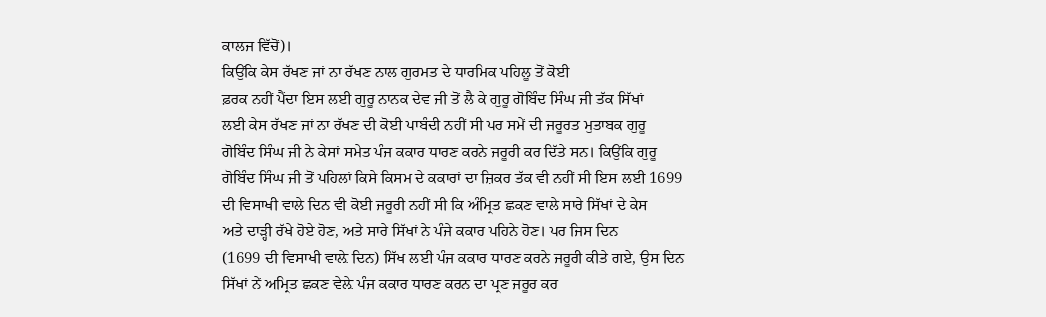ਕਾਲਜ ਵਿੱਚੋਂ)।
ਕਿਉਂਕਿ ਕੇਸ ਰੱਖਣ ਜਾਂ ਨਾ ਰੱਖਣ ਨਾਲ ਗੁਰਮਤ ਦੇ ਧਾਰਮਿਕ ਪਹਿਲੂ ਤੋਂ ਕੋਈ
ਫ਼ਰਕ ਨਹੀਂ ਪੈਂਦਾ ਇਸ ਲਈ ਗੁਰੂ ਨਾਨਕ ਦੇਵ ਜੀ ਤੋਂ ਲੈ ਕੇ ਗੁਰੂ ਗੋਬਿੰਦ ਸਿੰਘ ਜੀ ਤੱਕ ਸਿੱਖਾਂ
ਲਈ ਕੇਸ ਰੱਖਣ ਜਾਂ ਨਾ ਰੱਖਣ ਦੀ ਕੋਈ ਪਾਬੰਦੀ ਨਹੀਂ ਸੀ ਪਰ ਸਮੇਂ ਦੀ ਜਰੂਰਤ ਮੁਤਾਬਕ ਗੁਰੂ
ਗੋਬਿੰਦ ਸਿੰਘ ਜੀ ਨੇ ਕੇਸਾਂ ਸਮੇਤ ਪੰਜ ਕਕਾਰ ਧਾਰਣ ਕਰਨੇ ਜਰੂਰੀ ਕਰ ਦਿੱਤੇ ਸਨ। ਕਿਉਂਕਿ ਗੁਰੂ
ਗੋਬਿੰਦ ਸਿੰਘ ਜੀ ਤੋਂ ਪਹਿਲਾਂ ਕਿਸੇ ਕਿਸਮ ਦੇ ਕਕਾਰਾਂ ਦਾ ਜ਼ਿਕਰ ਤੱਕ ਵੀ ਨਹੀਂ ਸੀ ਇਸ ਲਈ 1699
ਦੀ ਵਿਸਾਖੀ ਵਾਲੇ ਦਿਨ ਵੀ ਕੋਈ ਜਰੂਰੀ ਨਹੀਂ ਸੀ ਕਿ ਅੰਮ੍ਰਿਤ ਛਕਣ ਵਾਲੇ ਸਾਰੇ ਸਿੱਖਾਂ ਦੇ ਕੇਸ
ਅਤੇ ਦਾੜ੍ਹੀ ਰੱਖੇ ਹੋਏ ਹੋਣ, ਅਤੇ ਸਾਰੇ ਸਿੱਖਾਂ ਨੇ ਪੰਜੇ ਕਕਾਰ ਪਹਿਨੇ ਹੋਣ। ਪਰ ਜਿਸ ਦਿਨ
(1699 ਦੀ ਵਿਸਾਖੀ ਵਾਲ਼ੇ ਦਿਨ) ਸਿੱਖ ਲਈ ਪੰਜ ਕਕਾਰ ਧਾਰਣ ਕਰਨੇ ਜਰੂਰੀ ਕੀਤੇ ਗਏ, ਉਸ ਦਿਨ
ਸਿੱਖਾਂ ਨੇਂ ਅਮ੍ਰਿਤ ਛਕਣ ਵੇਲ਼ੇ ਪੰਜ ਕਕਾਰ ਧਾਰਣ ਕਰਨ ਦਾ ਪ੍ਰਣ ਜਰੂਰ ਕਰ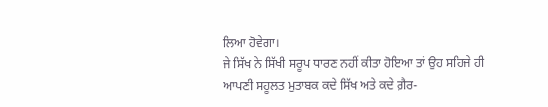ਲਿਆ ਹੋਵੇਗਾ।
ਜੇ ਸਿੱਖ ਨੇ ਸਿੱਖੀ ਸਰੂਪ ਧਾਰਣ ਨਹੀਂ ਕੀਤਾ ਹੋਇਆ ਤਾਂ ਉਹ ਸਹਿਜੇ ਹੀ
ਆਪਣੀ ਸਹੂਲਤ ਮੁਤਾਬਕ ਕਦੇ ਸਿੱਖ ਅਤੇ ਕਦੇ ਗ਼ੈਰ-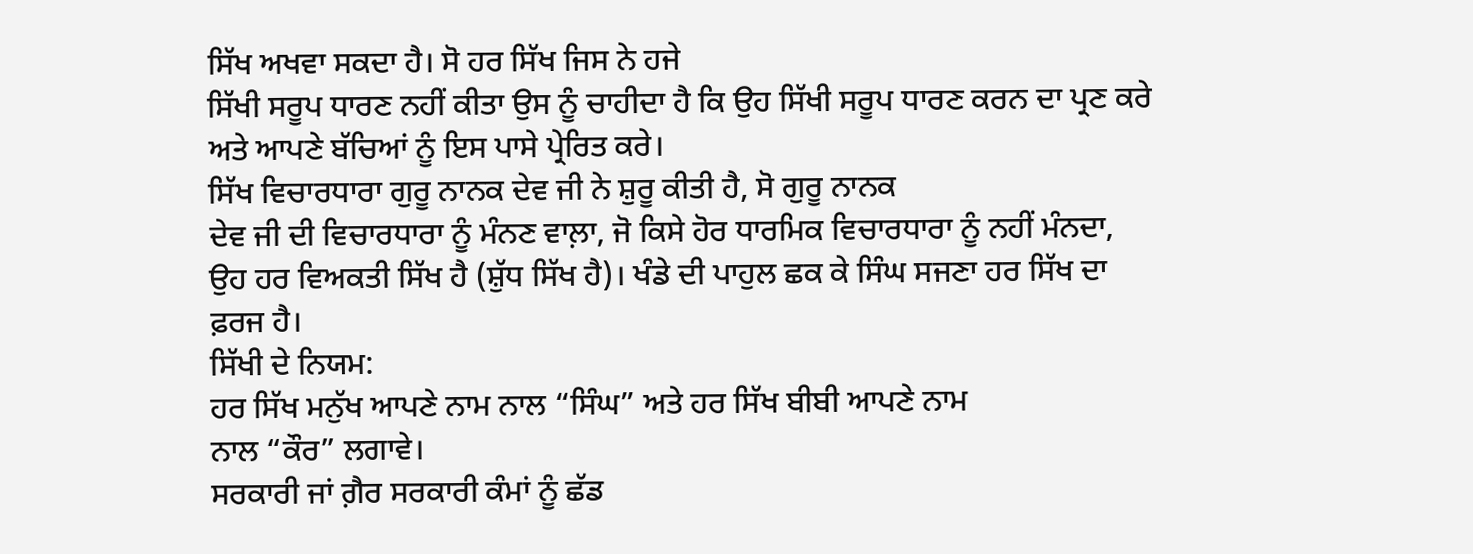ਸਿੱਖ ਅਖਵਾ ਸਕਦਾ ਹੈ। ਸੋ ਹਰ ਸਿੱਖ ਜਿਸ ਨੇ ਹਜੇ
ਸਿੱਖੀ ਸਰੂਪ ਧਾਰਣ ਨਹੀਂ ਕੀਤਾ ਉਸ ਨੂੰ ਚਾਹੀਦਾ ਹੈ ਕਿ ਉਹ ਸਿੱਖੀ ਸਰੂਪ ਧਾਰਣ ਕਰਨ ਦਾ ਪ੍ਰਣ ਕਰੇ
ਅਤੇ ਆਪਣੇ ਬੱਚਿਆਂ ਨੂੰ ਇਸ ਪਾਸੇ ਪ੍ਰੇਰਿਤ ਕਰੇ।
ਸਿੱਖ ਵਿਚਾਰਧਾਰਾ ਗੁਰੂ ਨਾਨਕ ਦੇਵ ਜੀ ਨੇ ਸ਼ੁਰੂ ਕੀਤੀ ਹੈ, ਸੋ ਗੁਰੂ ਨਾਨਕ
ਦੇਵ ਜੀ ਦੀ ਵਿਚਾਰਧਾਰਾ ਨੂੰ ਮੰਨਣ ਵਾਲ਼ਾ, ਜੋ ਕਿਸੇ ਹੋਰ ਧਾਰਮਿਕ ਵਿਚਾਰਧਾਰਾ ਨੂੰ ਨਹੀਂ ਮੰਨਦਾ,
ਉਹ ਹਰ ਵਿਅਕਤੀ ਸਿੱਖ ਹੈ (ਸ਼ੁੱਧ ਸਿੱਖ ਹੈ)। ਖੰਡੇ ਦੀ ਪਾਹੁਲ ਛਕ ਕੇ ਸਿੰਘ ਸਜਣਾ ਹਰ ਸਿੱਖ ਦਾ
ਫ਼ਰਜ ਹੈ।
ਸਿੱਖੀ ਦੇ ਨਿਯਮ:
ਹਰ ਸਿੱਖ ਮਨੁੱਖ ਆਪਣੇ ਨਾਮ ਨਾਲ “ਸਿੰਘ” ਅਤੇ ਹਰ ਸਿੱਖ ਬੀਬੀ ਆਪਣੇ ਨਾਮ
ਨਾਲ “ਕੌਰ” ਲਗਾਵੇ।
ਸਰਕਾਰੀ ਜਾਂ ਗ਼ੈਰ ਸਰਕਾਰੀ ਕੰਮਾਂ ਨੂੰ ਛੱਡ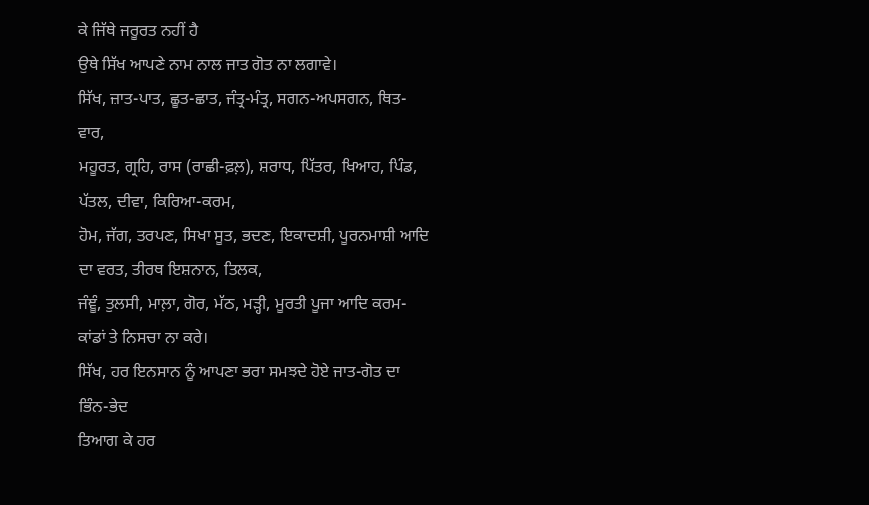ਕੇ ਜਿੱਥੇ ਜਰੂਰਤ ਨਹੀਂ ਹੈ
ਉਥੇ ਸਿੱਖ ਆਪਣੇ ਨਾਮ ਨਾਲ ਜਾਤ ਗੋਤ ਨਾ ਲਗਾਵੇ।
ਸਿੱਖ, ਜ਼ਾਤ-ਪਾਤ, ਛੂਤ-ਛਾਤ, ਜੰਤ੍ਰ-ਮੰਤ੍ਰ, ਸਗਨ-ਅਪਸਗਨ, ਥਿਤ-ਵਾਰ,
ਮਹੂਰਤ, ਗ੍ਰਹਿ, ਰਾਸ (ਰਾਛੀ-ਫ਼ਲ਼), ਸ਼ਰਾਧ, ਪਿੱਤਰ, ਖਿਆਹ, ਪਿੰਡ, ਪੱਤਲ, ਦੀਵਾ, ਕਿਰਿਆ-ਕਰਮ,
ਹੋਮ, ਜੱਗ, ਤਰਪਣ, ਸਿਖਾ ਸੂਤ, ਭਦਣ, ਇਕਾਦਸ਼ੀ, ਪੂਰਨਮਾਸ਼ੀ ਆਦਿ ਦਾ ਵਰਤ, ਤੀਰਥ ਇਸ਼ਨਾਨ, ਤਿਲਕ,
ਜੰਞੂੰ, ਤੁਲਸੀ, ਮਾਲ਼ਾ, ਗੋਰ, ਮੱਠ, ਮੜ੍ਹੀ, ਮੂਰਤੀ ਪੂਜਾ ਆਦਿ ਕਰਮ-ਕਾਂਡਾਂ ਤੇ ਨਿਸਚਾ ਨਾ ਕਰੇ।
ਸਿੱਖ, ਹਰ ਇਨਸਾਨ ਨੂੰ ਆਪਣਾ ਭਰਾ ਸਮਝਦੇ ਹੋਏ ਜਾਤ-ਗੋਤ ਦਾ ਭਿੰਨ-ਭੇਦ
ਤਿਆਗ ਕੇ ਹਰ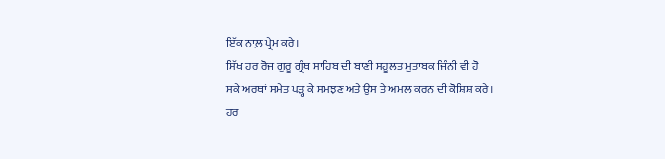ਇੱਕ ਨਾਲ਼ ਪ੍ਰੇਮ ਕਰੇ।
ਸਿੱਖ ਹਰ ਰੋਜ ਗੁਰੂ ਗ੍ਰੰਥ ਸਾਹਿਬ ਦੀ ਬਾਣੀ ਸਹੂਲਤ ਮੁਤਾਬਕ ਜਿੰਨੀ ਵੀ ਹੋ
ਸਕੇ ਅਰਥਾਂ ਸਮੇਤ ਪੜ੍ਹ ਕੇ ਸਮਝਣ ਅਤੇ ਉਸ ਤੇ ਅਮਲ ਕਰਨ ਦੀ ਕੋਸ਼ਿਸ਼ ਕਰੇ।
ਹਰ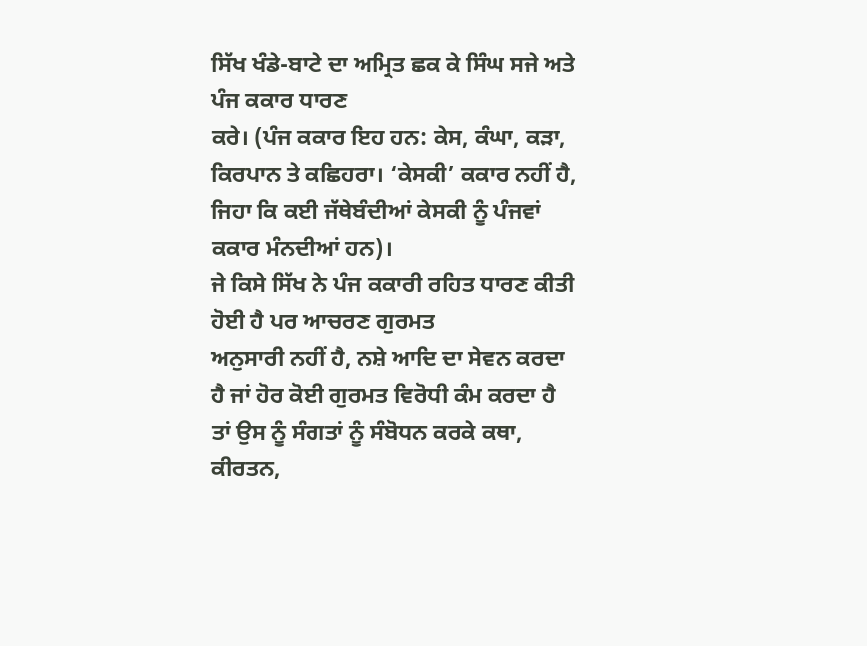ਸਿੱਖ ਖੰਡੇ-ਬਾਟੇ ਦਾ ਅਮ੍ਰਿਤ ਛਕ ਕੇ ਸਿੰਘ ਸਜੇ ਅਤੇ ਪੰਜ ਕਕਾਰ ਧਾਰਣ
ਕਰੇ। (ਪੰਜ ਕਕਾਰ ਇਹ ਹਨ: ਕੇਸ, ਕੰਘਾ, ਕੜਾ, ਕਿਰਪਾਨ ਤੇ ਕਛਿਹਰਾ। ‘ਕੇਸਕੀ’ ਕਕਾਰ ਨਹੀਂ ਹੈ,
ਜਿਹਾ ਕਿ ਕਈ ਜੱਥੇਬੰਦੀਆਂ ਕੇਸਕੀ ਨੂੰ ਪੰਜਵਾਂ ਕਕਾਰ ਮੰਨਦੀਆਂ ਹਨ)।
ਜੇ ਕਿਸੇ ਸਿੱਖ ਨੇ ਪੰਜ ਕਕਾਰੀ ਰਹਿਤ ਧਾਰਣ ਕੀਤੀ ਹੋਈ ਹੈ ਪਰ ਆਚਰਣ ਗੁਰਮਤ
ਅਨੁਸਾਰੀ ਨਹੀਂ ਹੈ, ਨਸ਼ੇ ਆਦਿ ਦਾ ਸੇਵਨ ਕਰਦਾ ਹੈ ਜਾਂ ਹੋਰ ਕੋਈ ਗੁਰਮਤ ਵਿਰੋਧੀ ਕੰਮ ਕਰਦਾ ਹੈ
ਤਾਂ ਉਸ ਨੂੰ ਸੰਗਤਾਂ ਨੂੰ ਸੰਬੋਧਨ ਕਰਕੇ ਕਥਾ, ਕੀਰਤਨ,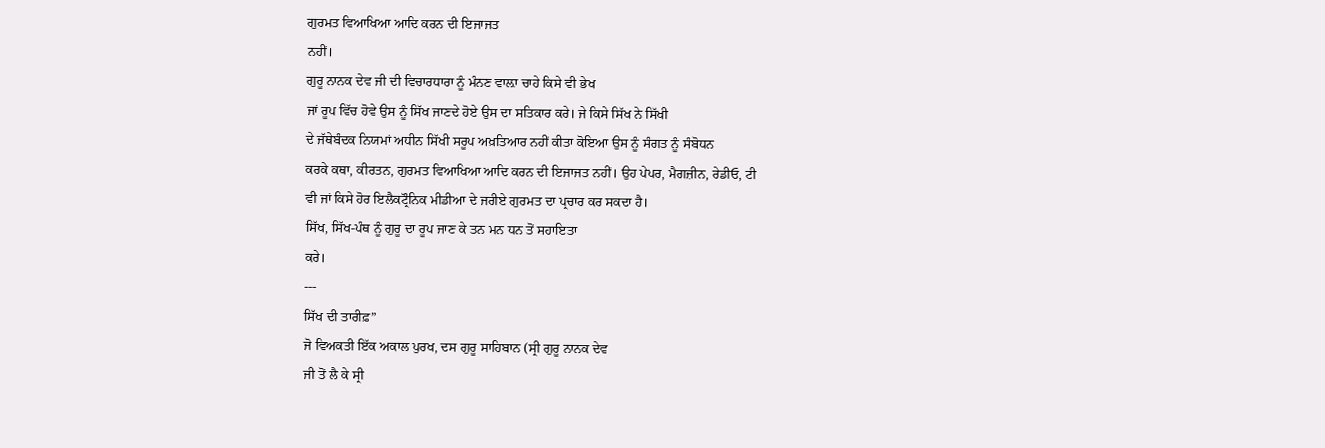ਗੁਰਮਤ ਵਿਆਖਿਆ ਆਦਿ ਕਰਨ ਦੀ ਇਜਾਜਤ
ਨਹੀਂ।
ਗੁਰੂ ਨਾਨਕ ਦੇਵ ਜੀ ਦੀ ਵਿਚਾਰਧਾਰਾ ਨੂੰ ਮੰਨਣ ਵਾਲ਼ਾ ਚਾਹੇ ਕਿਸੇ ਵੀ ਭੇਖ
ਜਾਂ ਰੂਪ ਵਿੱਚ ਹੋਵੇ ਉਸ ਨੂੰ ਸਿੱਖ ਜਾਣਦੇ ਹੋਏ ਉਸ ਦਾ ਸਤਿਕਾਰ ਕਰੇ। ਜੇ ਕਿਸੇ ਸਿੱਖ ਨੇ ਸਿੱਖੀ
ਦੇ ਜੱਥੇਬੰਦਕ ਨਿਯਮਾਂ ਅਧੀਨ ਸਿੱਖੀ ਸਰੂਪ ਅਖ਼ਤਿਆਰ ਨਹੀਂ ਕੀਤਾ ਕੋਇਆ ਉਸ ਨੂੰ ਸੰਗਤ ਨੂੰ ਸੰਬੋਧਨ
ਕਰਕੇ ਕਥਾ, ਕੀਰਤਨ, ਗੁਰਮਤ ਵਿਆਖਿਆ ਆਦਿ ਕਰਨ ਦੀ ਇਜਾਜਤ ਨਹੀਂ। ਉਹ ਪੇਪਰ, ਮੈਗਜ਼ੀਨ, ਰੇਡੀਓ, ਟੀ
ਵੀ ਜਾਂ ਕਿਸੇ ਹੋਰ ਇਲੈਕਟ੍ਰੌਨਿਕ ਮੀਡੀਆ ਦੇ ਜਰੀਏ ਗੁਰਮਤ ਦਾ ਪ੍ਰਚਾਰ ਕਰ ਸਕਦਾ ਹੈ।
ਸਿੱਖ, ਸਿੱਖ-ਪੰਥ ਨੂੰ ਗੁਰੂ ਦਾ ਰੂਪ ਜਾਣ ਕੇ ਤਨ ਮਨ ਧਨ ਤੋਂ ਸਹਾਇਤਾ
ਕਰੇ।
---
ਸਿੱਖ ਦੀ ਤਾਰੀਫ਼”
ਜੋ ਵਿਅਕਤੀ ਇੱਕ ਅਕਾਲ ਪੁਰਖ, ਦਸ ਗੁਰੂ ਸਾਹਿਬਾਨ (ਸ੍ਰੀ ਗੁਰੂ ਨਾਨਕ ਦੇਵ
ਜੀ ਤੋਂ ਲੈ ਕੇ ਸ੍ਰੀ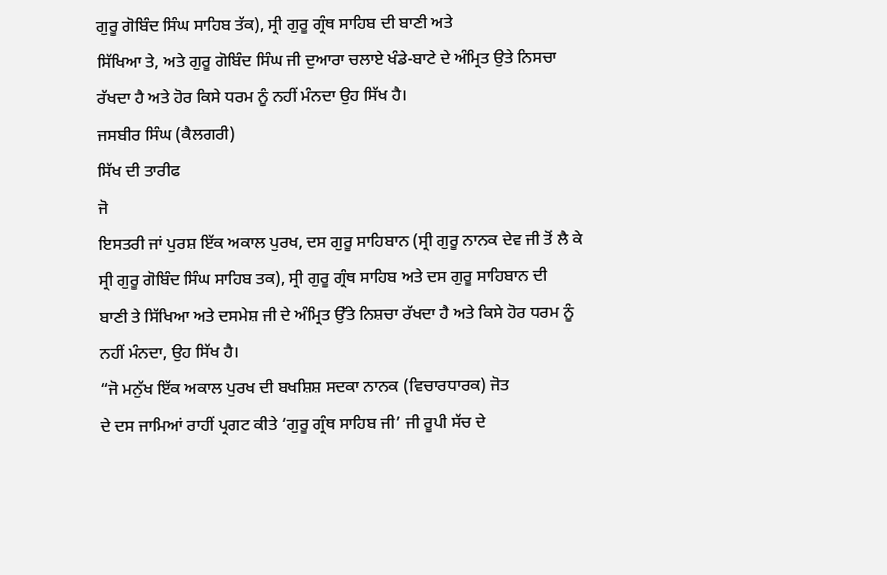ਗੁਰੂ ਗੋਬਿੰਦ ਸਿੰਘ ਸਾਹਿਬ ਤੱਕ), ਸ੍ਰੀ ਗੁਰੂ ਗ੍ਰੰਥ ਸਾਹਿਬ ਦੀ ਬਾਣੀ ਅਤੇ
ਸਿੱਖਿਆ ਤੇ, ਅਤੇ ਗੁਰੂ ਗੋਬਿੰਦ ਸਿੰਘ ਜੀ ਦੁਆਰਾ ਚਲਾਏ ਖੰਡੇ-ਬਾਟੇ ਦੇ ਅੰਮ੍ਰਿਤ ਉਤੇ ਨਿਸਚਾ
ਰੱਖਦਾ ਹੈ ਅਤੇ ਹੋਰ ਕਿਸੇ ਧਰਮ ਨੂੰ ਨਹੀਂ ਮੰਨਦਾ ਉਹ ਸਿੱਖ ਹੈ।
ਜਸਬੀਰ ਸਿੰਘ (ਕੈਲਗਰੀ)
ਸਿੱਖ ਦੀ ਤਾਰੀਫ
ਜੋ
ਇਸਤਰੀ ਜਾਂ ਪੁਰਸ਼ ਇੱਕ ਅਕਾਲ ਪੁਰਖ, ਦਸ ਗੁਰੂ ਸਾਹਿਬਾਨ (ਸ੍ਰੀ ਗੁਰੂ ਨਾਨਕ ਦੇਵ ਜੀ ਤੋਂ ਲੈ ਕੇ
ਸ੍ਰੀ ਗੁਰੂ ਗੋਬਿੰਦ ਸਿੰਘ ਸਾਹਿਬ ਤਕ), ਸ੍ਰੀ ਗੁਰੂ ਗ੍ਰੰਥ ਸਾਹਿਬ ਅਤੇ ਦਸ ਗੁਰੂ ਸਾਹਿਬਾਨ ਦੀ
ਬਾਣੀ ਤੇ ਸਿੱਖਿਆ ਅਤੇ ਦਸਮੇਸ਼ ਜੀ ਦੇ ਅੰਮ੍ਰਿਤ ਉੱਤੇ ਨਿਸ਼ਚਾ ਰੱਖਦਾ ਹੈ ਅਤੇ ਕਿਸੇ ਹੋਰ ਧਰਮ ਨੂੰ
ਨਹੀਂ ਮੰਨਦਾ, ਉਹ ਸਿੱਖ ਹੈ।
“ਜੋ ਮਨੁੱਖ ਇੱਕ ਅਕਾਲ ਪੁਰਖ ਦੀ ਬਖਸ਼ਿਸ਼ ਸਦਕਾ ਨਾਨਕ (ਵਿਚਾਰਧਾਰਕ) ਜੋਤ
ਦੇ ਦਸ ਜਾਮਿਆਂ ਰਾਹੀਂ ਪ੍ਰਗਟ ਕੀਤੇ ‘ਗੁਰੂ ਗ੍ਰੰਥ ਸਾਹਿਬ ਜੀ’ ਜੀ ਰੂਪੀ ਸੱਚ ਦੇ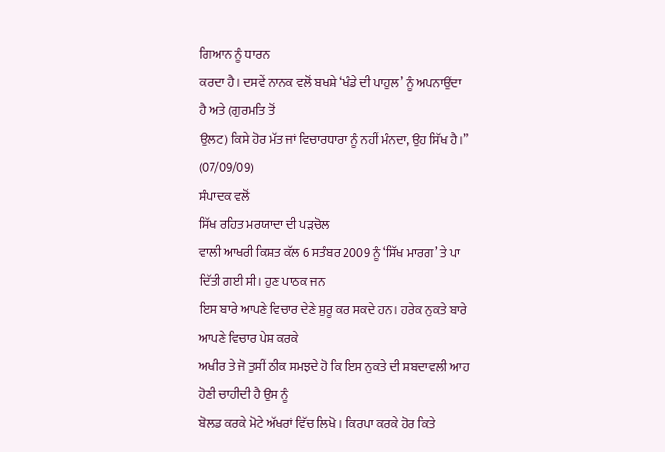ਗਿਆਨ ਨੂੰ ਧਾਰਨ
ਕਰਦਾ ਹੈ। ਦਸਵੇਂ ਨਾਨਕ ਵਲੋਂ ਬਖਸ਼ੇ ‘ਖੰਡੇ ਦੀ ਪਾਹੁਲ’ ਨੂੰ ਅਪਨਾਉਂਦਾ ਹੈ ਅਤੇ (ਗੁਰਮਤਿ ਤੋਂ
ਉਲਟ) ਕਿਸੇ ਹੋਰ ਮੱਤ ਜਾਂ ਵਿਚਾਰਧਾਰਾ ਨੂੰ ਨਹੀਂ ਮੰਨਦਾ, ਉਹ ਸਿੱਖ ਹੈ।”
(07/09/09)
ਸੰਪਾਦਕ ਵਲੋਂ
ਸਿੱਖ ਰਹਿਤ ਮਰਯਾਦਾ ਦੀ ਪੜਚੋਲ
ਵਾਲੀ ਆਖਰੀ ਕਿਸ਼ਤ ਕੱਲ 6 ਸਤੰਬਰ 2009 ਨੂੰ ‘ਸਿੱਖ ਮਾਰਗ’ ਤੇ ਪਾ ਦਿੱਤੀ ਗਈ ਸੀ। ਹੁਣ ਪਾਠਕ ਜਨ
ਇਸ ਬਾਰੇ ਆਪਣੇ ਵਿਚਾਰ ਦੇਣੇ ਸ਼ੁਰੂ ਕਰ ਸਕਦੇ ਹਨ। ਹਰੇਕ ਨੁਕਤੇ ਬਾਰੇ ਆਪਣੇ ਵਿਚਾਰ ਪੇਸ਼ ਕਰਕੇ
ਅਖੀਰ ਤੇ ਜੋ ਤੁਸੀਂ ਠੀਕ ਸਮਝਦੇ ਹੋ ਕਿ ਇਸ ਨੁਕਤੇ ਦੀ ਸ਼ਬਦਾਵਲੀ ਆਹ ਹੋਣੀ ਚਾਹੀਦੀ ਹੈ ਉਸ ਨੂੰ
ਬੋਲਡ ਕਰਕੇ ਮੋਟੇ ਅੱਖਰਾਂ ਵਿੱਚ ਲਿਖੋ। ਕਿਰਪਾ ਕਰਕੇ ਹੋਰ ਕਿਤੇ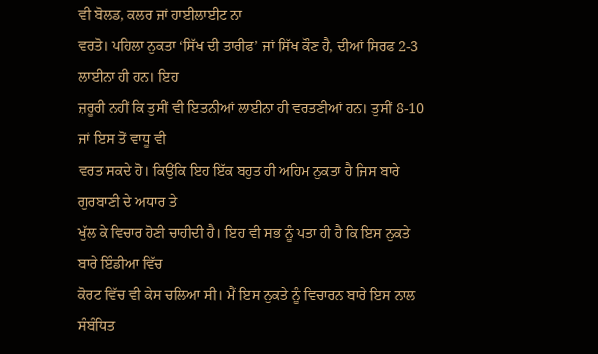ਵੀ ਬੋਲਡ, ਕਲਰ ਜਾਂ ਹਾਈਲਾਈਟ ਨਾ
ਵਰਤੋ। ਪਹਿਲਾ ਨੁਕਤਾ ‘ਸਿੱਖ ਦੀ ਤਾਰੀਫ’ ਜਾਂ ਸਿੱਖ ਕੌਣ ਹੈ, ਦੀਆਂ ਸਿਰਫ 2-3 ਲਾਈਨਾ ਹੀ ਹਨ। ਇਹ
ਜ਼ਰੂਰੀ ਨਹੀਂ ਕਿ ਤੁਸੀਂ ਵੀ ਇਤਨੀਆਂ ਲਾਈਨਾ ਹੀ ਵਰਤਣੀਆਂ ਹਨ। ਤੁਸੀਂ 8-10 ਜਾਂ ਇਸ ਤੋਂ ਵਾਧੂ ਵੀ
ਵਰਤ ਸਕਦੇ ਹੋ। ਕਿਉਂਕਿ ਇਹ ਇੱਕ ਬਹੁਤ ਹੀ ਅਹਿਮ ਨੁਕਤਾ ਹੈ ਜਿਸ ਬਾਰੇ ਗੁਰਬਾਣੀ ਦੇ ਅਧਾਰ ਤੇ
ਖੁੱਲ ਕੇ ਵਿਚਾਰ ਹੋਣੀ ਚਾਹੀਦੀ ਹੈ। ਇਹ ਵੀ ਸਭ ਨੂੰ ਪਤਾ ਹੀ ਹੈ ਕਿ ਇਸ ਨੁਕਤੇ ਬਾਰੇ ਇੰਡੀਆ ਵਿੱਚ
ਕੋਰਟ ਵਿੱਚ ਵੀ ਕੇਸ ਚਲਿਆ ਸੀ। ਮੈਂ ਇਸ ਨੁਕਤੇ ਨੂੰ ਵਿਚਾਰਨ ਬਾਰੇ ਇਸ ਨਾਲ ਸੰਬੰਧਿਤ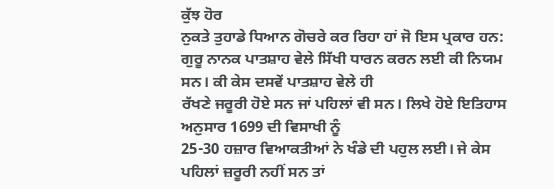ਕੁੱਝ ਹੋਰ
ਨੁਕਤੇ ਤੁਹਾਡੇ ਧਿਆਨ ਗੋਚਰੇ ਕਰ ਰਿਹਾ ਹਾਂ ਜੋ ਇਸ ਪ੍ਰਕਾਰ ਹਨ:
ਗੁਰੂ ਨਾਨਕ ਪਾਤਸ਼ਾਹ ਵੇਲੇ ਸਿੱਖੀ ਧਾਰਨ ਕਰਨ ਲਈ ਕੀ ਨਿਯਮ ਸਨ। ਕੀ ਕੇਸ ਦਸਵੇਂ ਪਾਤਸ਼ਾਹ ਵੇਲੇ ਹੀ
ਰੱਖਣੇ ਜਰੂਰੀ ਹੋਏ ਸਨ ਜਾਂ ਪਹਿਲਾਂ ਵੀ ਸਨ। ਲਿਖੇ ਹੋਏ ਇਤਿਹਾਸ ਅਨੁਸਾਰ 1699 ਦੀ ਵਿਸਾਖੀ ਨੂੰ
25-30 ਹਜ਼ਾਰ ਵਿਆਕਤੀਆਂ ਨੇ ਖੰਡੇ ਦੀ ਪਹੁਲ ਲਈ। ਜੇ ਕੇਸ ਪਹਿਲਾਂ ਜ਼ਰੂਰੀ ਨਹੀਂ ਸਨ ਤਾਂ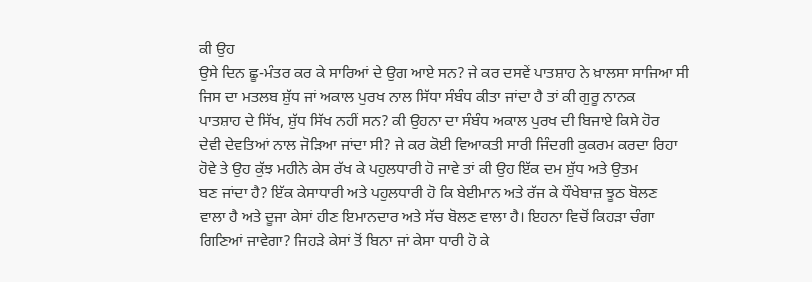ਕੀ ਉਹ
ਉਸੇ ਦਿਨ ਛੂ-ਮੰਤਰ ਕਰ ਕੇ ਸਾਰਿਆਂ ਦੇ ਉਗ ਆਏ ਸਨ? ਜੇ ਕਰ ਦਸਵੇਂ ਪਾਤਸ਼ਾਹ ਨੇ ਖ਼ਾਲਸਾ ਸਾਜਿਆ ਸੀ
ਜਿਸ ਦਾ ਮਤਲਬ ਸ਼ੁੱਧ ਜਾਂ ਅਕਾਲ ਪੁਰਖ ਨਾਲ ਸਿੱਧਾ ਸੰਬੰਧ ਕੀਤਾ ਜਾਂਦਾ ਹੈ ਤਾਂ ਕੀ ਗੁਰੂ ਨਾਨਕ
ਪਾਤਸ਼ਾਹ ਦੇ ਸਿੱਖ, ਸ਼ੁੱਧ ਸਿੱਖ ਨਹੀਂ ਸਨ? ਕੀ ਉਹਨਾ ਦਾ ਸੰਬੰਧ ਅਕਾਲ ਪੁਰਖ ਦੀ ਬਿਜਾਏ ਕਿਸੇ ਹੋਰ
ਦੇਵੀ ਦੇਵਤਿਆਂ ਨਾਲ ਜੋੜਿਆ ਜਾਂਦਾ ਸੀ? ਜੇ ਕਰ ਕੋਈ ਵਿਆਕਤੀ ਸਾਰੀ ਜਿੰਦਗੀ ਕੁਕਰਮ ਕਰਦਾ ਰਿਹਾ
ਹੋਵੇ ਤੇ ਉਹ ਕੁੱਝ ਮਹੀਨੇ ਕੇਸ ਰੱਖ ਕੇ ਪਹੁਲਧਾਰੀ ਹੋ ਜਾਵੇ ਤਾਂ ਕੀ ਉਹ ਇੱਕ ਦਮ ਸ਼ੁੱਧ ਅਤੇ ਉਤਮ
ਬਣ ਜਾਂਦਾ ਹੈ? ਇੱਕ ਕੇਸਾਧਾਰੀ ਅਤੇ ਪਹੁਲਧਾਰੀ ਹੋ ਕਿ ਬੇਈਮਾਨ ਅਤੇ ਰੱਜ ਕੇ ਧੌਖੇਬਾਜ਼ ਝੂਠ ਬੋਲਣ
ਵਾਲਾ ਹੈ ਅਤੇ ਦੂਜਾ ਕੇਸਾਂ ਹੀਣ ਇਮਾਨਦਾਰ ਅਤੇ ਸੱਚ ਬੋਲਣ ਵਾਲਾ ਹੈ। ਇਹਨਾ ਵਿਚੋਂ ਕਿਹੜਾ ਚੰਗਾ
ਗਿਣਿਆਂ ਜਾਵੇਗਾ? ਜਿਹੜੇ ਕੇਸਾਂ ਤੋਂ ਬਿਨਾ ਜਾਂ ਕੇਸਾ ਧਾਰੀ ਹੋ ਕੇ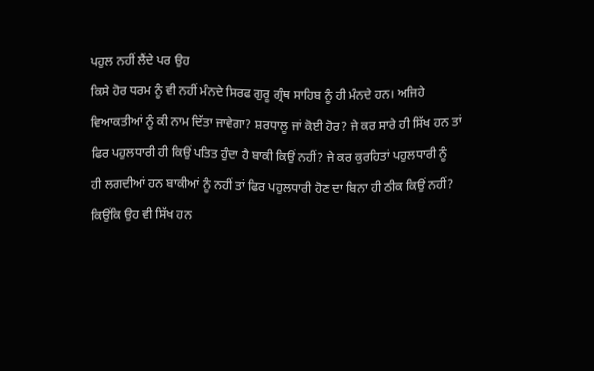ਪਹੁਲ ਨਹੀਂ ਲੈਂਦੇ ਪਰ ਉਹ
ਕਿਸੇ ਹੋਰ ਧਰਮ ਨੂੰ ਵੀ ਨਹੀਂ ਮੰਨਦੇ ਸਿਰਫ ਗੁਰੂ ਗ੍ਰੰਥ ਸਾਹਿਬ ਨੂੰ ਹੀ ਮੰਨਦੇ ਹਨ। ਅਜਿਹੇ
ਵਿਆਕਤੀਆਂ ਨੂੰ ਕੀ ਨਾਮ ਦਿੱਤਾ ਜਾਵੇਗਾ? ਸ਼ਰਧਾਲੂ ਜਾਂ ਕੋਈ ਹੋਰ? ਜੇ ਕਰ ਸਾਰੇ ਹੀ ਸਿੱਖ ਹਨ ਤਾਂ
ਫਿਰ ਪਹੁਲਧਾਰੀ ਹੀ ਕਿਉਂ ਪਤਿਤ ਹੁੰਦਾ ਹੈ ਬਾਕੀ ਕਿਉਂ ਨਹੀਂ? ਜੇ ਕਰ ਕੁਰਹਿਤਾਂ ਪਹੁਲਧਾਰੀ ਨੂੰ
ਹੀ ਲਗਦੀਆਂ ਹਨ ਬਾਕੀਆਂ ਨੂੰ ਨਹੀਂ ਤਾਂ ਫਿਰ ਪਹੁਲਧਾਰੀ ਹੋਣ ਦਾ ਬਿਨਾ ਹੀ ਠੀਕ ਕਿਉਂ ਨਹੀਂ?
ਕਿਉਂਕਿ ਉਹ ਵੀ ਸਿੱਖ ਹਨ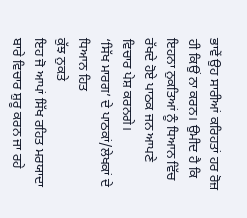ਭਾਵੇਂ ਉਹ ਸਾਰੀਆਂ ਕਰਿਹਤਾਂ ਹਰ ਰੋਜ਼ ਹੀ ਕਿਉਂ ਨਾ ਕਰਨ। ਉਮੀਦ ਹੈ ਕਿ
ਇਹਨਾ ਨੁਕਤਿਆਂ ਨੂੰ ਧਿਆਨ ਵਿੱਚ ਰੱਖਦੇ ਹੋਏ ਪਾਠਕ ਜਨ ਆਪਣੇ ਵਿਚਾਰ ਪੇਸ਼ ਕਰਨਗੇ।
‘ਸਿੱਖ ਮਾਰਗ’ ਦੇ ਪਾਠਕਾਂ/ਲੇਖਕਾਂ ਦੇ ਧਿਆਨ ਹਿਤ
ਕੁੱਝ ਨੁਕਤੇ
ਇਹ ਜੋ ਆਪਾਂ ਸਿੱਖ ਰਹਿਤ ਮਰਯਾਦਾ
ਬਾਰੇ ਵਿਚਾਰ ਸ਼ੁਰੂ ਕਰਨ ਜਾ ਰਹੇ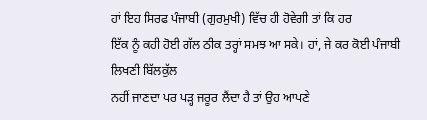ਹਾਂ ਇਹ ਸਿਰਫ ਪੰਜਾਬੀ (ਗੁਰਮੁਖੀ) ਵਿੱਚ ਹੀ ਹੋਵੇਗੀ ਤਾਂ ਕਿ ਹਰ
ਇੱਕ ਨੂੰ ਕਹੀ ਹੋਈ ਗੱਲ ਠੀਕ ਤਰ੍ਹਾਂ ਸਮਝ ਆ ਸਕੇ। ਹਾਂ, ਜੇ ਕਰ ਕੋਈ ਪੰਜਾਬੀ ਲਿਖਣੀ ਬਿੱਲਕੁੱਲ
ਨਹੀਂ ਜਾਣਦਾ ਪਰ ਪੜ੍ਹ ਜਰੂਰ ਲੈਂਦਾ ਹੈ ਤਾਂ ਉਹ ਆਪਣੇ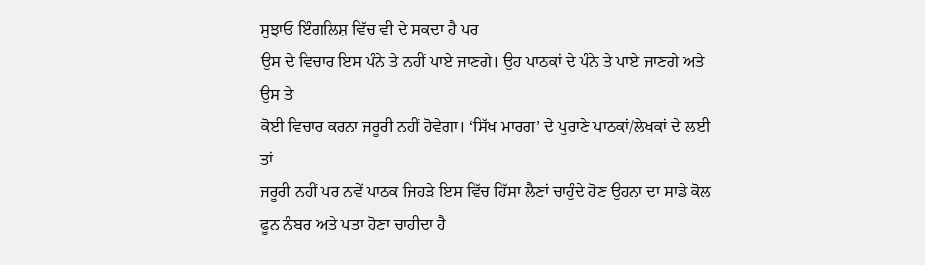ਸੁਝਾਓ ਇੰਗਲਿਸ਼ ਵਿੱਚ ਵੀ ਦੇ ਸਕਦਾ ਹੈ ਪਰ
ਉਸ ਦੇ ਵਿਚਾਰ ਇਸ ਪੰਨੇ ਤੇ ਨਹੀਂ ਪਾਏ ਜਾਣਗੇ। ਉਹ ਪਾਠਕਾਂ ਦੇ ਪੰਨੇ ਤੇ ਪਾਏ ਜਾਣਗੇ ਅਤੇ ਉਸ ਤੇ
ਕੋਈ ਵਿਚਾਰ ਕਰਨਾ ਜਰੂਰੀ ਨਹੀਂ ਹੋਵੇਗਾ। ‘ਸਿੱਖ ਮਾਰਗ’ ਦੇ ਪੁਰਾਣੇ ਪਾਠਕਾਂ/ਲੇਖਕਾਂ ਦੇ ਲਈ ਤਾਂ
ਜਰੂਰੀ ਨਹੀਂ ਪਰ ਨਵੇਂ ਪਾਠਕ ਜਿਹੜੇ ਇਸ ਵਿੱਚ ਹਿੱਸਾ ਲੈਣਾਂ ਚਾਹੁੰਦੇ ਹੋਣ ਉਹਨਾ ਦਾ ਸਾਡੇ ਕੋਲ
ਫੂਨ ਨੰਬਰ ਅਤੇ ਪਤਾ ਹੋਣਾ ਚਾਹੀਦਾ ਹੈ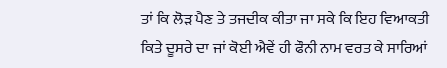ਤਾਂ ਕਿ ਲੋੜ ਪੈਣ ਤੇ ਤਜਦੀਕ ਕੀਤਾ ਜਾ ਸਕੇ ਕਿ ਇਹ ਵਿਆਕਤੀ
ਕਿਤੇ ਦੂਸਰੇ ਦਾ ਜਾਂ ਕੋਈ ਐਵੇਂ ਹੀ ਫੌਨੀ ਨਾਮ ਵਰਤ ਕੇ ਸਾਰਿਆਂ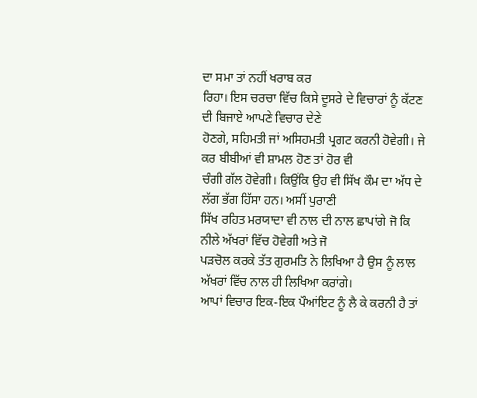ਦਾ ਸਮਾ ਤਾਂ ਨਹੀਂ ਖਰਾਬ ਕਰ
ਰਿਹਾ। ਇਸ ਚਰਚਾ ਵਿੱਚ ਕਿਸੇ ਦੂਸਰੇ ਦੇ ਵਿਚਾਰਾਂ ਨੂੰ ਕੱਟਣ ਦੀ ਬਿਜਾਏ ਆਪਣੇ ਵਿਚਾਰ ਦੇਣੇ
ਹੋਣਗੇ, ਸਹਿਮਤੀ ਜਾਂ ਅਸਿਹਮਤੀ ਪ੍ਰਗਟ ਕਰਨੀ ਹੋਵੇਗੀ। ਜੇ ਕਰ ਬੀਬੀਆਂ ਵੀ ਸ਼ਾਮਲ ਹੋਣ ਤਾਂ ਹੋਰ ਵੀ
ਚੰਗੀ ਗੱਲ ਹੋਵੇਗੀ। ਕਿਉਂਕਿ ਉਹ ਵੀ ਸਿੱਖ ਕੌਮ ਦਾ ਅੱਧ ਦੇ ਲੱਗ ਭੱਗ ਹਿੱਸਾ ਹਨ। ਅਸੀਂ ਪੁਰਾਣੀ
ਸਿੱਖ ਰਹਿਤ ਮਰਯਾਦਾ ਵੀ ਨਾਲ ਦੀ ਨਾਲ ਛਾਪਾਂਗੇ ਜੋ ਕਿ ਨੀਲੇ ਅੱਖਰਾਂ ਵਿੱਚ ਹੋਵੇਗੀ ਅਤੇ ਜੋ
ਪੜਚੋਲ ਕਰਕੇ ਤੱਤ ਗੁਰਮਤਿ ਨੇ ਲਿਖਿਆ ਹੈ ਉਸ ਨੂੰ ਲਾਲ ਅੱਖਰਾਂ ਵਿੱਚ ਨਾਲ ਹੀ ਲਿਖਿਆ ਕਰਾਂਗੇ।
ਆਪਾਂ ਵਿਚਾਰ ਇਕ-ਇਕ ਪੌਆਂਇਟ ਨੂੰ ਲੈ ਕੇ ਕਰਨੀ ਹੈ ਤਾਂ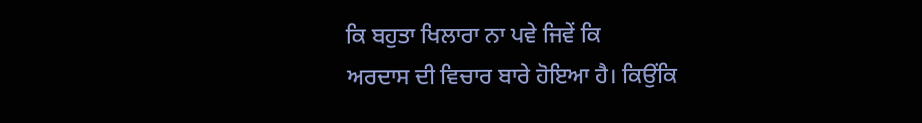ਕਿ ਬਹੁਤਾ ਖਿਲਾਰਾ ਨਾ ਪਵੇ ਜਿਵੇਂ ਕਿ
ਅਰਦਾਸ ਦੀ ਵਿਚਾਰ ਬਾਰੇ ਹੋਇਆ ਹੈ। ਕਿਉਂਕਿ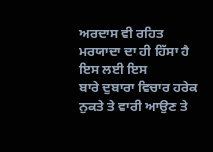ਅਰਦਾਸ ਵੀ ਰਹਿਤ ਮਰਯਾਦਾ ਦਾ ਹੀ ਹਿੱਸਾ ਹੈ ਇਸ ਲਈ ਇਸ
ਬਾਰੇ ਦੁਬਾਰਾ ਵਿਚਾਰ ਹਰੇਕ ਨੁਕਤੇ ਤੇ ਵਾਰੀ ਆਉਣ ਤੇ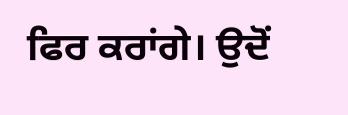ਫਿਰ ਕਰਾਂਗੇ। ਉਦੋਂ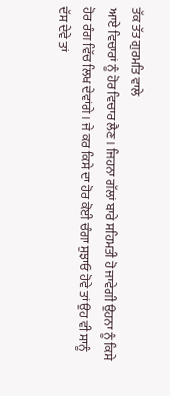ਤੱਕ ਤੱਤ ਗੁਰਮਤਿ ਵਾਲੇ
ਆਏ ਵਿਚਾਰਾਂ ਨੂੰ ਹੋਰ ਵਿਚਾਰ ਲੈਣ। ਜਿਹਨਾ ਗੱਲਾਂ ਬਾਰੇ ਸਹਿਮਤੀ ਹੋ ਜਾਵੇਗੀ ਉਹਨਾ ਨੂੰ ਕਿਸੇ
ਹੋਰ ਰੰਗ ਵਿੱਚ ਲਿਖ ਦੇਵਾਂਗੇ। ਜੇ ਕਰ ਕਿਸੇ ਦਾ ਹੋਰ ਕੋਈ ਚੰਗਾ ਸੁਝਾਓ ਹੋਵੇ ਤਾਂ ਉਹ ਵੀ ਸਾਨੂੰ
ਦੱਸ ਦੇਵੇ ਤਾਂ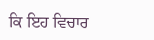ਕਿ ਇਹ ਵਿਚਾਰ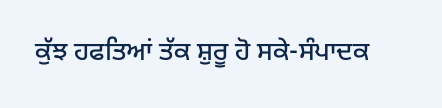ਕੁੱਝ ਹਫਤਿਆਂ ਤੱਕ ਸ਼ੁਰੂ ਹੋ ਸਕੇ-ਸੰਪਾਦਕ